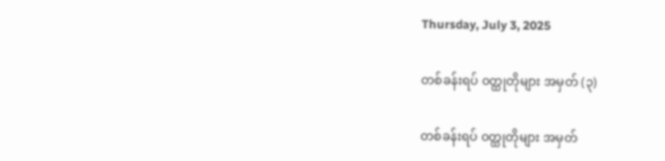Thursday, July 3, 2025

တစ်ခန်းရပ် ၀တ္ထုတိုများ အမှတ် (၃)

တစ်ခန်းရပ် ၀တ္ထုတိုများ အမှတ်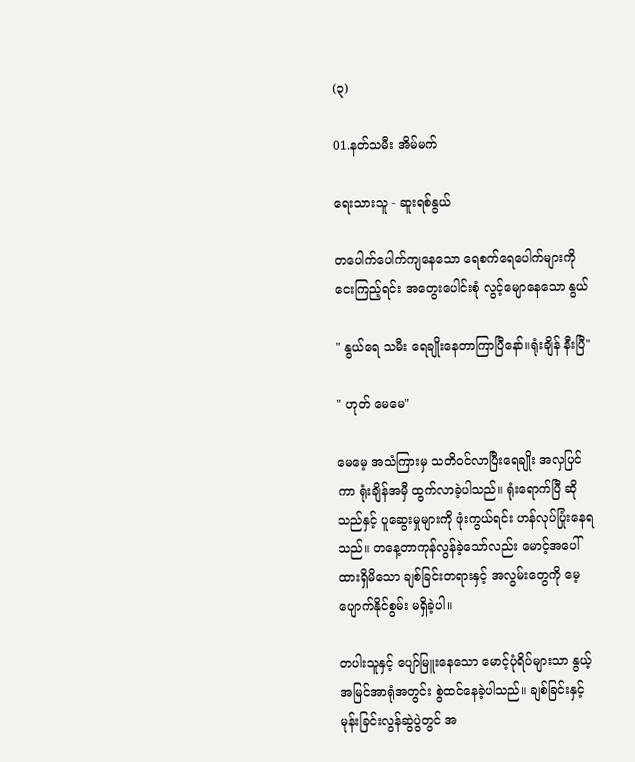(၃)

01.နတ်သမီး အိမ်မက်

ရေးသားသူ - ဆူးရစ်နွယ်

တပေါက်ပေါက်ကျနေသော ရေစက်ရေပေါက်များကို ငေးကြည့်ရင်း အတွေးပေါင်းစုံ လွင့်မျောနေသော နွယ်

" နွယ်ရေ သမီး ရေချိုးနေတာကြာပြီနော်။ရုံးချိန် နီးပြီ"

" ဟုတ် မေမေ"

မေမေ့ အသံကြားမှ သတိဝင်လာပြီးရေချိုး အလှပြင်ကာ ရုံးချိန်အမှီ ထွက်လာခဲ့ပါသည်။ ရုံးရောက်ပြီ ဆိုသည်နှင့် ပူဆွေးမှုများကို ဖုံးကွယ်ရင်း ဟန်လုပ်ပြုံးနေရသည်။ တနေ့တာကုန်လွန်ခဲ့သော်လည်း မောင့်အပေါ်ထားရှိမိ‌သော ချစ်ခြင်းတရားနှင့် အလွမ်းတွေကို မေ့ပျောက်နိုင်စွမ်း မရှိခဲ့ပါ။

တပါးသူနှင့် ပျော်မြူးနေသော မောင့်ပုံရိပ်များသာ နွယ့်အမြင်အာရုံအတွင်း စွဲထင်‌နေခဲ့ပါသည်။ ချစ်ခြင်းနှင့် မုန်းခြင်းလွန်ဆွဲပွဲတွင် အ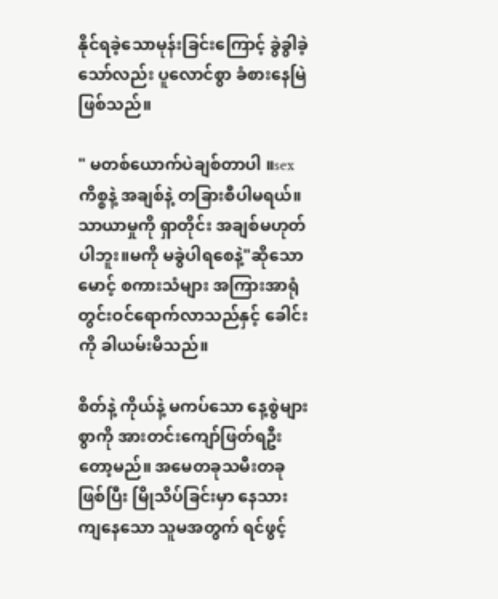နိုင်ရခဲ့‌သောမုန်းခြင်းကြောင့် ခွဲခွါခဲ့သော်လည်း ပူလောင်စွာ ခံစားနေမြဲဖြစ်သည်။

" မတစ်ယောက်ပဲချစ်တာပါ ။sexကိစ္စနဲ့ အချစ်နဲ့ တခြားစီပါမရယ်။သာယာမှုကို ရှာတိုင်း အချစ်မဟုတ်ပါဘူး။မကို မခွဲပါရစေနဲ့"ဆိုသောမောင့် စကားသံများ အကြားအာရုံတွင်းဝင်ရောက်လာသည်နှင့် ခေါင်းကို ခါယမ်းမိသည်။

စိတ်နဲ့ ကိုယ်နဲ့ မကပ်သော နေ့စွဲများစွာကို အားတင်းကျော်ဖြတ်ရဦးတော့မည်။ အမေတခုသမီးတခု ဖြစ်ပြီး မြိုသိပ်ခြင်းမှာ နေသားကျနေသော သူမအတွက် ရင်ဖွင့်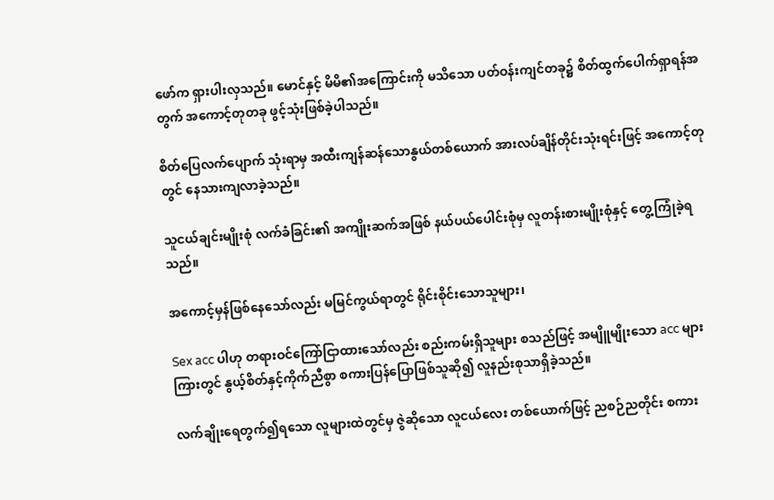ဖော်က ရှားပါးလှသည်။ မောင်နှင့် မိမိ၏အကြောင်းကို မသိသော ပတ်ဝန်းကျင်တခု၌ စိတ်ထွက်ပေါက်ရှာရန်အတွက် အကောင့်တုတခု ဖွင့်သုံးဖြစ်ခဲ့ပါသည်။

စိတ်ပြေလက်ပျောက် သုံးရာမှ အထီးကျန်ဆန်သောနွယ်တစ်ယောက် အားလပ်ချိန်တိုင်းသုံးရင်းဖြင့် အကောင့်တုတွင် နေသားကျလာခဲ့သည်။

သူငယ်ချင်းမျိုးစုံ လက်ခံခြင်း၏ အကျိုးဆက်အဖြစ် နယ်ပယ်ပေါင်းစုံမှ လူတန်းစားမျိုးစုံနှင့် တွေ့ကြုံခဲ့ရသည်။

အကောင့်မှန်ဖြစ်နေ‌သော်လည်း မမြင်ကွယ်ရာတွင် ရိုင်းစိုင်းသောသူများ၊

Sex acc ပါဟု တရားဝင်ကြော်ငြာထားသော်လည်း စည်းကမ်းရှိသူများ စသည်ဖြင့် အမျိူမျိုးသော acc များကြားတွင် နွယ့်စိတ်နှင့်ကိုက်ညီစွာ စကားပြန်ပြောဖြစ်သူဆို၍ လူနည်းစုသာရှိခဲ့သည်။

လက်ချိုးရေတွက်၍ရသော လူများထဲတွင်မှ ဇွဲဆိုသော လူငယ်လေး တစ်ယောက်ဖြင့် ညစဉ်ညတိုင်း စကား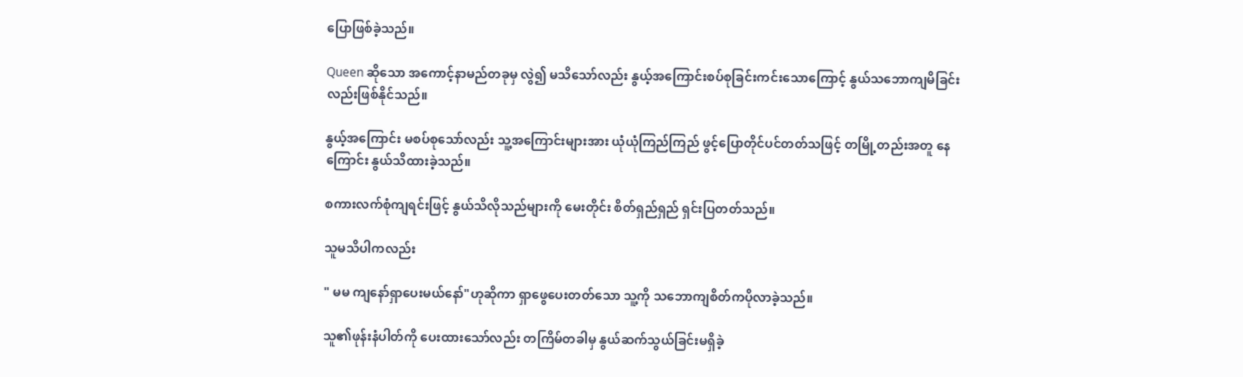ပြောဖြစ်ခဲ့သည်။

Queen ဆိုသော အကောင့်နာမည်တခုမှ လွဲ၍ မသိသော်လည်း နွယ့်အကြောင်းစပ်စုခြင်းကင်းသောကြောင့် နွယ်သဘောကျမိခြင်းလည်းဖြစ်နိုင်သည်။

နွယ့်အကြောင်း မစပ်စုသော်လည်း သူ့အကြောင်းများအား ယုံယုံကြည်ကြည် ဖွင့်ပြောတိုင်ပင်တတ်သဖြင့် တမြို့တည်းအတူ နေကြောင်း နွယ်သိထားခဲ့သည်။

စကားလက်စုံကျရင်းဖြင့် နွယ်သိလိုသည်များကို မေးတိုင်း စိတ်ရှည်ရှည် ရှင်းပြတတ်သည်။

သူမသိပါကလည်း

" မမ ကျနော်ရှာပေးမယ်နော်"ဟုဆိုကာ ရှာဖွေပေးတတ်သော သူ့ကို သဘောကျစိတ်ကပိုလာခဲ့သည်။

သူ၏ဖုန်းနံပါတ်ကို ပေးထားသော်လည်း တကြိမ်တခါမှ နွယ်ဆက်သွယ်ခြင်းမရှိခဲ့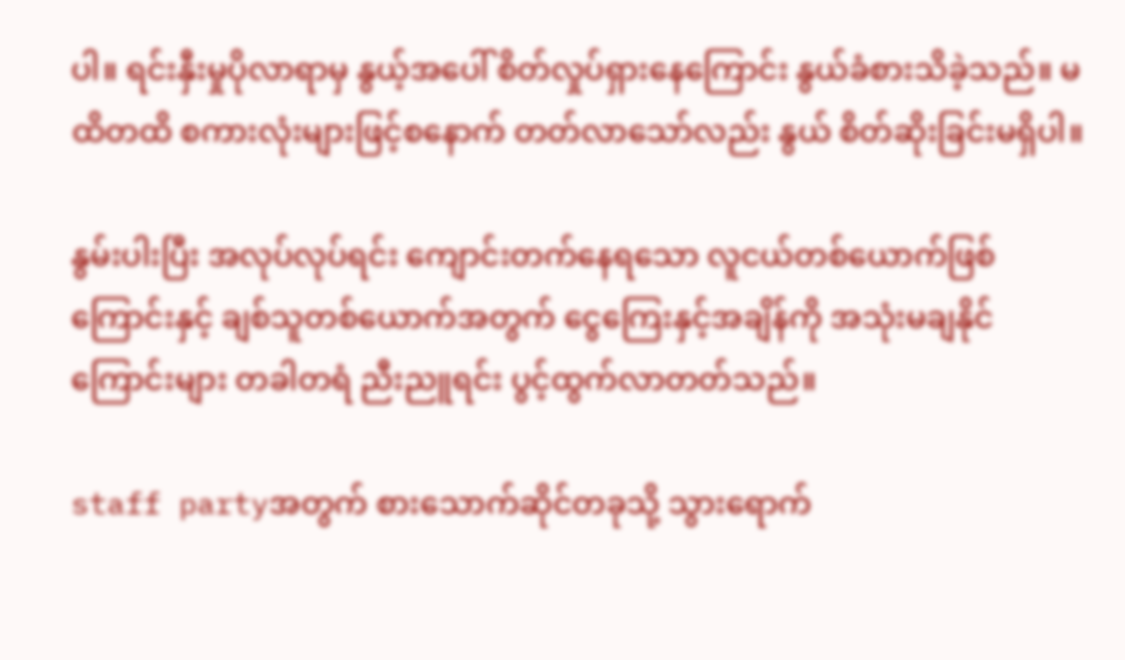ပါ။ ရင်းနှီးမှုပိုလာရာမှ နွယ့်အပေါ် စိတ်လှုပ်ရှားနေကြောင်း နွယ်ခံစားသိခဲ့သည်။ မထိတထိ စကားလုံးများဖြင့်စနောက် တတ်လာသော်လည်း နွယ် စိတ်ဆိုးခြင်းမရှိပါ။

နွမ်းပါးပြီး အလုပ်လုပ်ရင်း ကျောင်းတက်နေရသော လူငယ်တစ်ယောက်ဖြစ်ကြောင်းနှင့် ချစ်သူတစ်ယောက်အတွက် ငွေကြေးနှင့်အချိန်ကို အသုံးမချနိုင်ကြောင်းများ တခါတရံ ညီးညူရင်း ပွင့်ထွက်လာတတ်သည်။

staff partyအတွက် စားသောက်ဆိုင်တခုသို့ သွားရောက်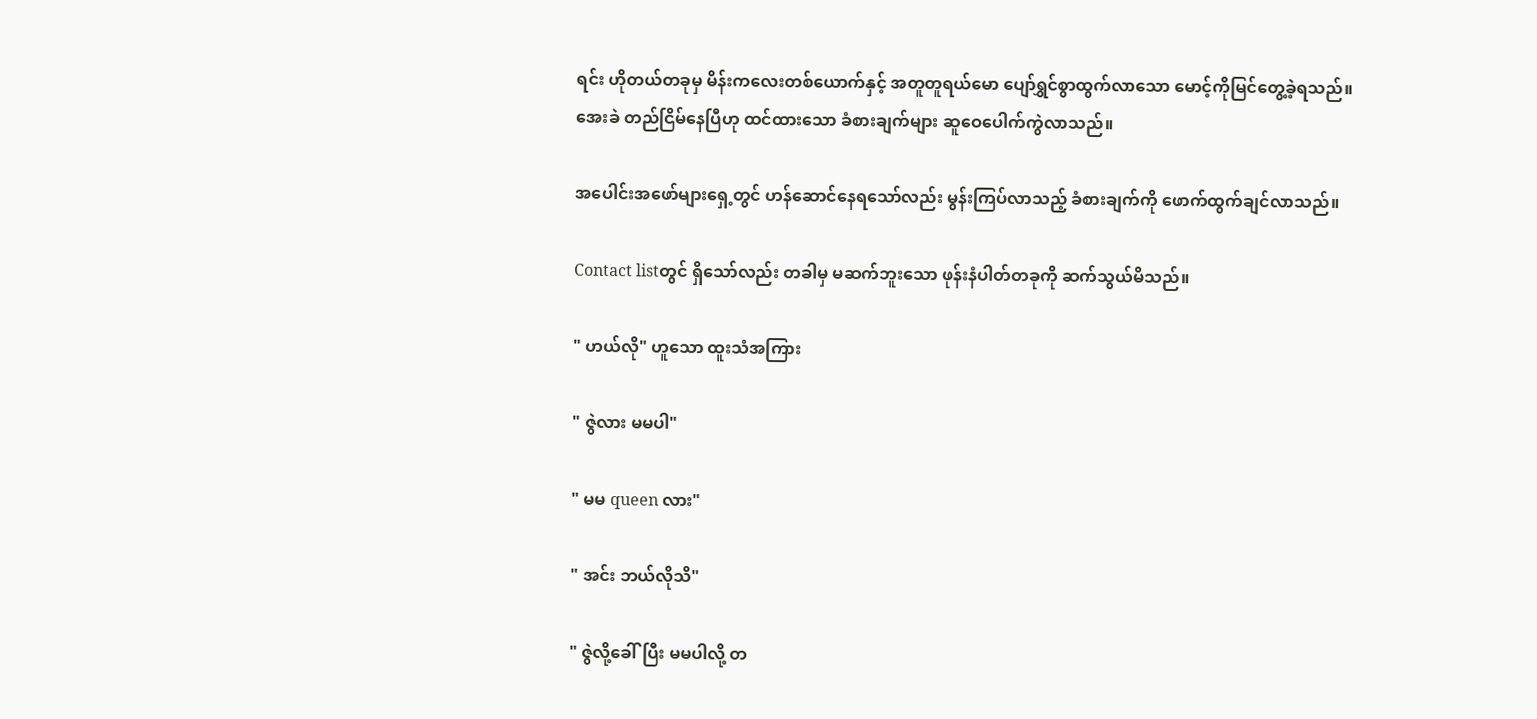ရင်း ဟိုတယ်တခုမှ မိန်းကလေးတစ်ယောက်နှင့် အတူတူရယ်မော ပျော်ရွှင်စွာထွက်လာသော မောင့်ကိုမြင်တွေ့ခဲ့ရသည်။ အေးခဲ တည်ငြိမ်နေပြီဟု ထင်ထားသော ခံစားချက်များ ဆူဝေ‌ပေါက်ကွဲလာသည်။

အပေါင်းအဖော်များရှေ့တွင် ဟန်ဆောင်နေရသော်လည်း မွန်းကြပ်လာသည့် ခံစားချက်ကို ဖောက်ထွက်ချင်လာသည်။

Contact listတွင် ရှိသော်လည်း တခါမှ မဆက်ဘူးသော ဖုန်းနံပါတ်တခုကို ဆက်သွယ်မိသည်။

" ဟယ်လို" ဟူသော ထူးသံအကြား

" ဇွဲလား မမပါ"

" မမ queen လား"

" အင်း ဘယ်လိုသိ"

" ဇွဲလို့ခေါ်ပြီး မမပါလို့ တ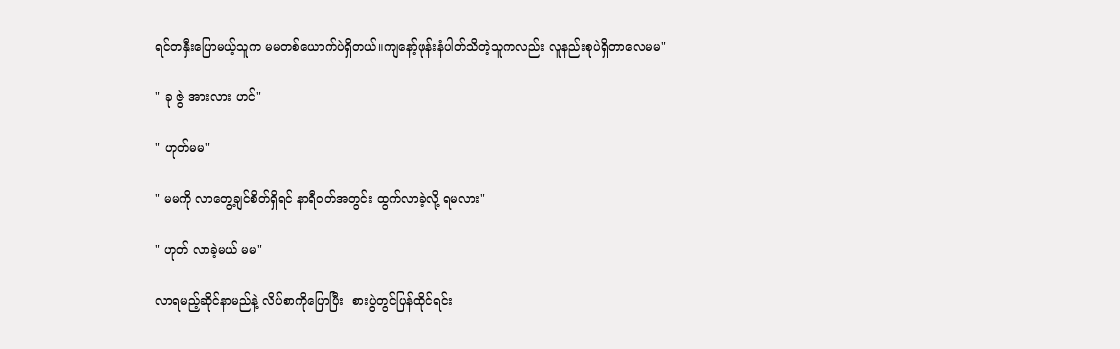ရင်တနှီးပြောမယ့်သူက မမတစ်ယောက်ပဲရှိတယ်။ကျနော့်ဖုန်းနံပါတ်သိတဲ့သူကလည်း လူနည်းစုပဲရှိတာလေမမ"

" ခု ဇွဲ အားလား ဟင်"

" ဟုတ်မမ"

" မမကို လာတွေ့ချင်စိတ်ရှိရင် နာရီဝတ်အတွင်း ထွက်လာခဲ့လို့ ရမလား"

" ဟုတ် လာခဲ့မယ် မမ"

လာရမည့်ဆိုင်နာမည်နဲ့ လိပ်စာကိုပြောပြီး  စားပွဲတွင်ပြန်ထိုင်ရင်း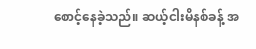စောင့်နေခဲ့သည်။ ဆယ့်ငါးမိနစ်ခန့် အ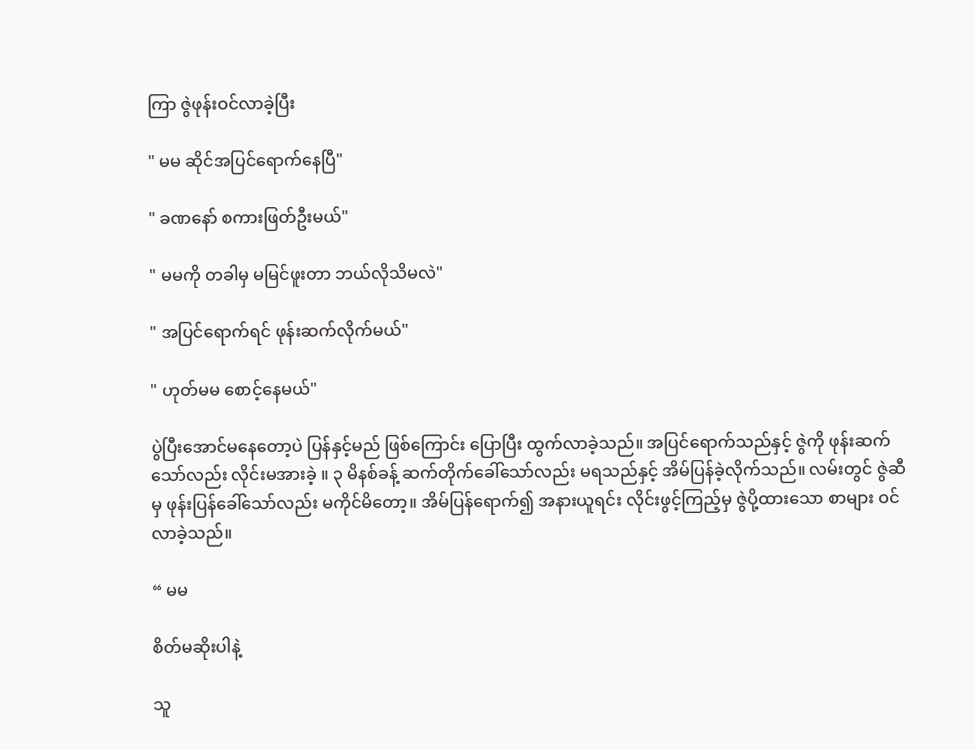ကြာ ဇွဲဖုန်းဝင်လာခဲ့ပြီး

" မမ ဆိုင်အပြင်ရောက်နေပြီ"

" ခဏနော် စကားဖြတ်ဦးမယ်"

" မမကို တခါမှ မမြင်ဖူးတာ ဘယ်လိုသိမလဲ"

" အပြင်ရောက်ရင် ဖုန်းဆက်လိုက်မယ်"

" ဟုတ်မမ စောင့်နေမယ်"

ပွဲပြီးအောင်မနေတော့ပဲ ပြန်နှင့်မည် ဖြစ်ကြောင်း ပြောပြီး ထွက်လာခဲ့သည်။ အပြင်ရောက်သည်နှင့် ဇွဲကို ဖုန်းဆက်သော်လည်း လိုင်းမအားခဲ့ ။ ၃ မိနစ်ခန့် ဆက်တိုက်ခေါ်သော်လည်း မရသည်နှင့် အိမ်ပြန်ခဲ့လိုက်သည်။ လမ်းတွင် ဇွဲဆီမှ ဖုန်းပြန်ခေါ်သော်လည်း မကိုင်မိတော့။ အိမ်ပြန်ရောက်၍ အနားယူရင်း လိုင်းဖွင့်ကြည့်မှ ဇွဲပို့ထားသော စာများ ဝင်လာခဲ့သည်။

“ မမ

စိတ်မဆိုးပါနဲ့

သူ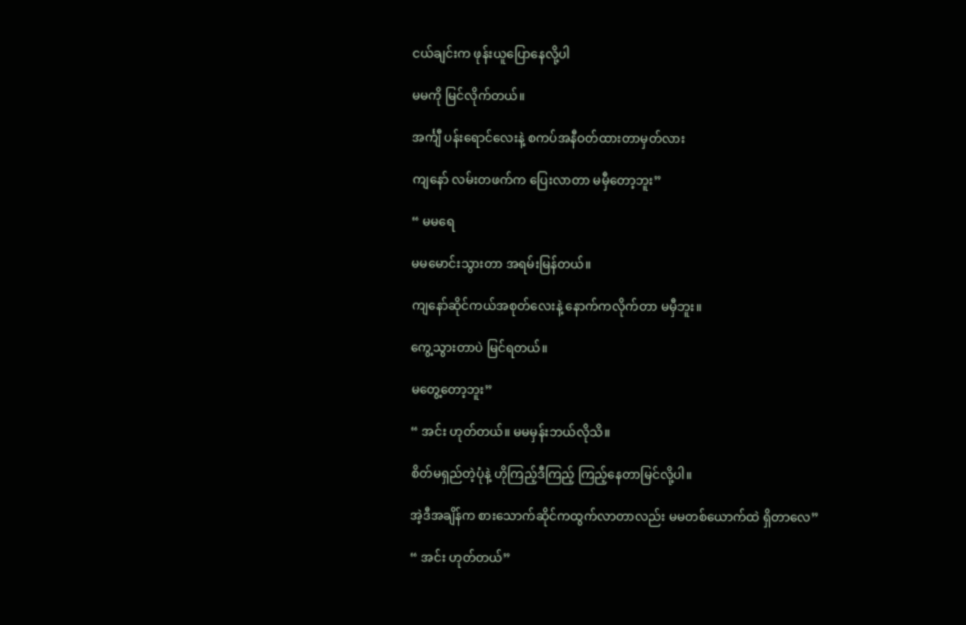ငယ်ချင်းက ဖုန်းယူပြောနေလို့ပါ

မမကို မြင်လိုက်တယ်။

အင်္ကျီ ပန်းရောင်လေးနဲ့ စကပ်အနီဝတ်ထားတာမှတ်လား

ကျနော် လမ်းတဖက်က ပြေးလာတာ မမှီတော့ဘူး”

“ မမရေ

မမမောင်းသွားတာ အရမ်းမြန်တယ်။

ကျနော်ဆိုင်ကယ်အစုတ်လေးနဲ့ နောက်ကလိုက်တာ မမှီဘူး။

ကွေ့သွားတာပဲ မြင်ရတယ်။

မတွေ့တော့ဘူး”

“ အင်း ဟုတ်တယ်။ မမမှန်းဘယ်လိုသိ။

စိတ်မရှည်တဲ့ပုံနဲ့ ဟိုကြည့်ဒီကြည့် ကြည့်နေတာမြင်လို့ပါ။

အဲ့ဒီအချိန်က စားသောက်ဆိုင်ကထွက်လာတာလည်း မမတစ်ယောက်ထဲ ရှိတာလေ”

“ အင်း ဟုတ်တယ်”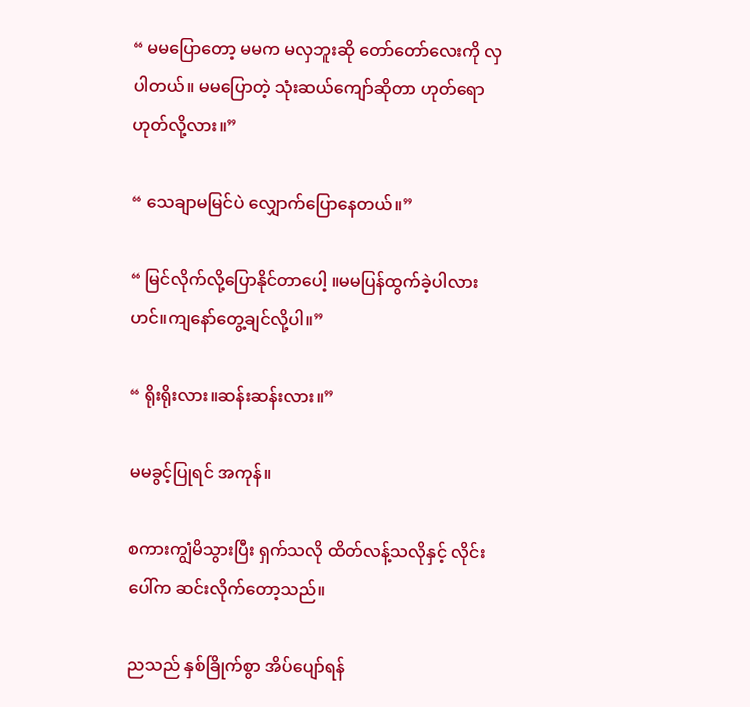“ မမပြောတော့ မမက မလှဘူးဆို တော်တော်လေးကို လှပါတယ်။ မမပြောတဲ့ သုံးဆယ်ကျော်ဆိုတာ ဟုတ်ရောဟုတ်လို့လား။”

“ သေချာမမြင်ပဲ လျှောက်ပြောနေတယ်။”

“ မြင်လိုက်လို့ပြောနိုင်တာပေါ့ ။မမပြန်ထွက်ခဲ့ပါလားဟင်။ကျနော်တွေ့ချင်လို့ပါ။”

“ ရိုးရိုးလား။ဆန်းဆန်းလား။”

မမခွင့်ပြုရင် အကုန်။

စကားကျွံမိသွားပြီး ရှက်သလို ထိတ်လန့်သလိုနှင့် လိုင်းပေါ်က ဆင်းလိုက်တော့သည်။

ညသည် နှစ်ခြိုက်စွာ အိပ်ပျော်ရန်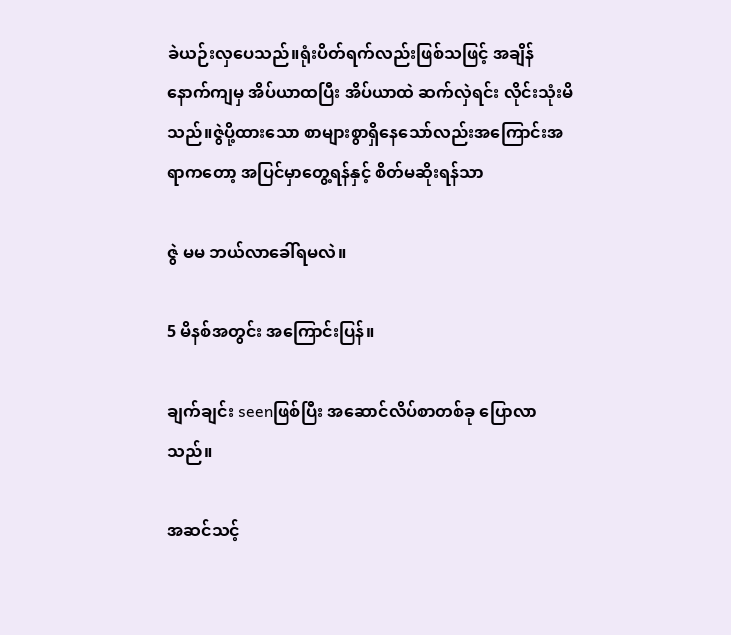ခဲယဉ်းလှပေသည်။ရုံးပိတ်ရက်လည်းဖြစ်သဖြင့် ‌အချိန်နောက်ကျမှ အိပ်ယာထပြီး အိပ်ယာထဲ ဆက်လှဲရင်း လိုင်းသုံးမိသည်။ဇွဲပို့ထားသော စာများစွာရှိနေသော်လည်းအကြောင်းအရာကတော့ အပြင်မှာတွေ့ရန်နှင့် စိတ်မဆိုးရန်သာ

ဇွဲ မမ ဘယ်လာခေါ်ရမလဲ။

5 မိနစ်အတွင်း အကြောင်းပြန်။

ချက်ချင်း seenဖြစ်ပြီး အဆောင်လိပ်စာတစ်ခု ပြောလာသည်။

အဆင်သင့်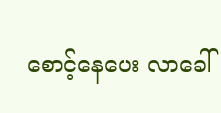စောင့်နေပေး လာခေါ်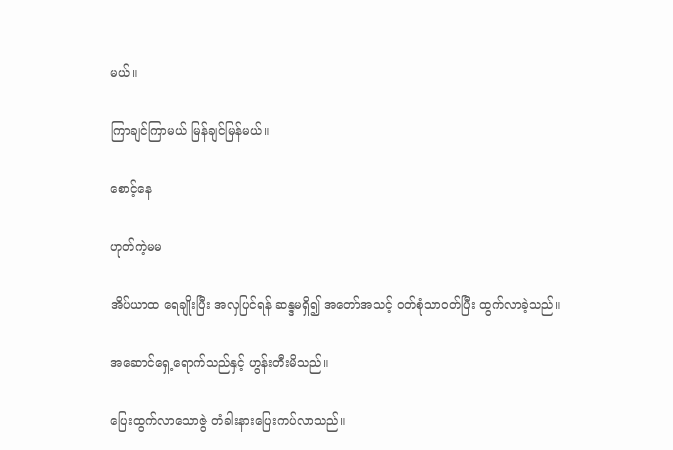မယ်။

ကြာချင်ကြာမယ် မြန်ချင်မြန်မယ်။

စောင့်နေ

ဟုတ်ကဲ့မမ

အိပ်ယာထ ရေချိုးပြီး အလှပြင်ရန် ဆန္ဒမရှိ၍ အတော်အသင့် ဝတ်စုံသာဝတ်ပြီး ထွက်လာခဲ့သည်။

အဆောင်ရှေ့ရောက်သည်နှင့် ဟွန်းတီးမိသည်။

ပြေးထွက်လာသောဇွဲ တံခါးနားပြေးကပ်လာသည်။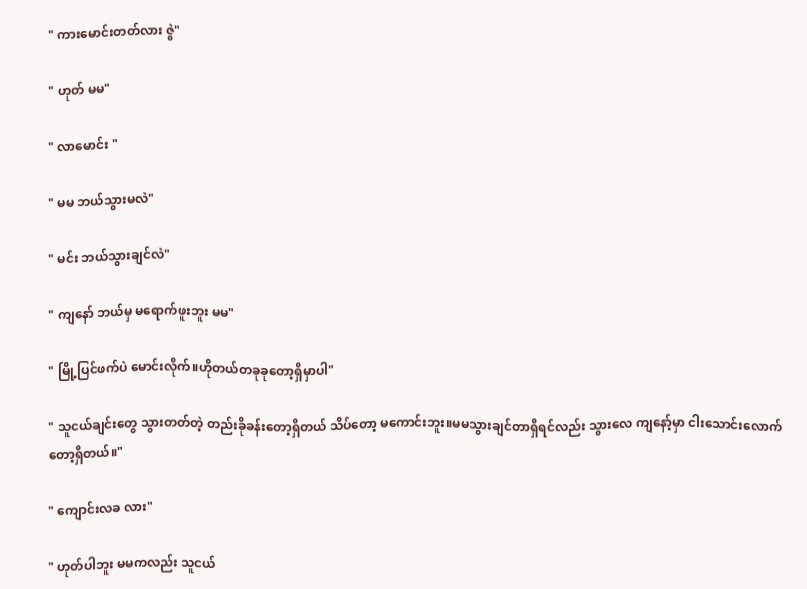" ကားမောင်းတတ်လား ဇွဲ"

" ဟုတ် မမ"

" လာမောင်း "

" မမ ဘယ်သွားမလဲ"

" မင်း ဘယ်သွားချင်လဲ"

" ကျနော် ဘယ်မှ မရောက်ဖူးဘူး မမ"

" မြို့ပြင်ဖက်ပဲ မောင်းလိုက်။ဟိုတယ်တခုခုတော့ရှိမှာပါ"

" သူငယ်ချင်းတွေ သွားတတ်တဲ့ တည်းခိုခန်းတော့ရှိတယ် သိပ်တော့ မကောင်းဘူး။မမသွားချင်တာရှိရင်လည်း သွားလေ ကျနော့်မှာ ငါးသောင်းလောက်တော့ရှိတယ်။"

" ကျောင်းလခ လား"

" ဟုတ်ပါဘူး မမကလည်း သူငယ်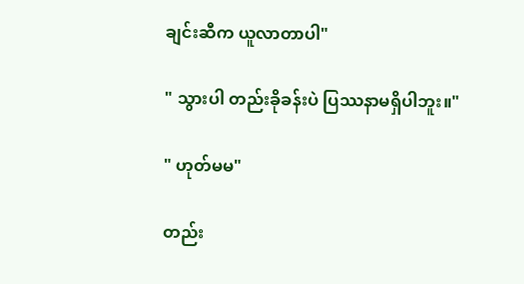ချင်းဆီက ယူလာတာပါ"

" သွားပါ တည်းခိုခန်းပဲ ပြဿနာမရှိပါဘူး။"

" ဟုတ်မမ"

တည်း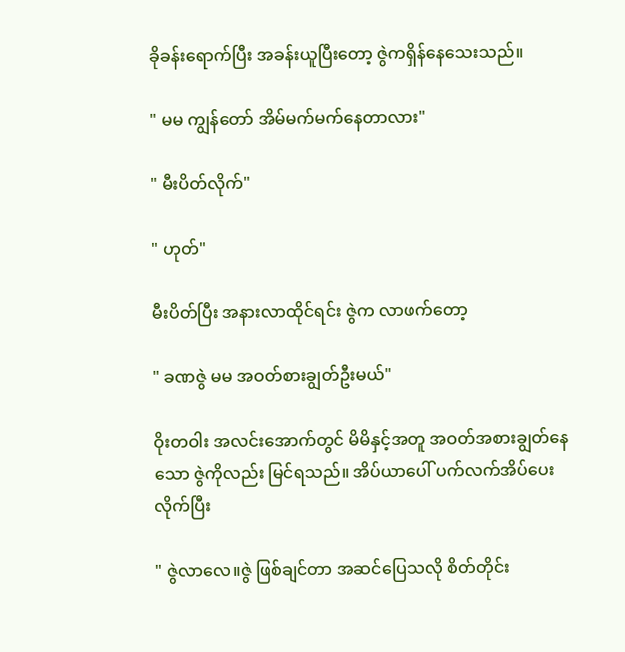ခိုခန်းရောက်ပြီး အခန်းယူပြီးတော့ ဇွဲကရှိန်နေသေးသည်။

" မမ ကျွန်တော် အိမ်မက်မက်နေတာလား"

" မီးပိတ်လိုက်"

" ဟုတ်"

မီးပိတ်ပြီး အနားလာထိုင်ရင်း ဇွဲက လာဖက်တော့

" ခဏဇွဲ မမ အဝတ်စားချွတ်ဦးမယ်"

ဝိုးတဝါး အလင်းအောက်တွင် မိမိနှင့်အတူ အဝတ်အစားချွတ်နေသော ဇွဲကိုလည်း မြင်ရသည်။ အိပ်ယာပေါ် ပက်လက်အိပ်ပေးလိုက်ပြီး

" ဇွဲလာလေ။ဇွဲ ဖြစ်ချင်တာ အဆင်ပြေသလို စိတ်တိုင်း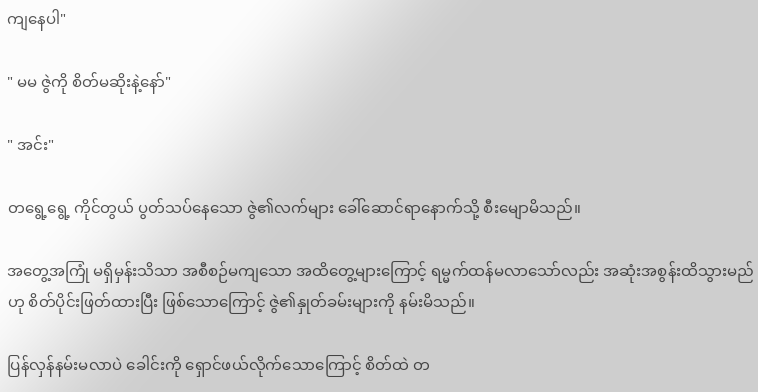ကျနေပါ"

" မမ ဇွဲကို စိတ်မဆိုးနဲ့နော်"

" အင်း"

တရွေ့ရွေ့ ကိုင်တွယ် ပွတ်သပ်နေသော ဇွဲ၏လက်များ ခေါ်ဆောင်ရာနောက်သို့ စီးမျောမိသည်။

အတွေ့အကြုံ မရှိမှန်းသိသာ အစီစဉ်မကျသော အထိတွေ့များကြောင့် ရမ္မက်ထန်မလာသော်လည်း အဆုံးအစွန်းထိသွားမည်ဟု စိတ်ပိုင်းဖြတ်ထားပြီး ဖြစ်သောကြောင့် ဇွဲ၏နှုတ်ခမ်းများကို နမ်းမိသည်။

ပြန်လှန်နမ်းမလာပဲ ခေါင်းကို ရှောင်ဖယ်လိုက်သောကြောင့် စိတ်ထဲ တ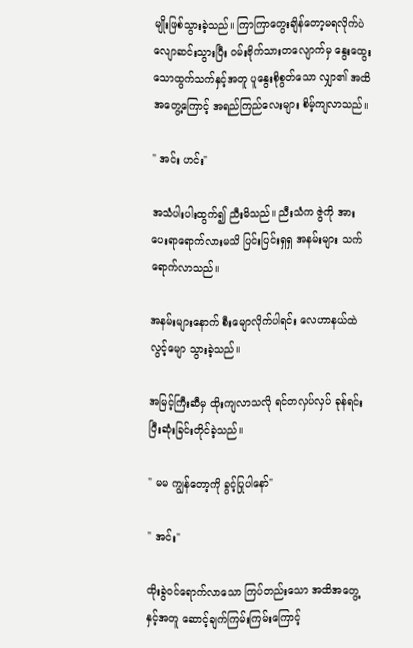မျိုးဖြစ်သွားခဲ့သည်။ ကြာကြာ‌တွေးချိန်တော့မရလိုက်ပဲ လျောဆင်းသွားပြီး ဝမ်းဗိုက်သားတလျောက်မှ နွေးထွေးသောထွက်သက်နှင့်အတူ ပူနွေး‌စိုစွတ်သော လျှာ၏ အထိအတွေ့ကြောင့် အရည်ကြည်လေးများ စိမ့်ကျလာသည်။

" အင်း ဟင်း"

အသံပါးပါးထွက်၍ ညီးမိသည်။ ညီးသံက ဇွဲကို အားပေးရာရောက်လားမသိ ပြင်းပြင်းရှရှ အနမ်းများ သက်ရောက်လာသည်။

အနမ်းများနောက် စီးမျောလိုက်ပါရင်း လေဟာနယ်ထဲ လွင့်မျော သွားခဲ့သည်။

အမြင့်ကြီးဆီမှ ထိုးကျလာသလို ရင်တလှပ်လှပ် ခုန်ရင်း ပြီးဆုံးခြင်းတိုင်ခဲ့သည်။

" မမ ကျွန်တော့ကို ခွင့်ပြုပါနော်"

" အင်း"

ထိုးခွဲဝင်ရောက်လာသော ကြပ်တည်းသော အထိအတွေ့နှင့်အတူ ဆောင့်ချက်ကြမ်းကြမ်းကြောင့်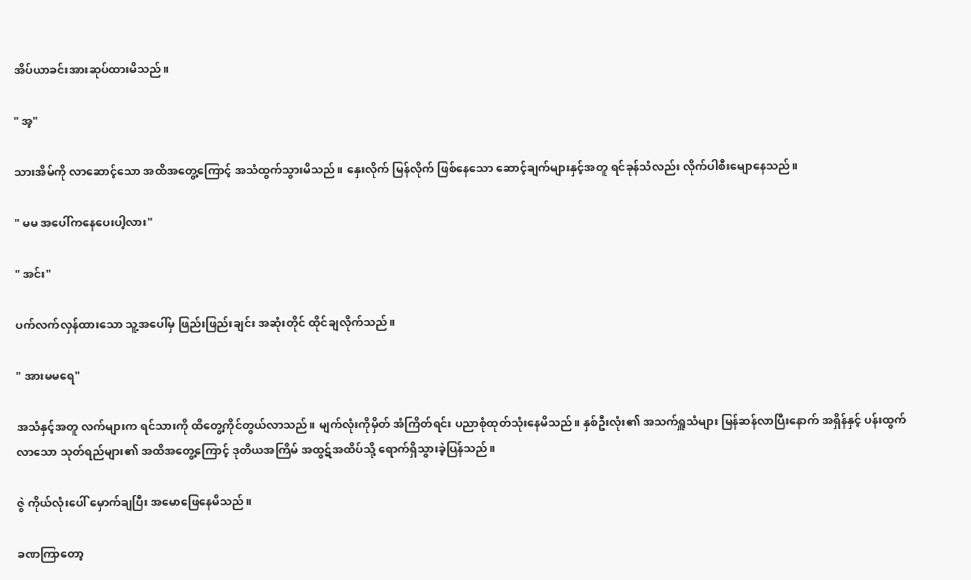အိပ်ယာခင်းအားဆုပ်ထားမိသည်။

" အ့"

သားအိမ်ကို လာဆောင့်သော အထိအတွေ့ကြောင့် အသံထွက်သွားမိသည်။ နှေးလိုက် မြန်လိုက် ဖြစ်နေသော ဆောင့်ချက်များနှင့်အတူ ရင်ခုန်သံလည်း လိုက်ပါစီးမျောနေသည်။

" မမ အပေါ်ကနေပေးပါ့လား"

" အင်း"

ပက်လက်လှန်ထားသော သူ့‌အပေါ်မှ ဖြည်းဖြည်းချင်း အဆုံးတိုင် ထိုင်ချလိုက်သည်။

" အားမမရေ"

အသံနှင့်အတူ လက်များက ရင်သားကို ထိတွေ့ကိုင်တွယ်လာသည်။ မျက်လုံးကိုမှိတ် အံကြိတ်ရင်း ပညာစုံထုတ်သုံးနေမိသည်။ နှစ်ဦးလုံး၏ အသက်ရှူသံများ မြန်ဆန်လာပြီးနောက် အရှိန်နှင့် ပန်းထွက်လာသော သုတ်ရည်များ၏ အထိအတွေ့ကြောင့် ဒုတိယအကြိမ် အထွဋ်အထိပ်သို့ ရောက်ရှိသွားခဲ့ပြန်သည်။

ဇွဲ ကိုယ်လုံးပေါ် မှောက်ချပြီး အမောဖြေနေမိသည်။

ခဏကြာတော့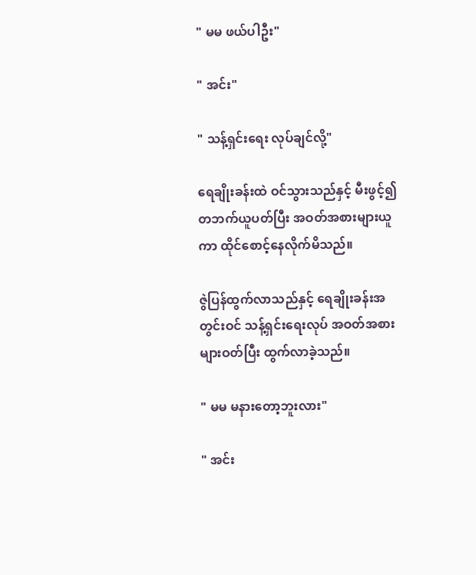" မမ ဖယ်ပါဦး"

" အင်း"

" သန့်ရှင်းရေး လုပ်ချင်လို့"

ရေချိုးခန်းထဲ ဝင်သွားသည်နှင့် မီးဖွင့်၍ တဘက်ယူပတ်ပြီး အဝတ်အစားများယူကာ ထိုင်စောင့်နေလိုက်မိသည်။

ဇွဲပြန်ထွက်လာသည်နှင့် ရေချိုးခန်းအတွင်းဝင် သန့်ရှင်းရေးလုပ် အဝတ်အစားများဝတ်ပြီး ထွက်လာခဲ့သည်။

" မမ မနားတော့ဘူးလား"

" အင်း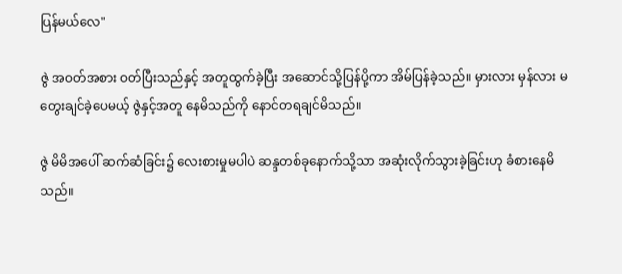ပြန်မယ်လေ"

ဇွဲ အဝတ်အစား ဝတ်ပြီးသည်နှင့် အတူထွက်ခဲ့ပြီး အဆောင်သို့ပြန်ပို့ကာ အိမ်ပြန်ခဲ့သည်။ မှားလား မှန်လား မတွေးချင်ခဲ့ပေမယ့် ဇွဲနှင့်အတူ နေမိသည်ကို နောင်တရချင်မိသည်။

ဇွဲ မိမိအပေါ် ဆက်ဆံခြင်း၌ လေးစားမှုမပါပဲ ဆန္ဒတစ်ခုနောက်သို့သာ အဆုံးလိုက်သွားခဲ့ခြင်းဟု ခံစားနေမိသည်။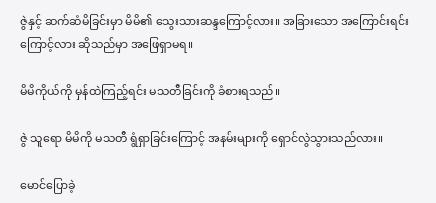ဇွဲနှင့် ဆက်ဆံမိခြင်းမှာ မိမိ၏ သွေးသားဆန္ဒကြောင့်လား။ ‌အခြားသော အကြောင်းရင်းကြောင့်လား ဆိုသည်မှာ အဖြေရှာမရ။

မိမိကိုယ်ကို မှန်ထဲကြည့်ရင်း မသတီခြင်းကို ခံစားရသည်။

ဇွဲ သူရော မိမိကို မသတီ ရွံရှာခြင်းကြောင့် အနမ်းများကို ရှောင်လွဲသွားသည်လား။

မောင်ပြောခဲ့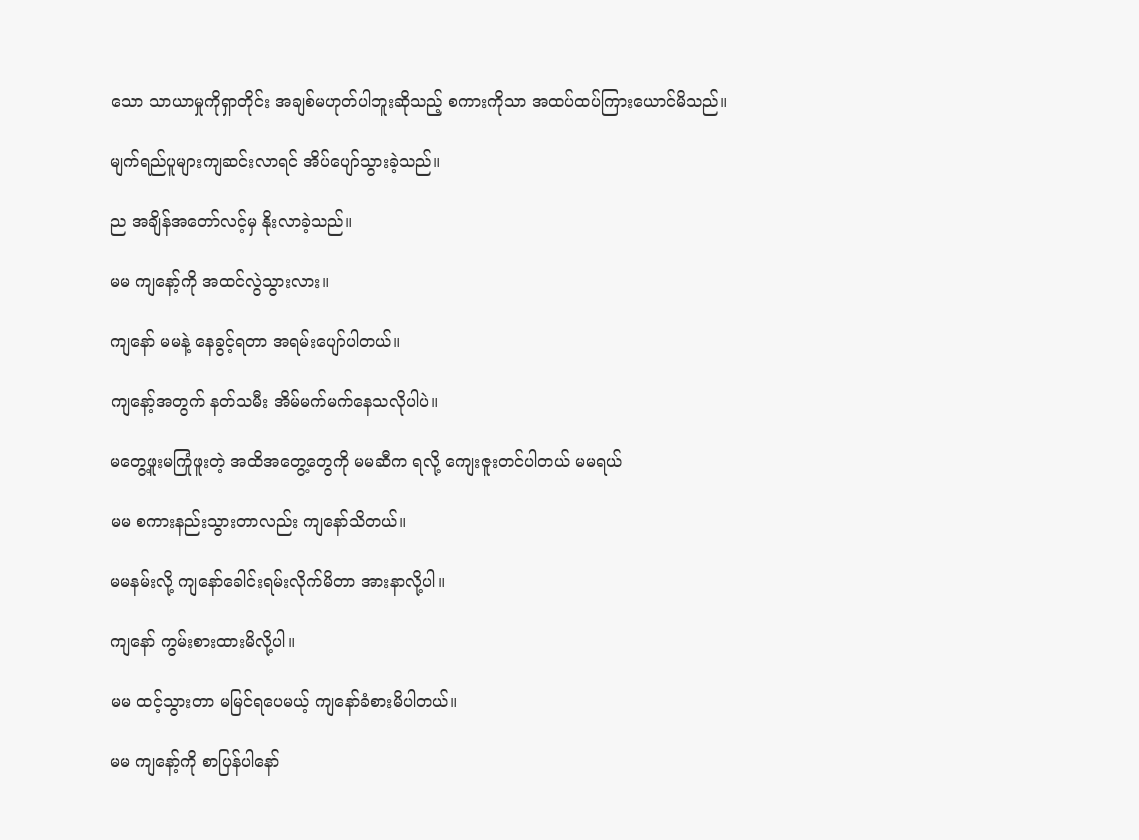သော သာယာမှုကိုရှာတိုင်း အချစ်မဟုတ်ပါဘူးဆိုသည့် စကားကိုသာ အထပ်ထပ်ကြားယောင်မိသည်။

မျက်ရည်ပူများကျဆင်းလာရင် အိပ်ပျော်သွားခဲ့သည်။

ည အချိန်အတော်လင့်မှ နိုးလာခဲ့သည်။

မမ ကျနော့်ကို အထင်လွဲသွားလား။

ကျနော် မမနဲ့ နေခွင့်ရတာ အရမ်းပျော်ပါတယ်။

ကျနော့်အတွက် နတ်သမီး အိမ်မက်မက်နေသလိုပါပဲ။

မတွေ့ဖူးမကြုံဖူးတဲ့ အထိအတွေ့တွေကို မမဆီက ရလို့ ကျေးဇူးတင်ပါတယ် မမရယ်

မမ စကားနည်းသွားတာလည်း ကျနော်သိတယ်။

မမနမ်းလို့ ကျနော်ခေါင်းရမ်းလိုက်မိတာ အားနာလို့ပါ။

ကျနော် ကွမ်းစားထားမိလို့ပါ။

မမ ထင့်သွားတာ မမြင်ရပေမယ့် ကျနော်ခံစားမိပါတယ်။

မမ ကျနော့်ကို စာပြန်ပါနော်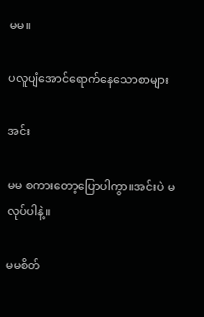မမ။

ပလူပျံအောင်ရောက်နေသောစာများ

အင်း

မမ စကားတော့ပြောပါကွာ။အင်းပဲ မလုပ်ပါနဲ့။

မမစိတ်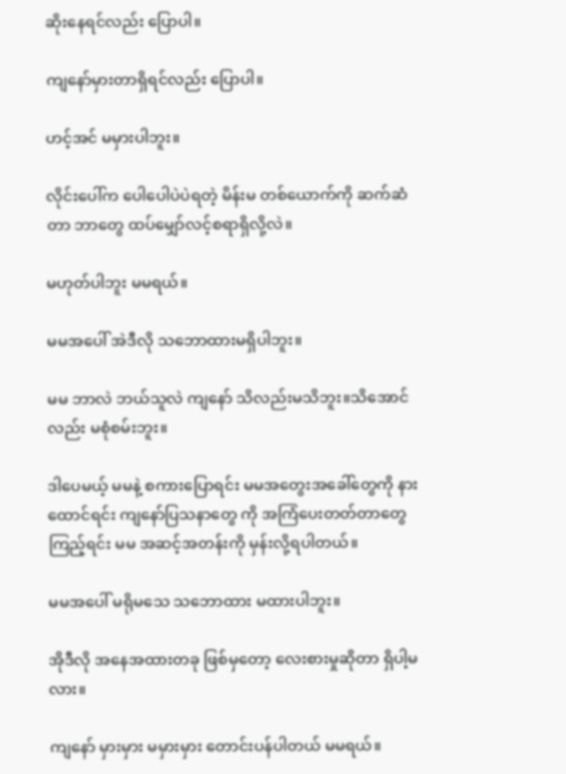ဆိုးနေရင်လည်း ပြောပါ။

ကျနော်မှားတာရှိရင်လည်း ပြောပါ။

ဟင့်အင် မမှားပါဘူး။

လိုင်းပေါ်က ပေါပေါပဲပဲရတဲ့ မိန်းမ တစ်ယောက်ကို ဆက်ဆံတာ ဘာတွေ ထပ်မျှော်လင့်စရာရှိလို့လဲ။

မဟုတ်ပါဘူး မမရယ်။

မမအပေါ် အဲဒီလို သဘောထားမရှိပါဘူး။

မမ ဘာလဲ ဘယ်သူလဲ ကျနော် သိလည်းမသိဘူး။သိအောင်လည်း မစုံစမ်းဘူး။

ဒါပေမယ့် မမနဲ့ စကားပြောရင်း မမအတွေးအခေါ်တွေကို နားထောင်ရင်း ကျနော်ပြသနာတွေ ကို အကြံပေးတတ်တာတွေကြည့်ရင်း မမ အဆင့်အတန်းကို မှန်းလို့ရပါတယ်။

မမအပေါ် မရိုမသေ သဘောထား မထားပါဘူး။

အိုဒီလို အနေအထားတခု ဖြစ်မှတော့ လေးစားမှုဆိုတာ ရှိပါ့မလား။

ကျနော် မှားမှား မမှားမှား တောင်းပန်ပါတယ် မမရယ်။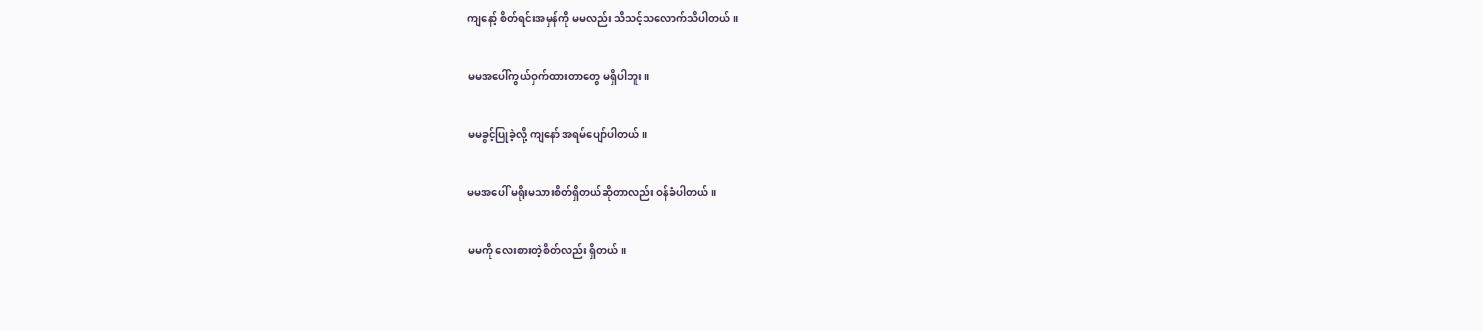ကျနော့် စိတ်ရင်းအမှန်ကို မမလည်း သိသင့်သလောက်သိပါတယ်။

မမအပေါ်ကွယ်ဝှက်ထားတာတွေ မရှိပါဘူး။

မမခွင့်ပြုခဲ့လို့ ကျနော် အရမ်ပျော်ပါတယ်။

မမအပေါ် မရိုးမသားစိတ်ရှိတယ်ဆိုတာလည်း ဝန်ခံပါတယ်။

မမကို လေးစားတဲ့စိတ်လည်း ရှိတယ်။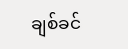ချစ်ခင်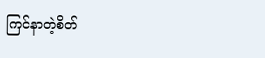ကြင်နာတဲ့စိတ်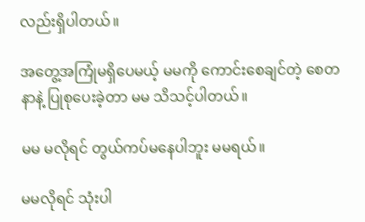လည်းရှိပါတယ်။

အတွေ့အကြုံမရှိပေမယ့် မမကို ကောင်းစေချင်တဲ့ စေတနာနဲ့ ပြုစုပေးခဲ့တာ မမ သိသင့်ပါတယ်။

မမ မလိုရင် တွယ်ကပ်မနေပါဘူး မမရယ်။

မမလိုရင် သုံးပါ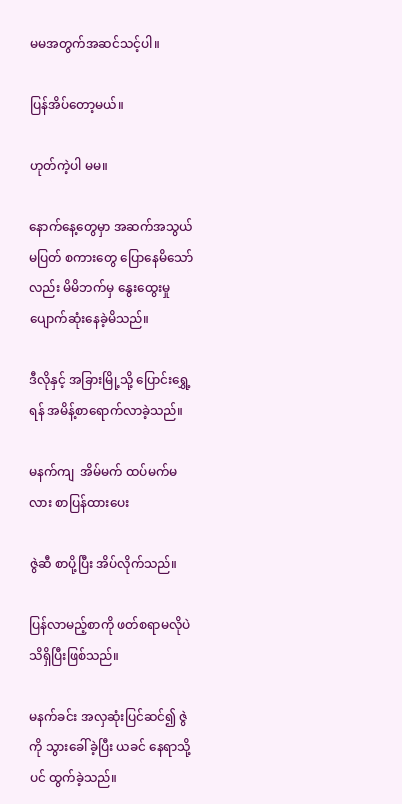မမအတွက်အဆင်သင့်ပါ။

ပြန်အိပ်တော့မယ်။

ဟုတ်ကဲ့ပါ မမ။

နောက်နေ့တွေမှာ အဆက်အသွယ်မပြတ် စကားတွေ ပြောနေမိသော်လည်း မိမိဘက်မှ နွေးထွေးမှု ပျောက်ဆုံးနေခဲ့မိသည်။

ဒီလိုနှင့် အခြားမြို့သို့ ပြောင်းရွှေ့ရန် အမိန့်စာရောက်လာခဲ့သည်။

မနက်ကျ  အိမ်မက် ထပ်မက်မလား စာပြန်ထားပေး

ဇွဲဆီ စာပို့ပြီး အိပ်လိုက်သည်။

ပြန်လာမည့်စာကို ဖတ်စရာမလိုပဲ သိရှိပြီးဖြစ်သည်။

မနက်ခင်း အလှဆုံးပြင်ဆင်၍ ဇွဲကို သွားခေါ်ခဲ့ပြီး ယခင် နေရာသို့ပင် ထွက်ခဲ့သည်။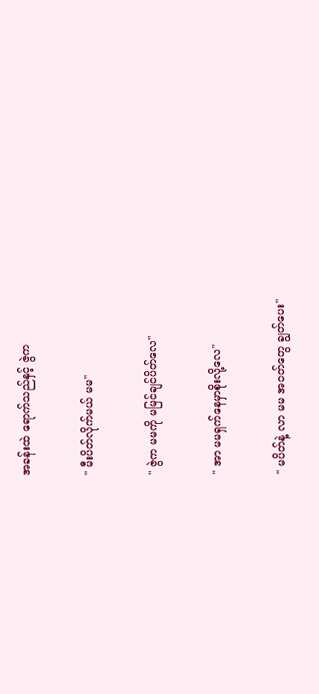အခန်းထဲ ရောက်သည်နှင့် ဇွဲက

" မီးပိတ်လိုက်မယ် မမ"

" ဇွဲက မမကို မမြင်ချင်ပိတ်လေ"

" အာ မမရှက်နေမှာစိုးလို့လေ"

" မပိတ်နဲ့ လာ မမ အဝတ်တွေ ချွတ်ပေး"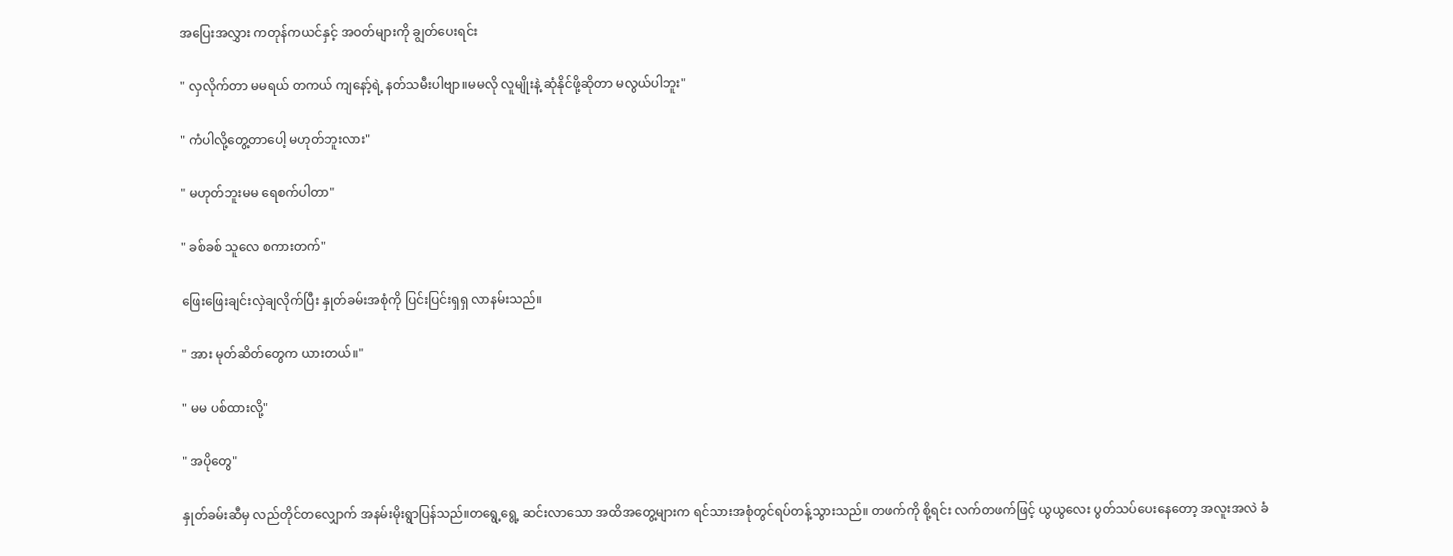အပြေးအလွှား ကတုန်ကယင်နှင့် အဝတ်များကို ချွတ်ပေးရင်း

" လှလိုက်တာ မမရယ် တကယ် ကျနော့်ရဲ့ နတ်သမီးပါဗျာ။မမလို လူမျိုးနဲ့ ဆုံနိုင်ဖို့ဆိုတာ မလွယ်ပါဘူး"

" ကံပါလို့တွေ့တာပေါ့ မဟုတ်ဘူးလား"

" မဟုတ်ဘူးမမ ရေစက်ပါတာ"

" ခစ်ခစ် သူလေ စကားတက်"

ဖြေးဖြေးချင်းလှဲချလိုက်ပြီး နှုတ်ခမ်းအစုံကို ပြင်းပြင်းရှရှ လာနမ်းသည်။

" အား မုတ်ဆိတ်တွေက ယားတယ်။"

" မမ ပစ်ထားလို့"

" အပိုတွေ"

နှုတ်ခမ်းဆီမှ လည်တိုင်တလျှောက် အနမ်းမိုးရွာပြန်သည်။တရွေ့ရွေ့ ဆင်းလာသော အထိအတွေ့များက ရင်သားအစုံတွင်ရပ်တန့်သွားသည်။ တဖက်ကို စို့ရင်း လက်တဖက်ဖြင့် ယွယွလေး ပွတ်သပ်ပေးနေတော့ အလူးအလဲ ခံ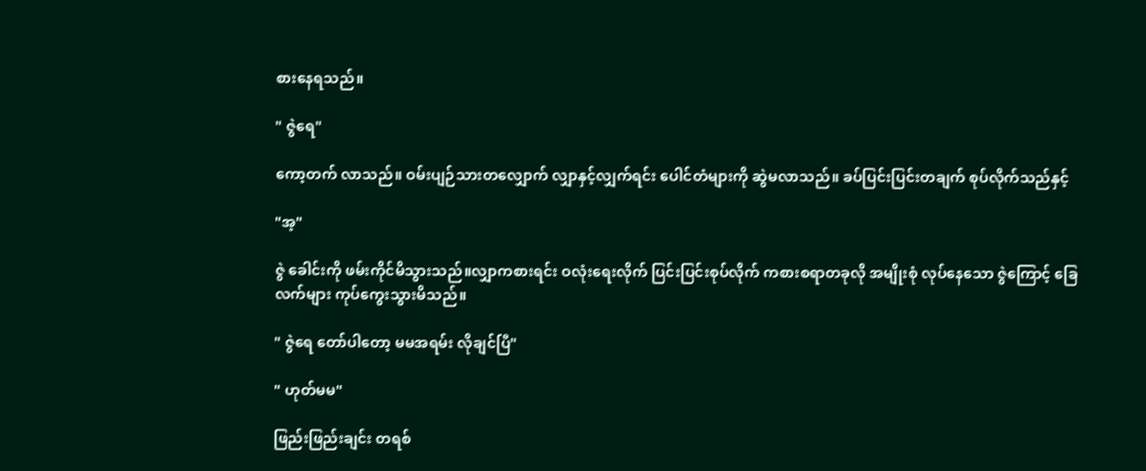စားနေရသည်။

" ဇွဲရေ"

ကော့တက် လာသည်။ ဝမ်းပျဉ်သားတလျှောက် လျှာနှင့်လျှက်ရင်း ပေါင်တံများကို ဆွဲမလာသည်။ ခပ်ပြင်းပြင်းတချက် စုပ်လိုက်သည်နှင့်

"အ့"

ဇွဲ ခေါင်းကို ဖမ်းကိုင်မိသွားသည်။လျှာကစားရင်း ဝလုံးရေးလိုက် ပြင်းပြင်းစုပ်လိုက် ကစားစရာတခုလို အမျိုးစုံ လုပ်နေသော ဇွဲကြောင့် ခြေ လက်များ ကုပ်ကွေးသွားမိသည်။

" ဇွဲရေ တော်ပါတော့ မမအရမ်း လိုချင်ပြီ"

" ဟုတ်မမ"

ဖြည်းဖြည်းချင်း တရစ်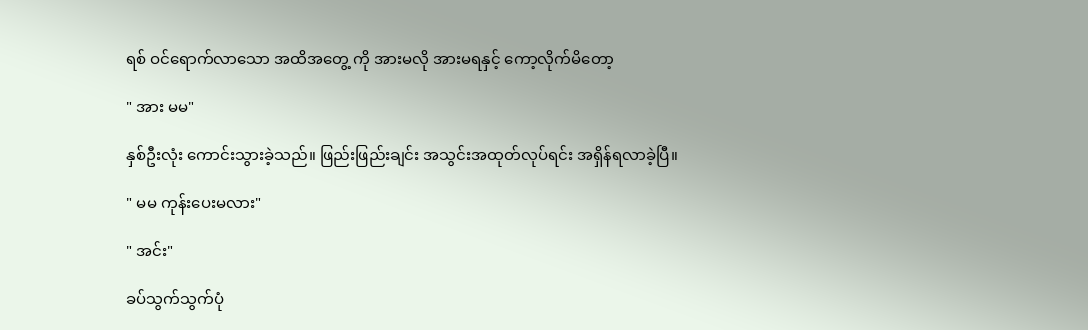ရစ် ဝင်ရောက်လာသော အထိအတွေ့ ကို အားမလို အားမရနှင့် ကော့လိုက်မိတော့

" အား မမ"

နှစ်ဦးလုံး ကောင်းသွားခဲ့သည်။ ဖြည်းဖြည်းချင်း အသွင်းအထုတ်လုပ်ရင်း အရှိန်ရလာခဲ့ပြီ။

" မမ ကုန်းပေးမလား"

" အင်း"

ခပ်သွက်သွက်ပုံ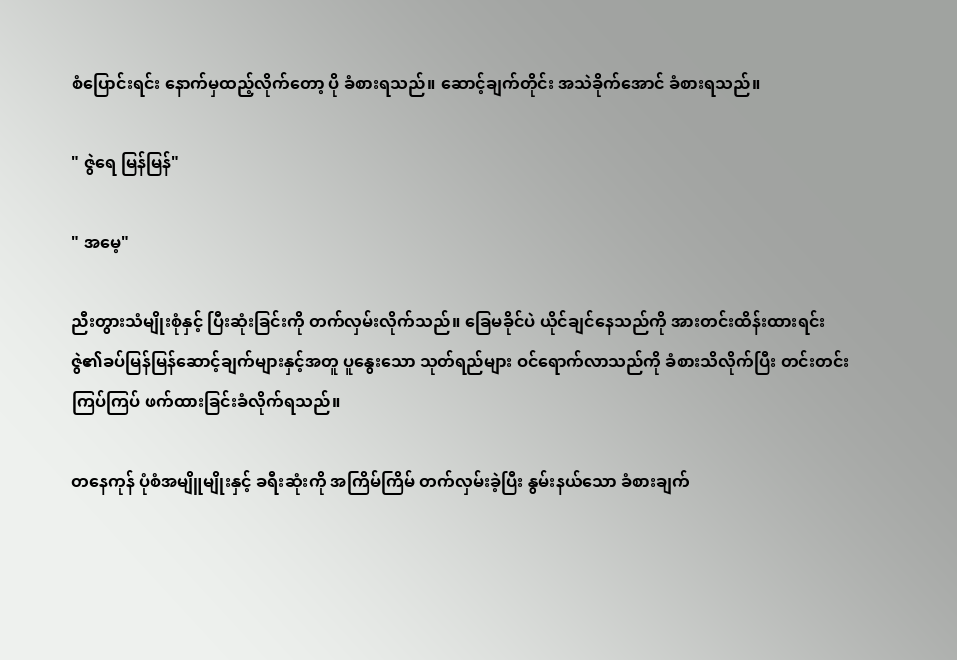စံပြောင်းရင်း နောက်မှထည့်လိုက်တော့ ပို ခံစားရသည်။ ဆောင့်ချက်တိုင်း အသဲခိုက်အောင် ခံစားရသည်။

" ဇွဲရေ မြန်မြန်"

" အမေ့"

ညီးတွားသံမျိုးစုံနှင့် ပြီးဆုံးခြင်းကို တက်လှမ်းလိုက်သည်။‌ ခြေမခိုင်ပဲ ယိုင်ချင်နေသည်ကို အားတင်းထိန်းထားရင်း ဇွဲ၏ခပ်မြန်မြန်ဆောင့်ချက်များနှင့်အတူ ပူနွေးသော သုတ်ရည်များ ဝင်ရောက်လာသည်ကို ခံစားသိလိုက်ပြီး တင်းတင်းကြပ်ကြပ် ဖက်ထားခြင်းခံလိုက်ရသည်။

တနေကုန် ပုံစံအမျိူမျိုးနှင့် ခရီးဆုံးကို အကြိမ်ကြိမ် တက်လှမ်းခဲ့ပြီး နွမ်းနယ်သော ခံစားချက်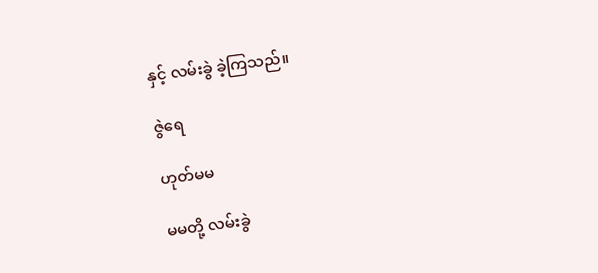နှင့် လမ်းခွဲ ခဲ့ကြသည်။

ဇွဲရေ

ဟုတ်မမ

မမတို့ လမ်းခွဲ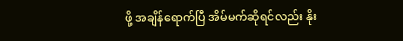ဖို့ အချိန်ရောက်ပြီ အိမ်မက်ဆိုရင်လည်း နိုး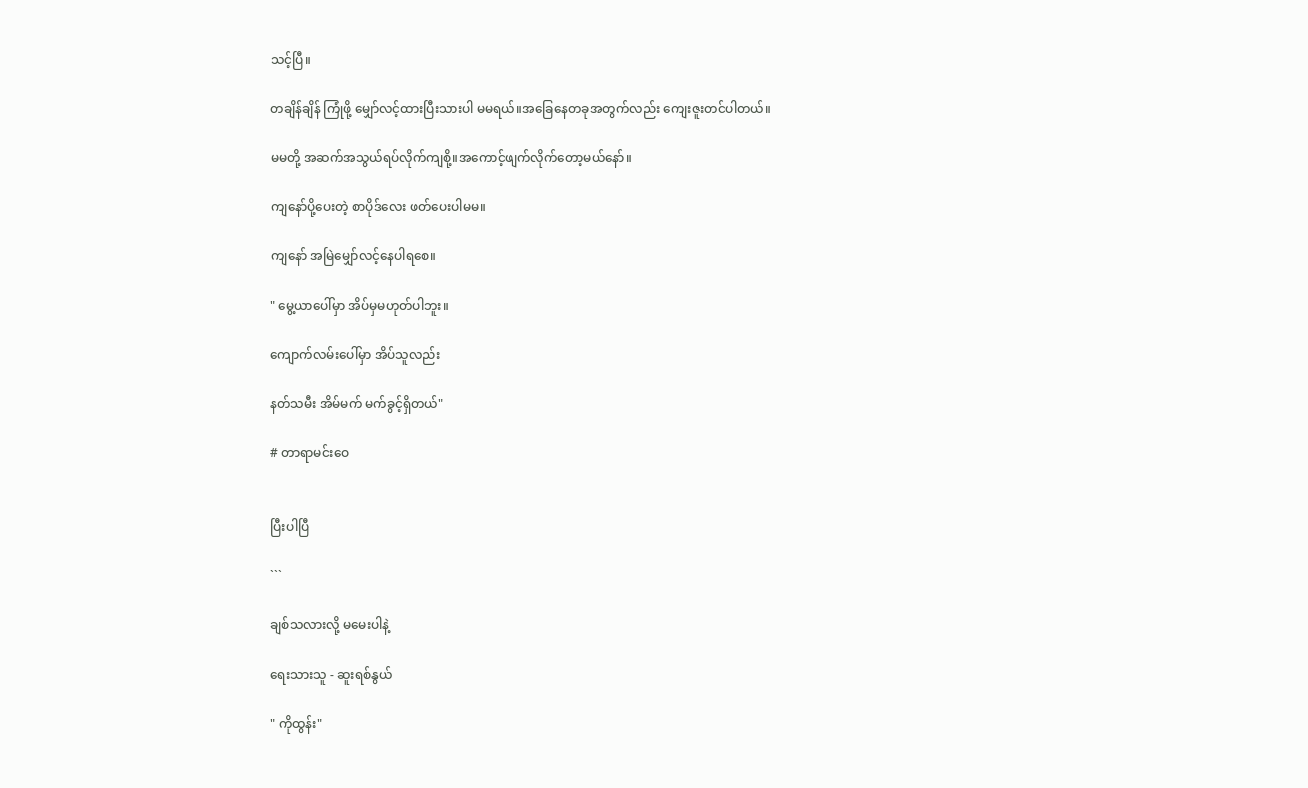သင့်ပြီ။

တချိန်ချိန် ကြုံဖို့ မျှော်လင့်ထားပြီးသားပါ မမရယ်။အခြေနေတခုအတွက်လည်း ကျေးဇူးတင်ပါတယ်။

မမတို့ အဆက်အသွယ်ရပ်လိုက်ကျစို့။အကောင့်ဖျက်လိုက်တော့မယ်နော်။

ကျနော်ပို့ပေးတဲ့ စာပိုဒ်လေး ဖတ်ပေးပါမမ။

ကျနော် အမြဲမျှော်လင့်နေပါရစေ။

" မွေ့ယာပေါ်မှာ အိပ်မှမဟုတ်ပါဘူး။

ကျောက်လမ်းပေါ်မှာ အိပ်သူလည်း

နတ်သမီး အိမ်မက် မက်ခွင့်ရှိတယ်"

# တာရာမင်းဝေ


ပြီးပါပြီ

```

ချစ်သလားလို့ မမေးပါနဲ့

ရေးသားသူ - ဆူးရစ်နွယ်

" ကိုထွန်း"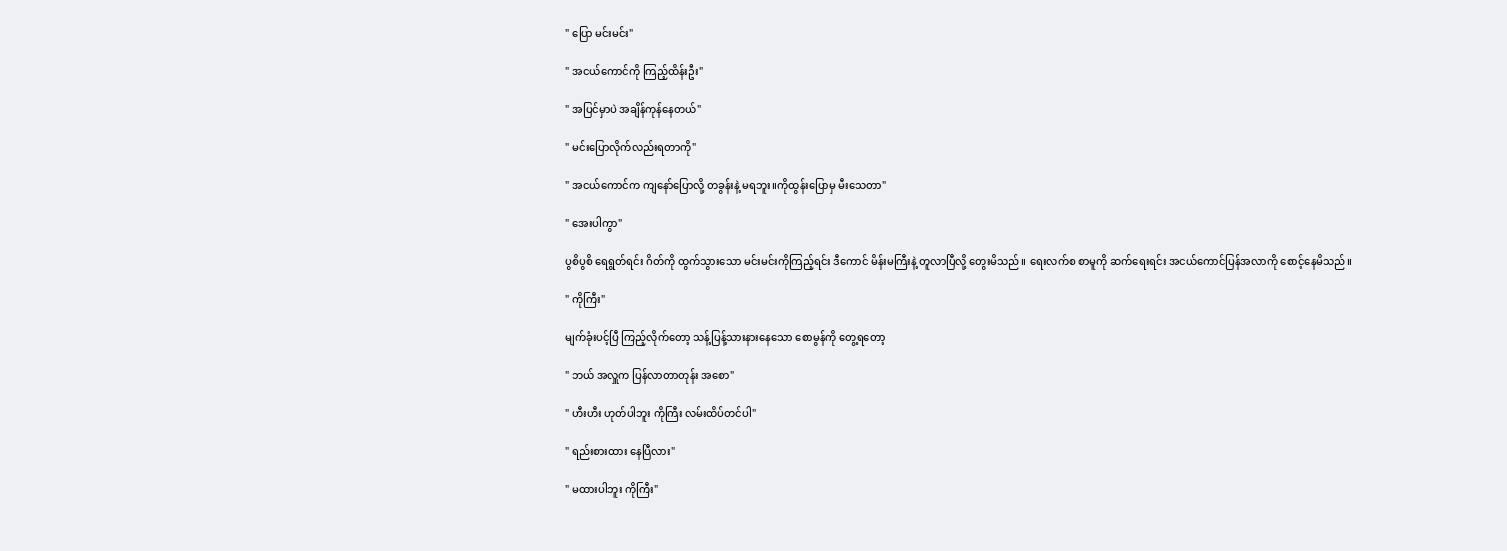" ပြော မင်းမင်း"

" အငယ်‌ကောင်ကို ကြည့်ထိန်းဦး"

" အပြင်မှာပဲ အချိန်ကုန်နေတယ်"

" မင်းပြောလိုက်လည်းရတာကို"

" အငယ်ကောင်က ကျနော်ပြောလို့ တခွန်းနဲ့ မရဘူး။ကိုထွန်းပြောမှ မီးသေတာ"

" အေးပါကွာ"

ပွစိပွစိ ရေရွတ်ရင်း ဂိတ်ကို ထွက်သွားသော မင်းမင်းကိုကြည့်ရင်း ဒီကောင် မိန်းမကြီးနဲ့ တူလာပြီလို့ တွေးမိသည်။ ရေးလက်စ စာမူကို ဆက်ရေးရင်း အငယ်ကောင်ပြန်အလာကို စောင့်နေမိသည်။

" ကိုကြီး"

မျက်ခုံးပင့်ပြီ ကြည့်လိုက်တော့ သန့်ပြန့်သားနားနေသော စောမွန်ကို တွေ့ရတော့

" ဘယ် အလှူက ပြန်လာတာတုန်း အစော"

" ဟီးဟီး ဟုတ်ပါဘူး ကိုကြီး လမ်းထိပ်တင်ပါ"

" ရည်းစားထား နေပြီလား"

" မထားပါဘူး ကိုကြီး"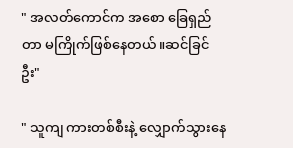" အလတ်ကောင်က အစော ခြေရှည်တာ မကြိုက်ဖြစ်နေတယ်။ဆင်ခြင်ဦး"

" သူကျ ကားတစ်စီးနဲ့ လျှောက်သွားနေ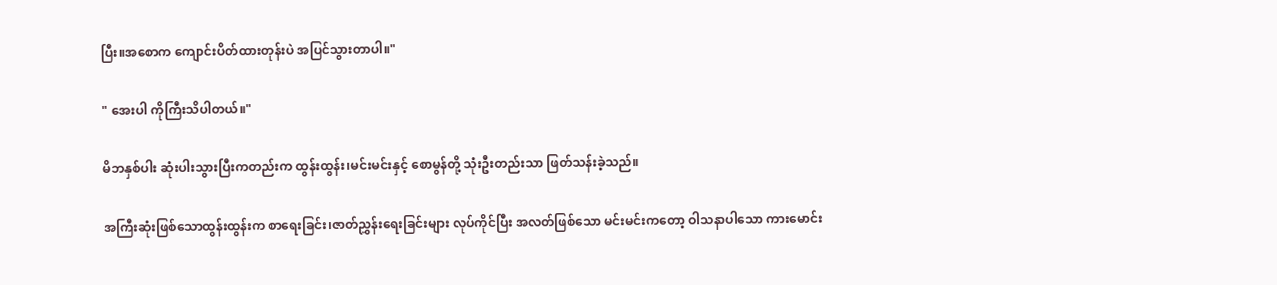ပြီး။အ‌စောက ကျောင်းပိတ်ထားတုန်းပဲ အပြင်သွားတာပါ။"

" အေးပါ ကိုကြီးသိပါတယ်။"

မိဘနှစ်ပါး ဆုံးပါးသွားပြီးကတည်းက ထွန်းထွန်း၊မင်းမင်းနှင့် စောမွန်တို့ သုံးဦးတည်းသာ ဖြတ်သန်းခဲ့သည်။

အကြီးဆုံးဖြစ်သောထွန်းထွန်းက စာရေးခြင်း၊ဇာတ်ညွှန်းရေးခြင်းများ လုပ်ကိုင်ပြီး အလတ်ဖြစ်သော မင်းမင်းကတော့ ဝါသနာပါသော ကားမောင်း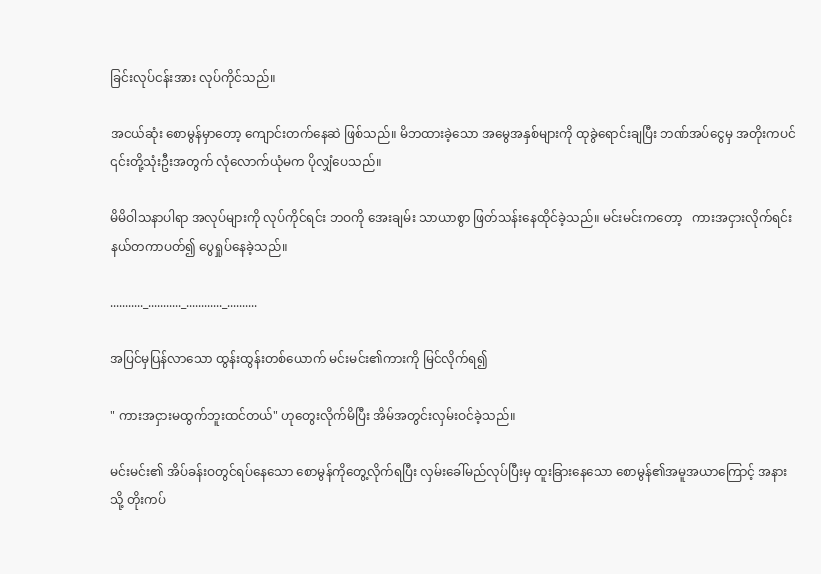ခြင်းလုပ်ငန်းအား လုပ်ကိုင်သည်။

အငယ်ဆုံး စောမွန်မှာတော့ ကျောင်းတက်‌နေဆဲ ဖြစ်သည်။ မိဘထားခဲ့သော အမွေအနှစ်များကို ထုခွဲရောင်းချပြီး ဘဏ်အပ်ငွေမှ အတိုးကပင် ၎င်းတို့သုံးဦးအတွက် လုံလောက်ယုံမက ပိုလျှံပေသည်။

မိမိဝါသနာပါရာ အလုပ်များကို လုပ်ကိုင်ရင်း ဘဝကို အေးချမ်း သာယာစွာ ဖြတ်သန်းနေထိုင်ခဲ့သည်။ မင်းမင်းကတော့   ကားအငှားလိုက်ရင်း နယ်တကာပတ်၍ ပွေရှုပ်နေခဲ့သည်။

..........._..........._............_..........

အပြင်မှပြန်လာသော ထွန်းထွန်းတစ်ယောက် မင်းမင်း၏ကားကို မြင်လိုက်ရ၍

" ကားအငှားမထွက်ဘူးထင်တယ်" ဟုတွေးလိုက်မိပြီး အိမ်အတွင်းလှမ်းဝင်ခဲ့သည်။

မင်းမင်း၏ အိပ်ခန်းဝတွင်ရပ်နေသော စောမွန်ကိုတွေ့လိုက်ရပြီး လှမ်းခေါ်မည်လုပ်ပြီးမှ ထူးခြားနေသော စောမွန်၏အမူအယာကြောင့် အနားသို့ တိုးကပ်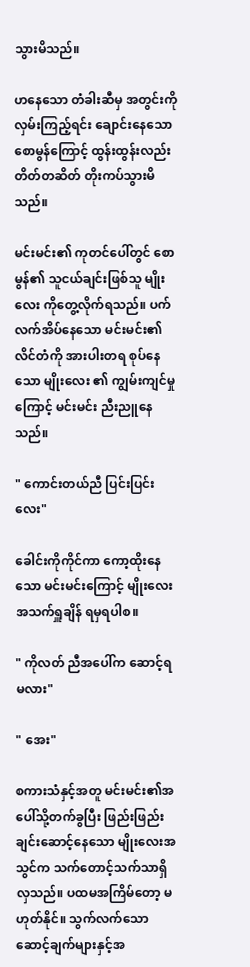သွားမိသည်။

ဟနေသော တံခါးဆီမှ အတွင်းကို လှမ်းကြည့်ရင်း ချောင်းနေသော စောမွန်ကြောင့် ထွန်းထွန်းလည်း တိတ်တဆိတ် တိုးကပ်သွားမိသည်။

မင်းမင်း၏ ကုတင်ပေါ်တွင် စောမွန်၏ သူငယ်ချင်းဖြစ်သူ မျိုးလေး ကိုတွေ့လိုက်ရသည်။ ပက်လက်အိပ်နေသော မင်းမင်း၏ လိင်တံကို အားပါးတရ စုပ်နေသော မျိုး‌လေး ၏ ကျွမ်းကျင်မှုကြောင့် မင်းမင်း ညီးညူနေသည်။

" ကောင်းတယ်ညီ ပြင်းပြင်းလေး"

ခေါင်းကိုကိုင်ကာ ကော့ထိုးနေသော မင်းမင်းကြောင့် မျိုး‌လေး အသက်ရှူချိန် ရမှရပါစ။

" ကိုလတ် ညီအပေါ်က ဆောင့်ရမလား"

" အေး"

စကားသံနှင့်အတူ မင်းမင်း၏အပေါ်သို့တက်ခွပြီး ဖြည်းဖြည်းချင်းဆောင့်နေသော မျိုး‌လေးအသွင်က သက်တောင့်သက်သာရှိလှသည်။ ပထမအကြိမ်တော့ မဟုတ်နိုင်။ သွက်လက်သော ဆောင့်ချက်များနှင့်အ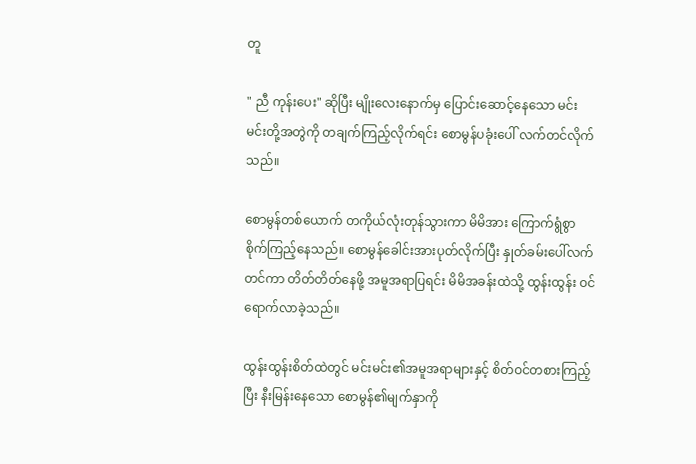တူ

" ညီ ကုန်းပေး" ဆိုပြီး မျိုး‌လေး‌နောက်မှ ပြောင်းဆောင့်နေသော မင်းမင်းတို့အတွဲကို တချက်ကြည့်လိုက်ရင်း စောမွန်ပခုံးပေါ် လက်တင်လိုက်သည်။

စောမွန်တစ်ယောက် တကိုယ်လုံးတုန်သွားကာ မိမိအား ကြောက်ရွံစွာ စိုက်ကြည့်နေသည်။ စောမွန်ခေါင်းအားပုတ်လိုက်ပြီး နှုတ်ခမ်းပေါ်လက်တင်ကာ တိတ်တိတ်နေဖို့ အမူအရာပြရင်း မိမိအခန်းထဲသို့ ထွန်းထွန်း ဝင်ရောက်လာခဲ့သည်။

ထွန်းထွန်းစိတ်ထဲတွင် မင်းမင်း၏အမူအရာများနှင့် စိတ်ဝင်တစားကြည့်ပြီး နီးမြန်းနေသော စောမွန်၏မျက်နှာကို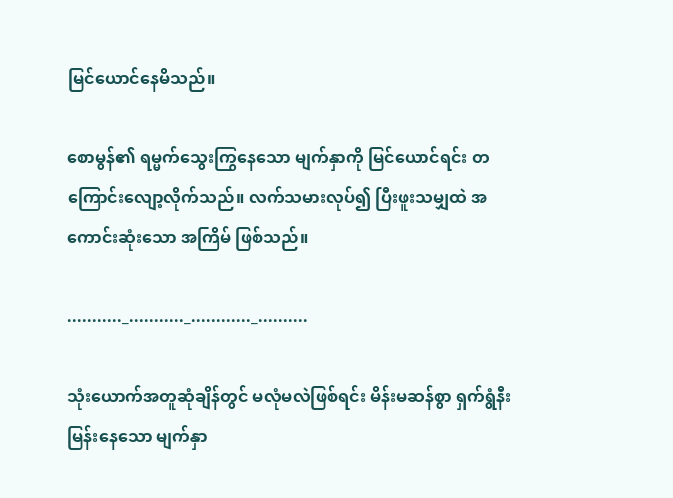မြင်ယောင်နေမိသည်။

စောမွန်၏ ရမ္မက်သွေးကြွနေသော မျက်နှာကို မြင်ယောင်ရင်း တကြောင်းလျော့လိုက်သည်။ လက်သမားလုပ်၍ ပြီးဖူးသမျှထဲ အကောင်းဆုံးသော အကြိမ် ဖြစ်သည်။

..........._..........._............_..........

သုံးယောက်အတူဆုံချိန်တွင် မလုံမလဲဖြစ်ရင်း မိန်းမဆန်စွာ ရှက်ရွံနီးမြန်းနေသော မျက်နှာ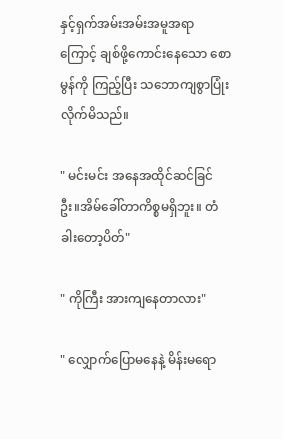နှင့်ရှက်အမ်းအမ်းအမူအရာကြောင့် ချစ်ဖို့ကောင်းနေသော စောမွန်ကို ကြည့်ပြီး သဘောကျစွာပြုံးလိုက်မိသည်။

" မင်းမင်း အနေအထိုင်ဆင်ခြင်ဦး။အိမ်ခေါ်တာကိစ္စမရှိဘူး။ တံခါးတော့ပိတ်"

" ကိုကြီး အားကျနေတာလား"

" လျှောက်ပြောမနေနဲ့ မိန်းမရော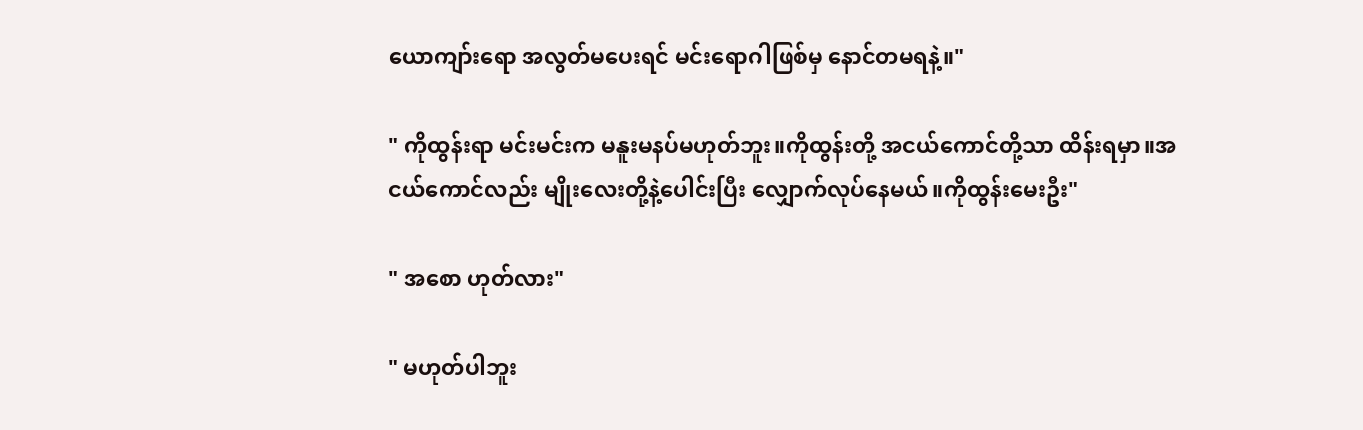ယောကျာ်းရော အလွတ်မပေးရင် မင်းရောဂါဖြစ်မှ နောင်တမရနဲ့။"

" ကိုထွန်းရာ မင်းမင်းက မနူးမနပ်မဟုတ်ဘူး။ကိုထွန်းတို့ အငယ်ကောင်တို့သာ ထိန်းရမှာ။အငယ်ကောင်လည်း မျိုး‌လေးတို့နဲ့ပေါင်းပြီး လျှောက်လုပ်နေမယ်။ကိုထွန်းမေးဦး"

" အစော ဟုတ်လား"

" မဟုတ်ပါဘူး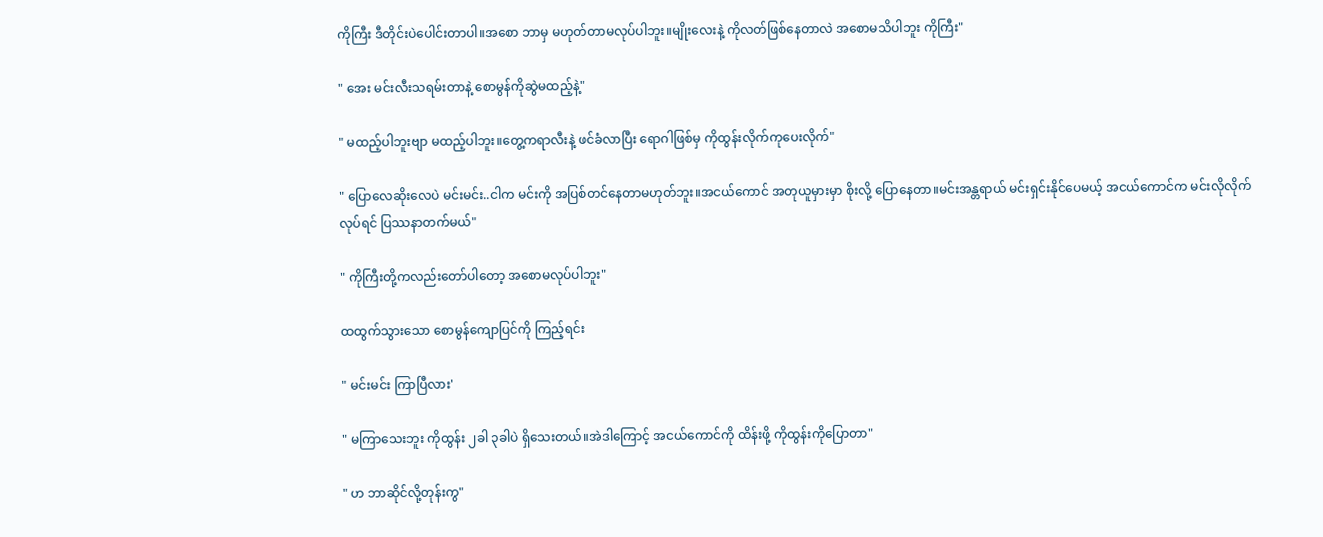ကိုကြီး ဒီတိုင်းပဲပေါင်းတာပါ။အစော ဘာမှ မဟုတ်တာမလုပ်ပါဘူး။မျိုးလေးနဲ့ ကိုလတ်ဖြစ်နေတာလဲ အစောမသိပါဘူး ကိုကြီး"

" အေး မင်းလီးသရမ်းတာနဲ့ စောမွန်ကိုဆွဲမထည့်နဲ့"

" မထည့်ပါဘူးဗျာ မထည့်ပါဘူး။တွေ့ကရာလီးနဲ့ ဖင်ခံလာပြီး ရောဂါဖြစ်မှ ကိုထွန်းလိုက်ကုပေးလိုက်"

" ပြောလေဆိုးလေပဲ မင်းမင်း..ငါက မင်းကို အပြစ်တင်နေတာမဟုတ်ဘူး။အငယ်ကောင် အတုယူမှားမှာ စိုးလို့ ပြောနေတာ။မင်းအန္တရာယ် မင်းရှင်းနိုင်ပေမယ့် အငယ်ကောင်က မင်းလိုလိုက်လုပ်ရင် ပြဿနာတက်မယ်"

" ကိုကြီးတို့ကလည်းတော်ပါတော့ အစောမလုပ်ပါဘူး"

ထထွက်သွားသော စောမွန်ကျောပြင်ကို ကြည့်ရင်း

" မင်းမင်း ကြာပြီလား'

" မကြာသေးဘူး ကိုထွန်း ၂ခါ ၃ခါပဲ ရှိသေးတယ်။အဲဒါကြောင့် အငယ်ကောင်ကို ထိန်းဖို့ ကိုထွန်းကိုပြောတာ"

" ဟ ဘာဆိုင်လို့တုန်းကွ"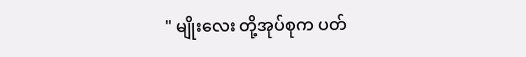" မျိုးလေး တို့အုပ်စုက ပတ်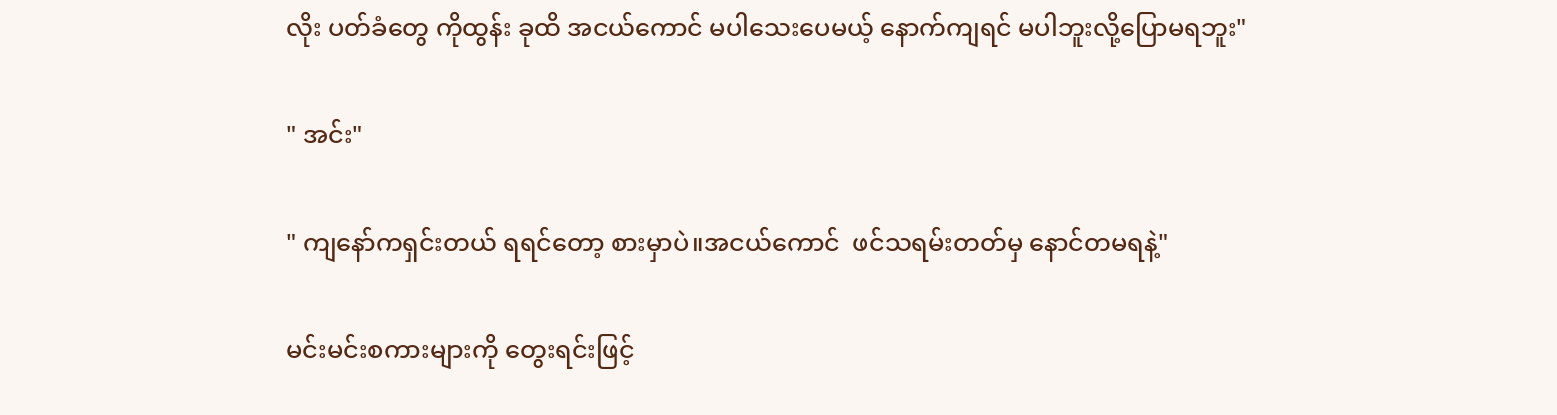လိုး ပတ်ခံတွေ ကိုထွန်း ခုထိ အငယ်ကောင် မပါသေးပေမယ့် နောက်ကျရင် မပါဘူးလို့ပြောမရဘူး"

" အင်း"

" ကျနော်ကရှင်းတယ် ရရင်တော့ စားမှာပဲ။အငယ်ကောင်  ‌ဖင်သရမ်းတတ်မှ နောင်တမရနဲ့"

မင်းမင်းစကားများကို တွေးရင်းဖြင့်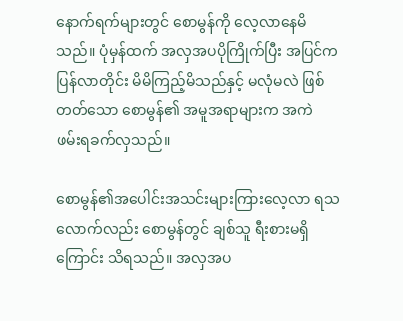နောက်ရက်များတွင် စောမွန်ကို လေ့လာနေမိသည်။ ပုံမှန်ထက် အလှအပပိုကြိုက်ပြီး အပြင်က ပြန်လာတိုင်း မိမိကြည့်မိသည်နှင့် မလုံမလဲ ဖြစ်တတ်သော စောမွန်၏ အမူအရာများက အကဲ ဖမ်းရခက်လှသည်။

စောမွန်၏အပေါင်းအသင်းများကြားလေ့လာ ရသလောက်လည်း စောမွန်တွင် ချစ်သူ ရီးစားမရှိကြောင်း သိရသည်။ အလှအပ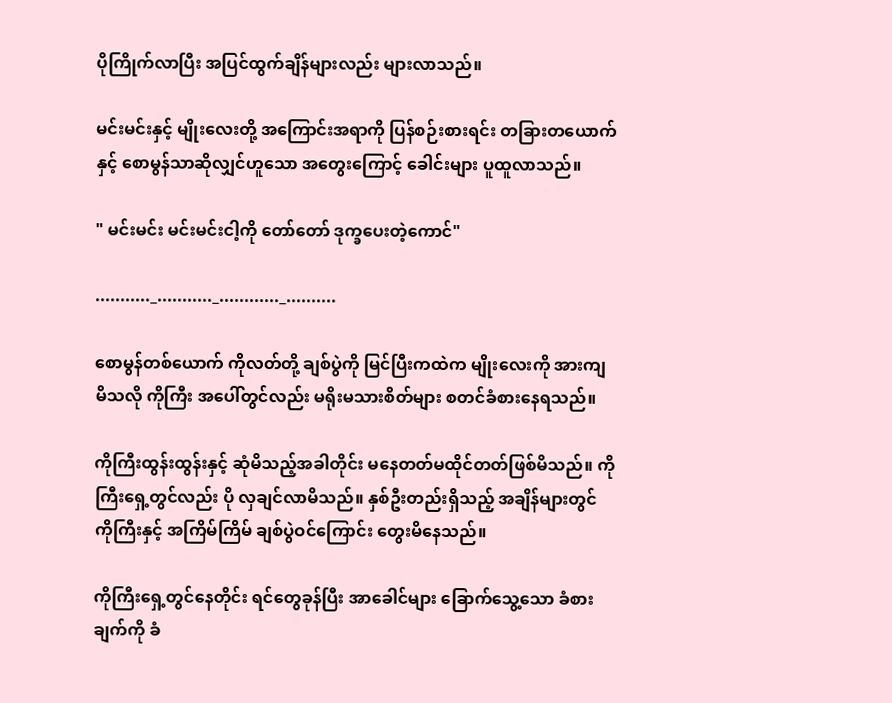ပိုကြိုက်လာပြီး အပြင်ထွက်ချိန်များလည်း များလာသည်။

မင်းမင်းနှင့် မျိုး‌လေးတို့ အကြောင်းအရာကို ပြန်စဉ်းစားရင်း တခြားတ‌ယောက်နှင့် စောမွန်သာဆိုလျှင်ဟူသော အတွေးကြောင့် ခေါင်းများ ပူထူလာသည်။

" မင်းမင်း မင်းမင်းငါ့ကို တော်တော် ဒုက္ခပေးတဲ့ကောင်"

..........._..........._............_..........

စောမွန်တစ်ယောက် ကိုလတ်တို့ ချစ်ပွဲကို မြင်ပြီးကထဲက မျိုးလေးကို အားကျမိသလို ကိုကြီး အပေါ်တွင်လည်း မရိုးမသားစိတ်များ စတင်ခံစားနေရသည်။

ကိုကြီးထွန်းထွန်းနှင့် ဆုံမိသည့်အခါတိုင်း မနေတတ်မထိုင်တတ်ဖြစ်မိသည်။ ကိုကြီးရှေ့တွင်လည်း ပို လှချင်လာမိသည်။ နှစ်ဦးတည်းရှိသည့် အချိန်များတွင် ကိုကြီးနှင့် အကြိမ်ကြိမ် ချစ်ပွဲဝင်ကြောင်း တွေးမိနေသည်။

ကိုကြီးရှေ့တွင်နေတိုင်း ရင်တွေခုန်ပြီး အာခေါင်များ ခြောက်သွေ့သော ခံစားချက်ကို ခံ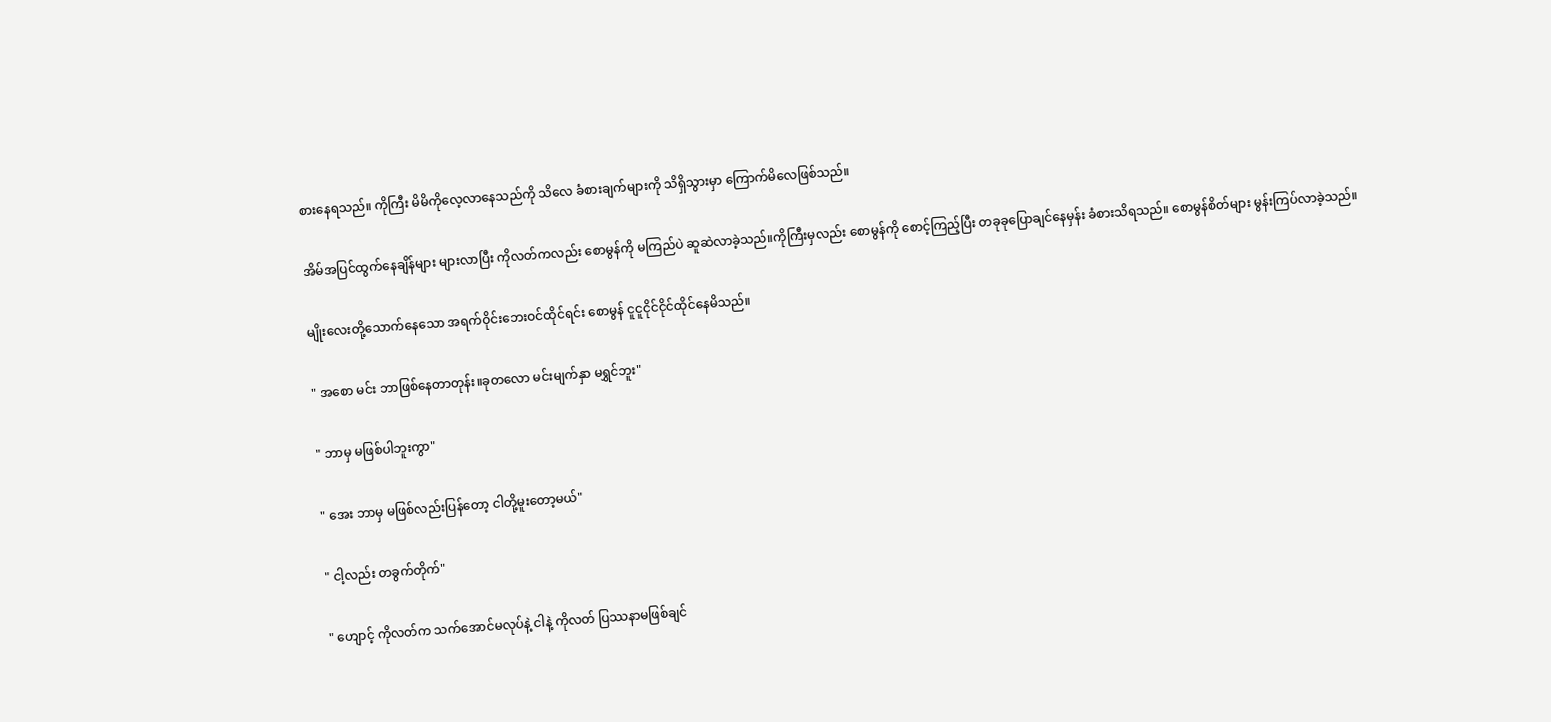စားနေရသည်။ ကိုကြီး မိမိကိုလေ့လာနေသည်ကို သိလေ ခံစားချက်များကို သိရှိသွားမှာ ကြောက်မိလေဖြစ်သည်။

အိမ်အပြင်ထွက်နေချိန်များ များလာပြီး ကိုလတ်ကလည်း စောမွန်ကို မကြည်ပဲ ဆူဆဲလာခဲ့သည်။ကိုကြီးမှလည်း စောမွန်ကို စောင့်ကြည့်ပြီး တခုခုပြောချင်နေမှန်း ခံစားသိရသည်။ စောမွန်စိတ်များ မွန်းကြပ်လာခဲ့သည်။

မျိုးလေးတို့သောက်နေသော အရက်ဝိုင်းဘေးဝင်ထိုင်ရင်း စောမွန် ငူငူငိုင်ငိုင်ထိုင်နေမိသည်။

" အစော မင်း ဘာဖြစ်နေတာတုန်း။ခုတလော မင်းမျက်နှာ မရွှင်ဘူး"

" ဘာမှ မဖြစ်ပါဘူးကွာ"

" အေး ဘာမှ မဖြစ်လည်းပြန်တော့ ငါတို့မူးတော့မယ်"

" ငါ့လည်း တခွက်တိုက်"

" ဟျောင့် ကိုလတ်က သက်အောင်မလုပ်နဲ့ ငါနဲ့ ကိုလတ် ပြဿနာမဖြစ်ချင်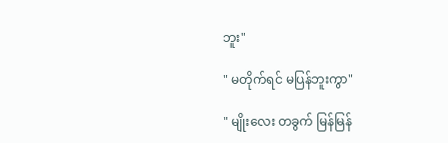ဘူး"

" မတိုက်ရင် မပြန်ဘူးကွာ"

" မျိုး‌လေး တခွက် မြန်မြန်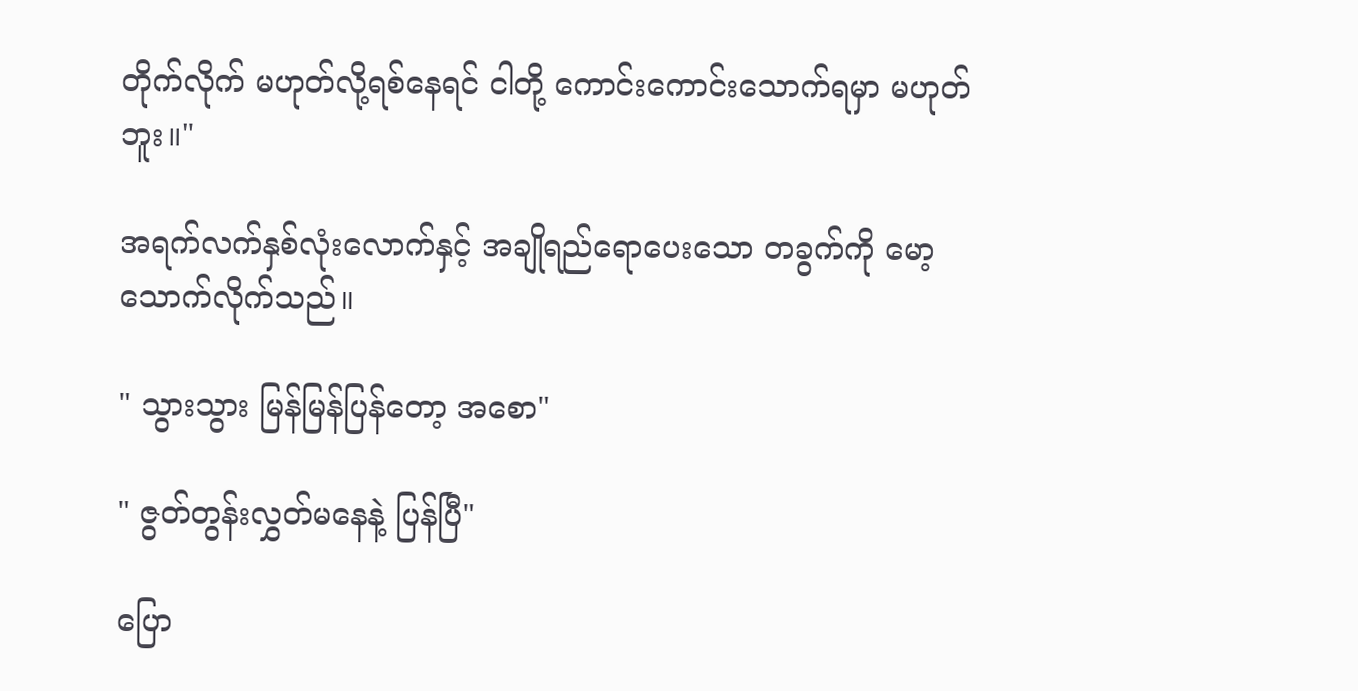တိုက်လိုက် မဟုတ်လို့ရစ်နေရင် ငါတို့ ကောင်းကောင်းသောက်ရမှာ မဟုတ်ဘူး။"

အရက်လက်နှစ်လုံးလောက်နှင့် အချိုရည်ရောပေးသော တခွက်ကို မော့သောက်လိုက်သည်။

" သွားသွား မြန်မြန်ပြန်တော့ အစော"

" ဇွတ်တွန်းလွှတ်မနေနဲ့ ပြန်ပြီ"

ပြော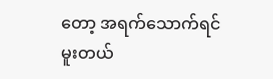တော့ အရက်သောက်ရင် မူးတယ်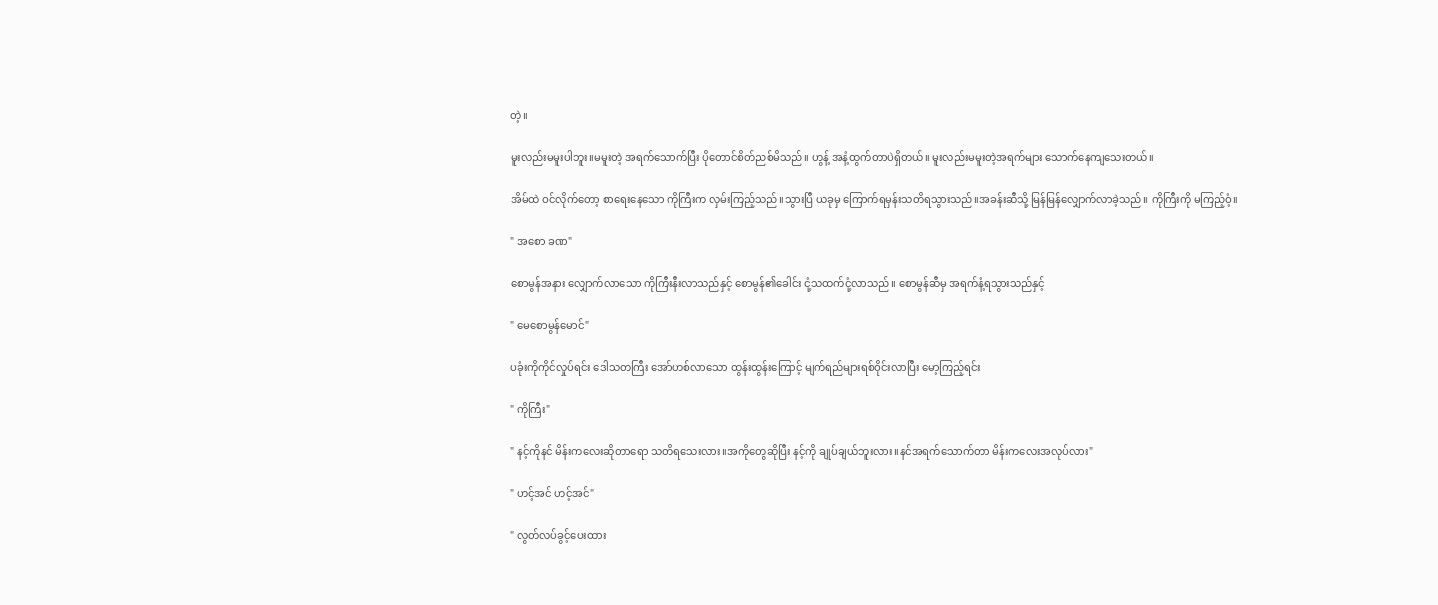တဲ့။

မူးလည်းမမူးပါဘူး။မမူးတဲ့ အရက်သောက်ပြီး ပိုတောင်စိတ်ညစ်မိသည်။ ဟွန့် အနံ့ထွက်တာပဲရှိတယ်။ မူးလည်းမမူးတဲ့အရက်များ သောက်နေကျသေးတယ်။

အိမ်ထဲ ဝင်လိုက်တော့ စာရေးနေသော ကိုကြီးက လှမ်းကြည့်သည်။သွားပြီ ယခုမှ ကြောက်ရမှန်းသတိရသွားသည်။အခန်းဆီသို့ မြန်မြန်လျှောက်လာခဲ့သည်။ ကိုကြီးကို မကြည့်ဝံ့။

" အစော ခဏ"

စောမွန်အနား လျှောက်လာသော ကိုကြီးနီးလာသည်နှင့် စောမွန်၏ခေါင်း ငုံ့သထက်ငုံ့လာသည်။ စောမွန်ဆီမှ အရက်နံ့ရသွားသည်နှင့်

" မေစောမွန်မောင်"

ပခုံးကိုကိုင်လှုပ်ရင်း ဒေါသတကြီး အော်ဟစ်လာသော ထွန်းထွန်းကြောင့် မျက်ရည်များရစ်ဝိုင်းလာပြီး မော့ကြည့်ရင်း

" ကိုကြီး"

" နင့်ကိုနင် မိန်းကလေးဆိုတာရော သတိရသေးလား။အကိုတွေဆိုပြီး နင့်ကို ချုပ်ချယ်ဘူးလား။နင်အရက်သောက်တာ မိန်းကလေးအလုပ်လား"

" ဟင့်အင် ဟင့်အင်"

" လွတ်လပ်ခွင့်ပေးထား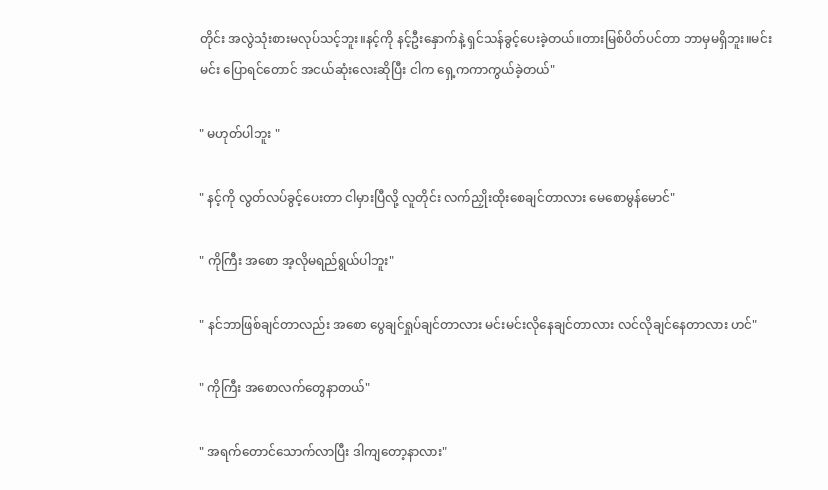တိုင်း အလွဲသုံးစားမလုပ်သင့်ဘူး။နင့်ကို နင့်ဦးနှောက်နဲ့ ရှင်သန်ခွင့်ပေးခဲ့တယ်။တားမြစ်ပိတ်ပင်တာ ဘာမှမရှိဘူး။မင်းမင်း‌ ပြောရင်တောင် အငယ်ဆုံးလေးဆိုပြီး ငါက ရှေ့ကကာကွယ်ခဲ့တယ်"

" မဟုတ်ပါဘူး "

" နင့်ကို လွတ်လပ်ခွင့်ပေးတာ ငါမှားပြီလို့ လူတိုင်း လက်ညှိုးထိုးစေချင်တာလား မေစောမွန်မောင်"

" ကိုကြီး အစော အ့လိုမရည်ရွယ်ပါဘူး"

" နင်ဘာဖြစ်ချင်တာလည်း အစော ပွေချင်ရှုပ်ချင်တာလား မင်းမင်းလိုနေချင်တာလား လင်လိုချင်နေတာလား ဟင်"

" ကိုကြီး အစောလက်တွေနာတယ်"

" အရက်တောင်သောက်လာပြီး ဒါကျတော့နာလား"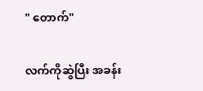" တောက်"

လက်ကိုဆွဲပြီး အခန်း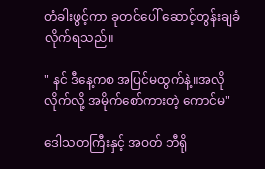တံခါးဖွင့်ကာ ခုတင်ပေါ် ဆောင့်တွန်းချခံလိုက်ရသည်။

" နင် ဒီနေ့ကစ အပြင်မထွက်နဲ့။အလိုလိုက်လို့ အမိုက်စော်ကားတဲ့ ကောင်မ"

ဒေါသတကြီးနှင့် အဝတ် ဘီရို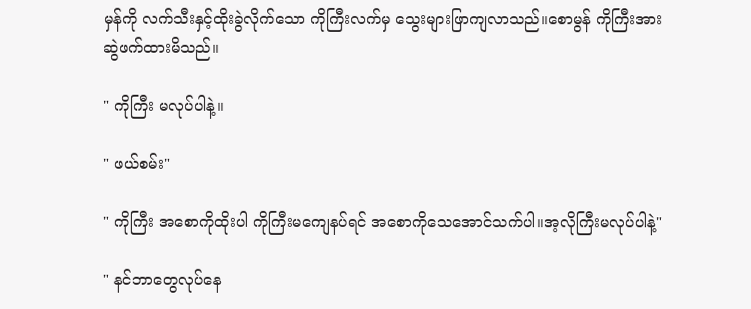မှန်ကို လက်သီးနှင့်ထိုးခွဲလိုက်သော ကိုကြီးလက်မှ သွေးများဖြာကျလာသည်။စောမွန် ကိုကြီးအား ဆွဲဖက်ထားမိသည်။

" ကိုကြီး မလုပ်ပါနဲ့။

" ဖယ်စမ်း"

" ကိုကြီး အစောကိုထိုးပါ ကိုကြီးမကျေနပ်ရင် အစောကိုသေအောင်သက်ပါ။အ့လိုကြီးမလုပ်ပါနဲ့"

" နင်ဘာတွေလုပ်နေ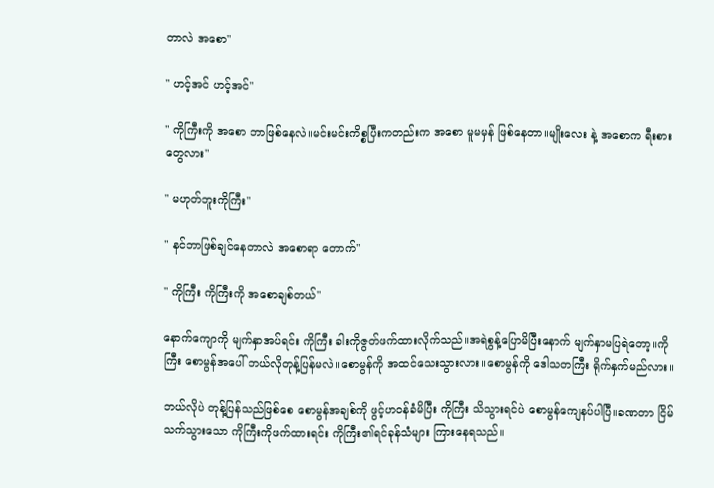တာလဲ အစော"

" ဟင့်အင် ဟင့်အင်"

" ကိုကြီးကို အစော ဘာဖြစ်နေလဲ။မင်းမင်းကိစ္စပြီးကတည်းက အစော မူမမှန် ဖြစ်နေတာ။မျိုးလေး နဲ့ အစောက ရီးစားတွေလား"

" မဟုတ်ဘူးကိုကြီး"

" နင်ဘာဖြစ်ချင်နေတာလဲ အစောရာ တောက်"

" ကိုကြီး ကိုကြီးကို အစောချစ်တယ်"

နောက်ကျောကို မျက်နှာအပ်ရင်း ကိုကြီး ခါးကိုဇွတ်ဖက်ထားလိုက်သည်။အရဲစွန့်ပြောမိပြီးနောက် မျက်နှာမပြရဲတော့။ကိုကြီး စောမွန်အပေါ် ဘယ်လိုတုန့်ပြန်မလဲ။စောမွန်ကို အထင်သေးသွားလား။စောမွန်ကို ဒေါသတကြီး ရိုက်နှက်မည်လား။

ဘယ်လိုပဲ တုန့်ပြန်သည်ဖြစ်စေ စောမွန်အချစ်ကို ဖွင့်ဟဝန်ခံမိပြီး ကိုကြီး သိသွားရင်ပဲ စောမွန်ကျေနပ်ပါပြီ။ခဏတာ ငြိမ်သက်သွားသော ကိုကြီးကိုဖက်ထားရင်း ကိုကြီး၏ရင်ခုန်သံများ ကြားနေရသည်။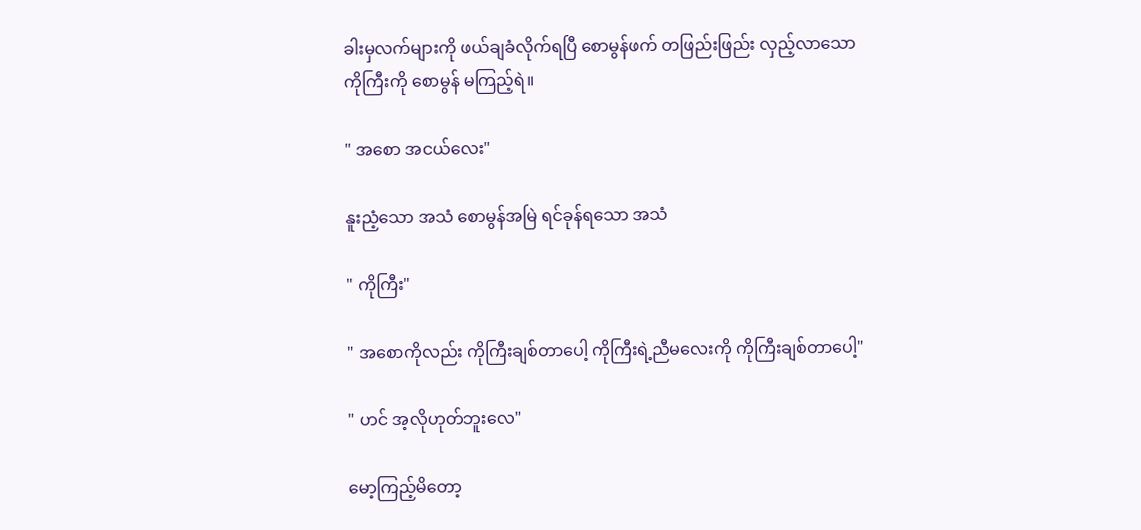ခါးမှလက်များကို ဖယ်ချခံလိုက်ရပြီ စောမွန်ဖက် တဖြည်းဖြည်း လှည့်လာသော ကိုကြီးကို စောမွန် မကြည့်ရဲ။

" အ‌စော အငယ်လေး"

နူးညံ့သော အသံ စောမွန်အမြဲ ရင်ခုန်ရသော အသံ

" ကိုကြီး"

" အစောကိုလည်း ကိုကြီးချစ်တာပေါ့ ကိုကြီးရဲ့ညီမလေးကို ကိုကြီးချစ်တာပေါ့"

" ဟင် အ့လိုဟုတ်ဘူးလေ"

မော့ကြည့်မိတော့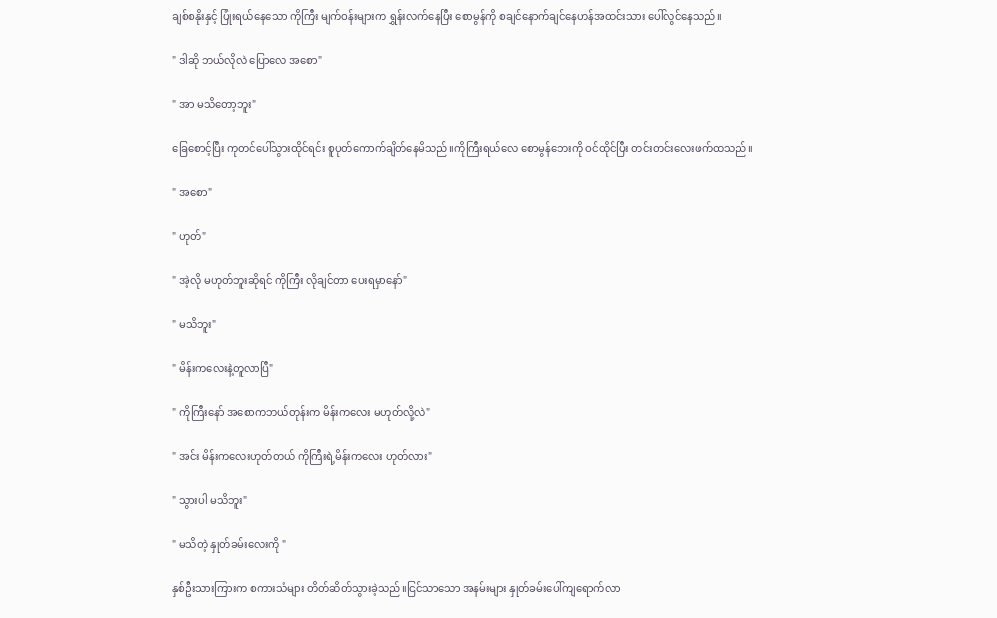ချစ်စနိုးနှင့် ပြုံးရယ်နေသော ကိုကြီး မျက်ဝန်းများက ရွှန်းလက်နေပြီး စောမွန်ကို စချင်နောက်ချင်နေဟန်အထင်းသား ပေါ်လွင်နေသည်။

" ဒါဆို ဘယ်လိုလဲ ပြောလေ အစော"

" အာ မသိတော့ဘူး"

ခြေစောင့်ပြီး ကုတင်ပေါ်သွားထိုင်ရင်း စူပုတ်ကောက်ချိတ်နေမိသည်။ကိုကြီးရယ်လေ စောမွန်ဘေးကို ဝင်ထိုင်ပြီး တင်းတင်းလေးဖက်ထသည်။

" အစော"

" ဟုတ်"

" အဲ့လို မဟုတ်ဘူးဆိုရင် ကိုကြီး လိုချင်တာ ပေးရမှာနော်"

" မသိဘူး"

" မိန်းကလေးနဲ့တူလာပြီ"

" ကိုကြီးနော် အစောကဘယ်တုန်းက မိန်းကလေး မဟုတ်လို့လဲ"

" အင်း မိန်းကလေးဟုတ်တယ် ကိုကြီးရဲ့မိန်းကလေး ဟုတ်လား"

" သွားပါ မသိဘူး"

" မသိတဲ့ နှုတ်ခမ်းလေးကို "

နှစ်ဦးသားကြားက စကားသံများ တိတ်ဆိတ်သွားခဲ့သည်။ငြင်သာသော အနမ်းများ နှုတ်ခမ်းပေါ်ကျရောက်လာ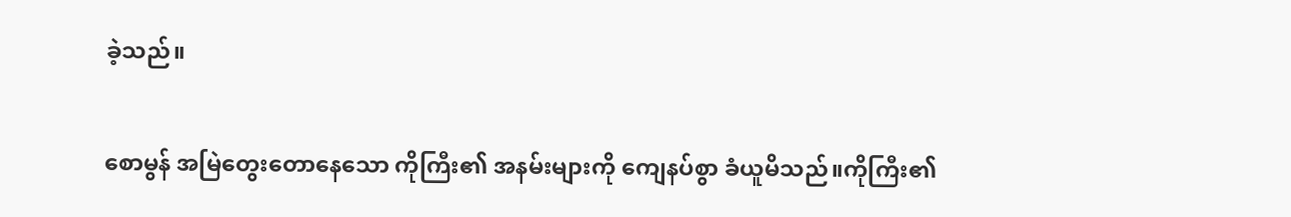ခဲ့သည်။

စောမွန် အမြဲတွေးတောနေသော ကိုကြီး၏ အနမ်းများကို ကျေနပ်စွာ ခံယူမိသည်။ကိုကြီး၏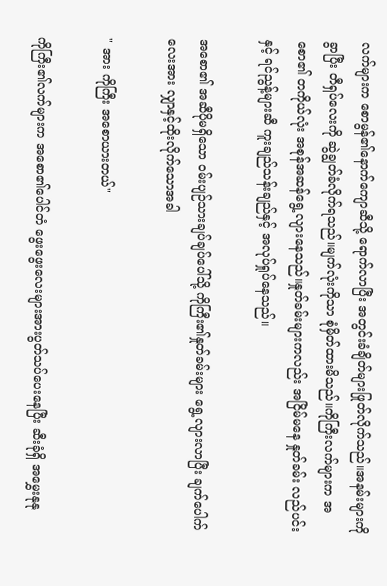လက်များက စောမွန်၏နောက်ကျောဆီသို့ ရောက်လာပြီး အတွင်းခံချိတ်များဖြုတ်လိုက်သည်။အနမ်းများကိုခွာပြီး တီရှပ်လေးကို ဆွဲချွတ်ခံလိုက်ရသည်။မျက်လုံးကိုသာ စုံမှိတ်ထားမိသည်။ကိုကြီးလက်များက အစော၏ တကိုယ်လုံး အစုန်အဆန်ရွေ့လျားနေသည်။နှုတ်ခမ်းများကလည်း အငြိမ်မနေ နှုတ်ခမ်း လည်ပင်းနှင့် ရင်ညွန့်များဆီ ကူးချည်သန်းချည်နှင့် အလုပ်ရှုပ်နေသည်။

အစော၏ အဆီပိုမရှိသော ဝမ်းပျဉ်သားချပ်ချပ်ပေါ်သို့ ကိုကြီး၏နှုတ်ခမ်းများ ရွေ့လျားလာပြီး ချက်ပေါက်လေးအား လျှာနှင့်ထိုးလိုက်သောအခါ

" အား ကိုကြီး အစောယားတယ်"

ကိုကြီး၏လက်များက အစော၏ပေါင်တံ ဖွေးဖွေးလေးများအားပွတ်သပ်ပေးနေပြီး ဆီးခုံရှိ အမွှေးနုနု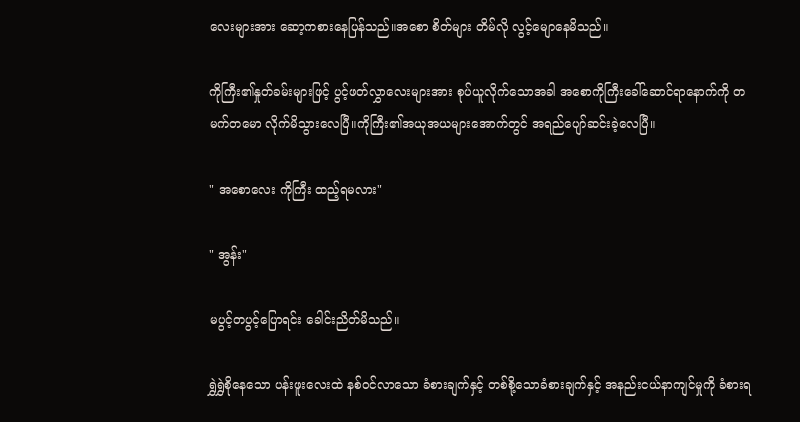လေးများအား ဆော့ကစားနေပြန်သည်။အစော စိတ်များ တိမ်လို လွင့်မျောနေမိသည်။

ကိုကြီး၏နှုတ်ခမ်းများဖြင့် ပွင့်ဖတ်လွှာလေးများအား စုပ်ယူလိုက်သောအခါ အစောကိုကြီးခေါ်ဆောင်ရာနောက်ကို တမက်တမော လိုက်မိသွားလေပြီ။ကိုကြီး၏အယုအယများအောက်တွင် အရည်ပျော်ဆင်းခဲ့လေပြီ။

" အစောလေး ကိုကြီး ထည့်ရမလား"

" အွန်း"

မပွင့်တပွင့်ပြောရင်း ခေါင်းညိတ်မိသည်။

ရွှဲရွှဲစိုနေသော ပန်းဖူးလေးထဲ နစ်ဝင်လာသော ခံစားချက်နှင့် တစ်စို့သောခံစားချက်နှင့် အနည်းငယ်နာကျင်မှုကို ခံစားရ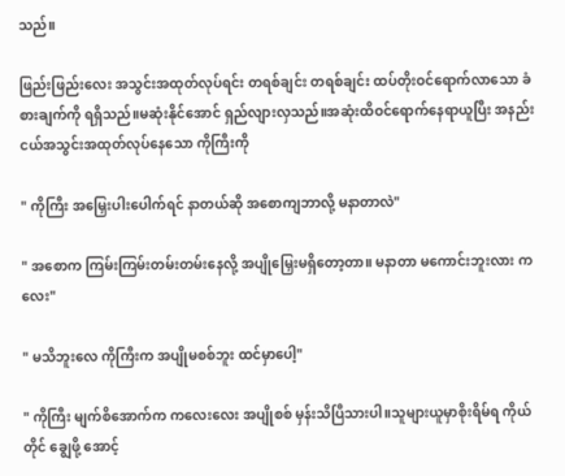သည်။

ဖြည်းဖြည်း‌လေး အသွင်းအထုတ်လုပ်ရင်း တရစ်ချင်း တရစ်ချင်း ထပ်တိုးဝင်ရောက်လာသော ခံစားချက်ကို ရရှိသည်။မဆုံးနိုင်အောင် ရှည်လျားလှသည်။အဆုံးထိဝင်ရောက်နေရာယူပြီး အနည်းငယ်အသွင်းအထုတ်လုပ်နေသော ကိုကြီးကို

" ကိုကြီး ‌အမြှေးပါးပေါက်ရင် နာတယ်ဆို အစောကျဘာလို့ မနာတာလဲ"

" အစောက ကြမ်းကြမ်းတမ်းတမ်းနေလို့ အပျိုမြှေးမရှိတော့တာ။ မနာတာ မကောင်းဘူးလား ကလေး"

" မသိဘူးလေ ကိုကြီးက အပျိုမစစ်ဘူး ထင်မှာပေါ့"

" ကိုကြီး မျက်စိအောက်က ကလေးလေး အပျိုစစ် မှန်းသိပြီသားပါ။သူများယူမှာစိုးရိမ်ရ ကိုယ်တိုင် ချွေဖို့ အောင့်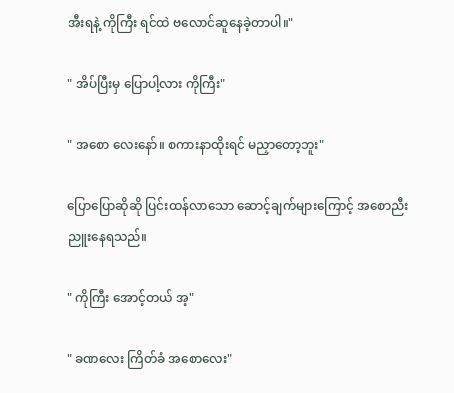အီးရနဲ့ ကိုကြီး ရင်ထဲ ဗလောင်ဆူနေခဲ့တာပါ။"

" အိပ်ပြီးမှ ပြောပါ့လား ကိုကြီး"

" အစော လေးနော်။ စကားနာထိုးရင် မညှာတော့ဘူး"

ပြောပြောဆိုဆို ပြင်းထန်လာသော ဆောင့်ချက်များကြောင့် အစောညီးညူးနေရသည်။

" ကိုကြီး အောင့်တယ် အ့"

" ခဏလေး ကြိတ်ခံ အစောလေး"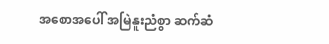အစောအပေါ် အမြဲနူးညံစွာ ဆက်ဆံ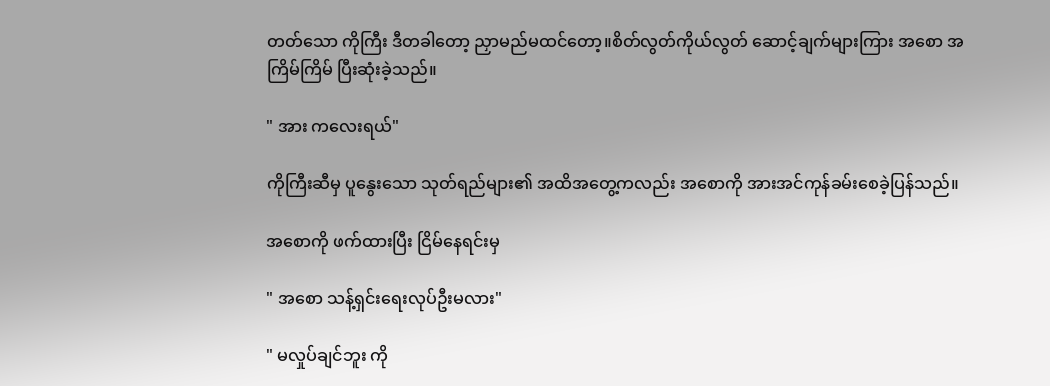တတ်သော ကိုကြီး ဒီတခါတော့ ညှာမည်မထင်တော့။စိတ်လွတ်ကိုယ်လွတ် ဆောင့်ချက်များကြား အစော အကြိမ်ကြိမ် ပြီးဆုံးခဲ့သည်။

" အား ကလေးရယ်"

ကိုကြီးဆီမှ ပူနွေးသော သုတ်ရည်များ၏ အထိအတွေ့ကလည်း အစောကို အားအင်ကုန်ခမ်းစေခဲ့ပြန်သည်။

အစောကို ဖက်ထားပြီး ငြိမ်နေရင်းမှ

" အစော သန့်ရှင်းရေးလုပ်ဦးမလား"

" မလှုပ်ချင်ဘူး ကို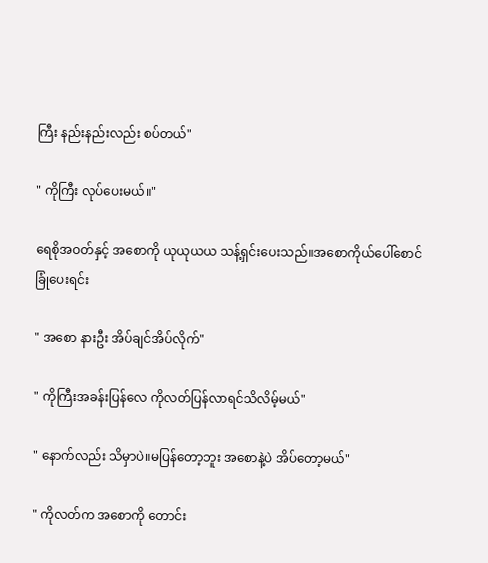ကြီး နည်းနည်းလည်း စပ်တယ်"

" ကိုကြီး လုပ်ပေးမယ်။"

ရေစိုအဝတ်နှင့် အစောကို ယုယုယယ သန့်ရှင်းပေးသည်။အစောကိုယ်ပေါ်စောင်ခြုံပေးရင်း

" အစော နားဦး အိပ်ချင်အိပ်လိုက်"

" ကိုကြီးအခန်းပြန်လေ ကိုလတ်ပြန်လာရင်သိလိမ့်မယ်"

" နောက်လည်း သိမှာပဲ။မပြန်တော့ဘူး အစောနဲ့ပဲ အိပ်တော့မယ်"

" ကိုလတ်က အစောကို တောင်း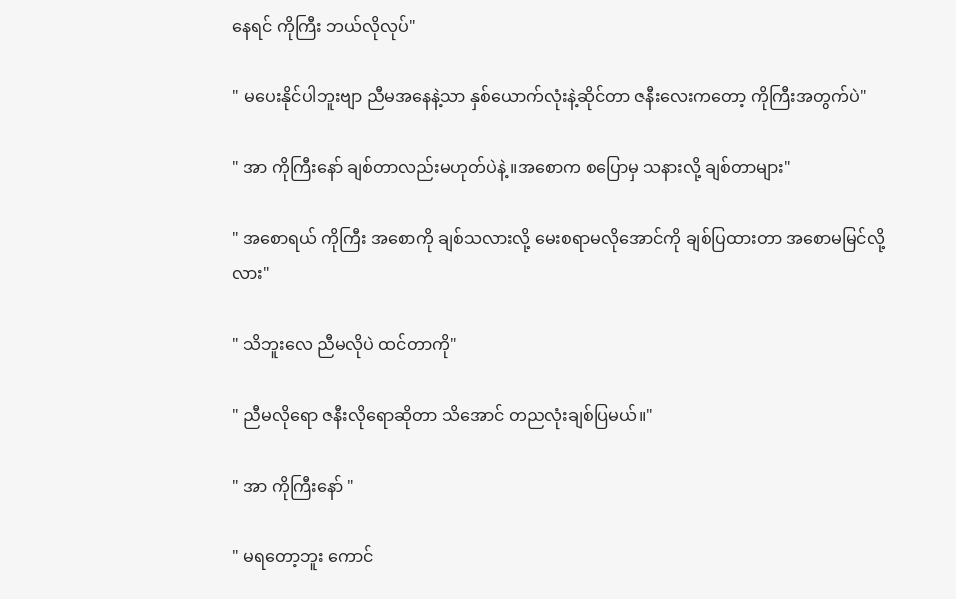နေရင် ကိုကြီး ဘယ်လိုလုပ်"

" မပေးနိုင်ပါဘူးဗျာ ညီမအနေနဲ့သာ နှစ်ယောက်လုံးနဲ့ဆိုင်တာ ဇနီးလေးကတော့ ကိုကြီးအတွက်ပဲ"

" အာ ကိုကြီးနော် ချစ်တာလည်းမဟုတ်ပဲနဲ့ ။အစောက စပြောမှ သနားလို့ ချစ်တာများ"

" အစောရယ် ကိုကြီး အစောကို ချစ်သလားလို့ မေးစရာမလိုအောင်ကို ချစ်ပြထားတာ အစောမမြင်လို့လား"

" သိဘူးလေ ညီမလိုပဲ ထင်တာကို"

" ညီမလို‌ရော ဇနီးလိုရောဆိုတာ သိအောင် တညလုံးချစ်ပြမယ်။"

" အာ ကိုကြီးနော် "

" မရတော့ဘူး ကောင်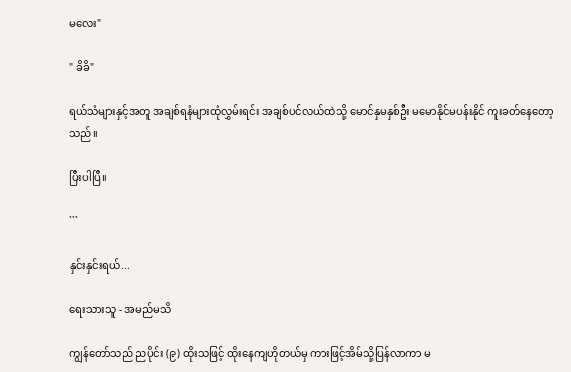မလေး"

" ခိခိ"

ရယ်သံများနှင့်အတူ အချစ်ရနံများထုံလွှမ်းရင်း အချစ်ပင်လယ်ထဲသို့ မောင်နှမနှစ်ဦး မမောနိုင်မပန်းနိုင် ကူးခတ်နေတော့သည်။

ပြီးပါပြီ။

```

နှင်းနှင်းရယ်...

ရေးသားသူ - အမည်မသိ

ကျွန်တော်သည် ညပိုင်း (၉) ထိုးသဖြင့် ထိုးနေကျဟိုတယ်မှ ကားဖြင့်အိမ်သို့ပြန်လာကာ မ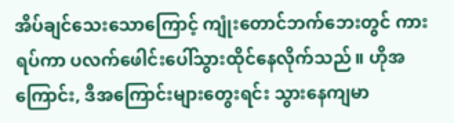အိပ်ချင်သေးသောကြောင့် ကျုံးတောင်ဘက်ဘေးတွင် ကားရပ်ကာ ပလက်ဖေါင်းပေါ်သွားထိုင်နေလိုက်သည်။ ဟိုအကြောင်း, ဒီအကြောင်းများတွေးရင်း သွားနေကျမာ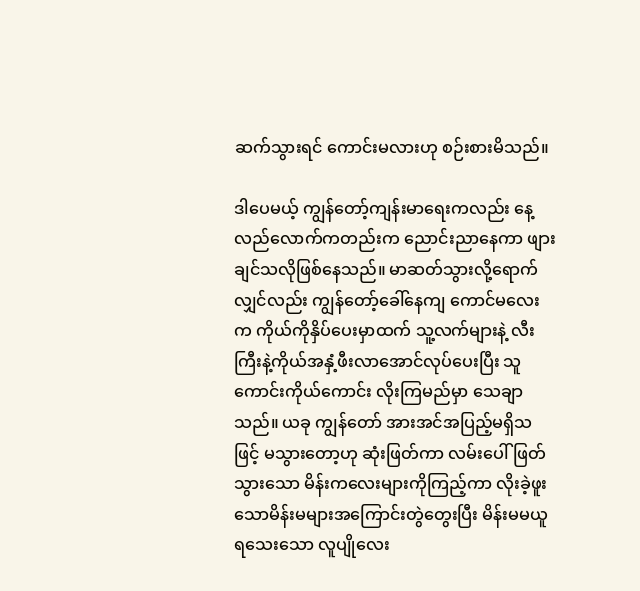ဆက်သွားရင် ကောင်းမလားဟု စဉ်းစားမိသည်။

ဒါပေမယ့် ကျွန်တော့်ကျန်းမာရေးကလည်း နေ့လည်လောက်ကတည်းက ညောင်းညာနေကာ ဖျားချင်သလိုဖြစ်နေသည်။ မာဆတ်သွားလို့ရောက်လျှင်လည်း ကျွန်တော့်ခေါ်နေကျ ကောင်မလေးက ကိုယ်ကိုနှိပ်ပေးမှာထက် သူ့လက်များနဲ့ လီးကြီးနဲ့ကိုယ်အနှံ့ဖီးလာအောင်လုပ်ပေးပြီး သူကောင်းကိုယ်ကောင်း လိုးကြမည်မှာ သေချာသည်။ ယခု ကျွန်တော် အားအင်အပြည့်မရှိသဖြင့် မသွားတော့ဟု ဆုံးဖြတ်ကာ လမ်းပေါ်ဖြတ်သွားသော မိန်းကလေးများကိုကြည့်ကာ လိုးခဲ့ဖူးသောမိန်းမများအကြောင်းတွဲတွေးပြီး မိန်းမမယူရသေးသော လူပျိုလေး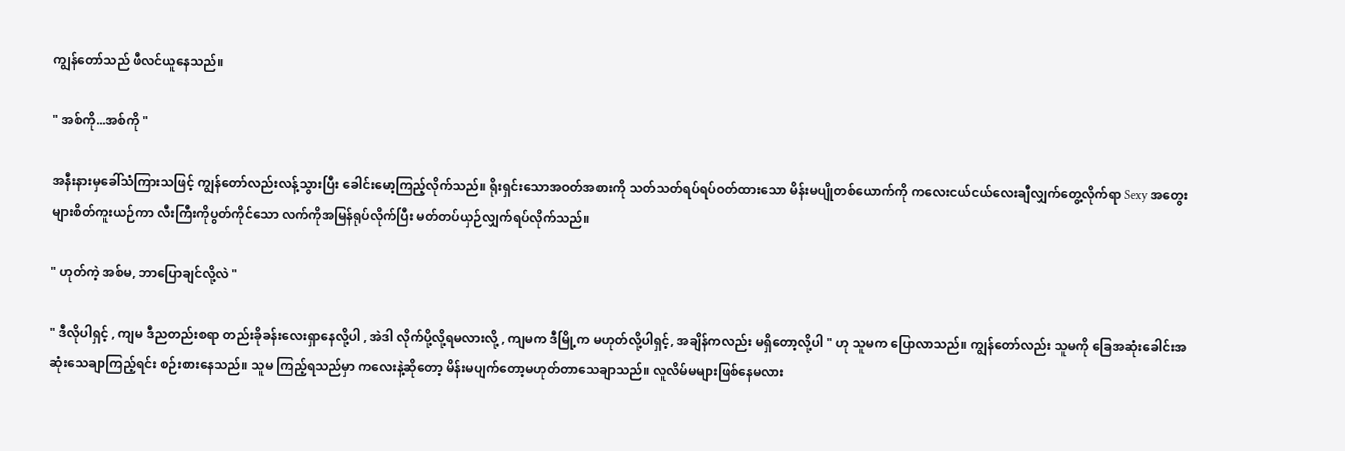ကျွန်တော်သည် ဖီလင်ယူနေသည်။

" အစ်ကို...အစ်ကို "

အနီးနားမှခေါ်သံကြားသဖြင့် ကျွန်တော်လည်းလန့်သွားပြီး ခေါင်းမော့ကြည့်လိုက်သည်။ ရိုးရှင်းသောအဝတ်အစားကို သတ်သတ်ရပ်ရပ်ဝတ်ထားသော မိန်းမပျိုတစ်ယောက်ကို ကလေးငယ်ငယ်လေးချီလျှက်တွေ့လိုက်ရာ Sexy အတွေးများစိတ်ကူးယဉ်ကာ လီးကြီးကိုပွတ်ကိုင်သော လက်ကိုအမြန်ရုပ်လိုက်ပြီး မတ်တပ်ယှဉ်လျှက်ရပ်လိုက်သည်။

" ဟုတ်ကဲ့ အစ်မ, ဘာပြောချင်လို့လဲ "

" ဒီလိုပါရှင့် , ကျမ ဒီညတည်းစရာ တည်းခိုခန်းလေးရှာနေလို့ပါ , အဲဒါ လိုက်ပို့လို့ရမလားလို့ , ကျမက ဒီမြို့က မဟုတ်လို့ပါရှင့်, အချိန်ကလည်း မရှိတော့လို့ပါ " ဟု သူမက ပြောလာသည်။ ကျွန်တော်လည်း သူမကို ခြေအဆုံးခေါင်းအဆုံးသေချာကြည့်ရင်း စဉ်းစားနေသည်။ သူမ ကြည့်ရသည်မှာ ကလေးနဲ့ဆိုတော့ မိန်းမပျက်တော့မဟုတ်တာသေချာသည်။ လူလိမ်မများဖြစ်နေမလား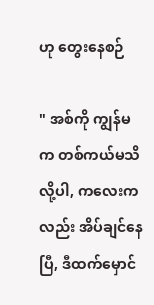ဟု တွေးနေစဉ်

" အစ်ကို ကျွန်မက တစ်ကယ်မသိလို့ပါ, ကလေးကလည်း အိပ်ချင်နေပြီ, ဒီထက်မှောင်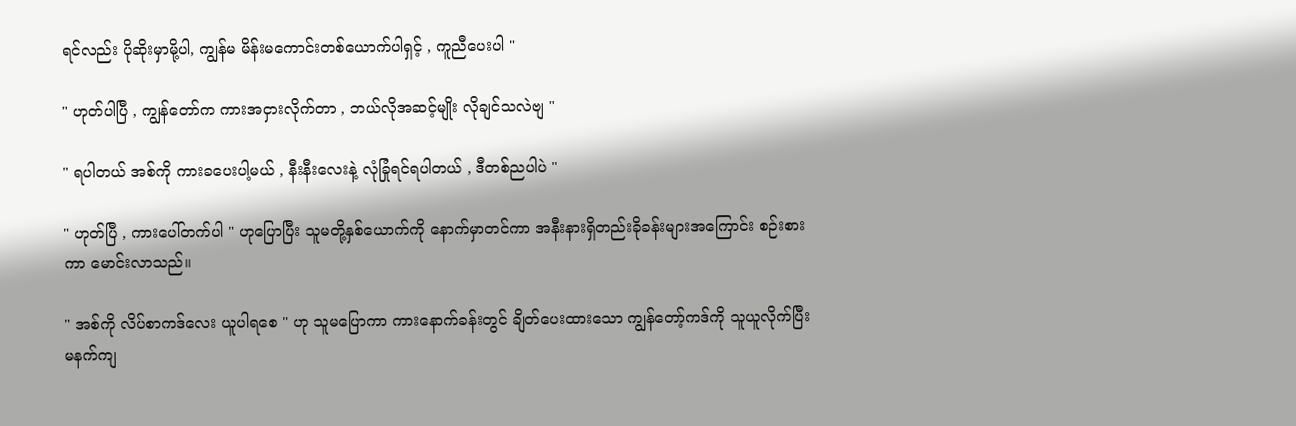ရင်လည်း ပိုဆိုးမှာမို့ပါ, ကျွန်မ မိန်းမကောင်းတစ်ယောက်ပါရှင့် , ကူညီပေးပါ "

" ဟုတ်ပါပြီ , ကျွန်တော်က ကားအငှားလိုက်တာ , ဘယ်လိုအဆင့်မျိုး လိုချင်သလဲဗျ "

" ရပါတယ် အစ်ကို ကားခပေးပါ့မယ် , နီးနီးလေးနဲ့ လုံခြုံရင်ရပါတယ် , ဒီတစ်ညပါပဲ "

" ဟုတ်ပြီ , ကားပေါ်တက်ပါ " ဟုပြောပြီး သူမတို့နှစ်ယောက်ကို နောက်မှာတင်ကာ အနီးနားရှိတည်းခိုခန်းများအကြောင်း စဉ်းစားကာ မောင်းလာသည်။

" အစ်ကို လိပ်စာကဒ်လေး ယူပါရစေ " ဟု သူမပြောကာ ကားနောက်ခန်းတွင် ချိတ်ပေးထားသော ကျွန်တော့်ကဒ်ကို သူယူလိုက်ပြီး မနက်ကျ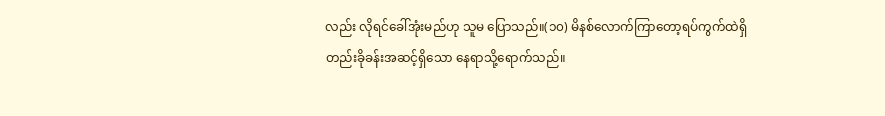လည်း လိုရင်ခေါ်အုံးမည်ဟု သူမ ပြောသည်။(၁၀) မိနစ်လောက်ကြာတော့ရပ်ကွက်ထဲရှိ တည်းခိုခန်းအဆင့်ရှိသော နေရာသို့ရောက်သည်။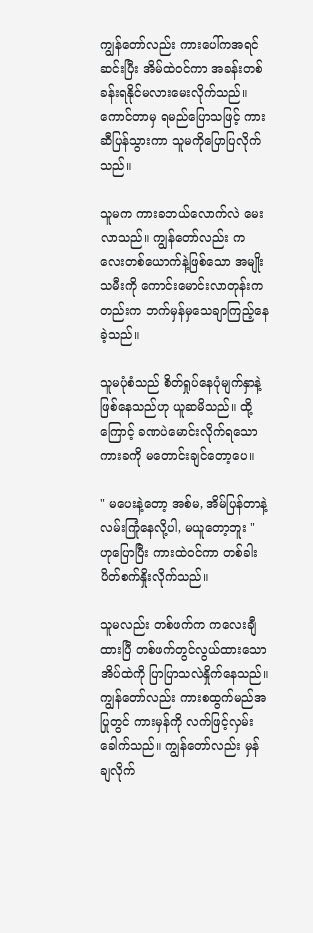ကျွန်တော်လည်း ကားပေါ်ကအရင်ဆင်းပြီး အိမ်ထဲဝင်ကာ အခန်းတစ်ခန်းရနိုင်မလားမေးလိုက်သည်။ ကောင်တာမှ ရမည်ပြောသဖြင့် ကားဆီပြန်သွားကာ သူမကိုပြောပြလိုက်သည်။

သူမက ကားခဘယ်လောက်လဲ မေးလာသည်။ ကျွန်တော်လည်း ကလေးတစ်ယောက်နဲ့ဖြစ်သော အမျိုးသမီးကို ကောင်းမောင်းလာတုန်းကတည်းက ဘက်မှန်မှသေချာကြည့်နေခဲ့သည်။

သူမပုံစံသည် စိတ်ရှုပ်နေပုံမျက်နှာနဲ့ ဖြစ်နေသည်ဟု ယူဆမိသည်။ ထို့ကြောင့် ခဏပဲမောင်းလိုက်ရသော ကားခကို မတောင်းချင်တော့ပေ။

" မပေးနဲ့တော့ အစ်မ, အိမ်ပြန်တာနဲ့ လမ်းကြုံနေလို့ပါ, မယူတော့ဘူး " ဟုပြောပြီး ကားထဲဝင်ကာ တစ်ခါးပိတ်စက်နှိုးလိုက်သည်။

သူမလည်း တစ်ဖက်က ကလေးချီထားပြီ တစ်ဖက်တွင်လွယ်ထားသော အိပ်ထဲကို ပြာပြာသလဲနှိုက်နေသည်။ ကျွန်တော်လည်း ကားစထွက်မည်အပြုတွင် ကားမှန်ကို လက်ဖြင့်လှမ်းခေါက်သည်။ ကျွန်တော်လည်း မှန်ချလိုက်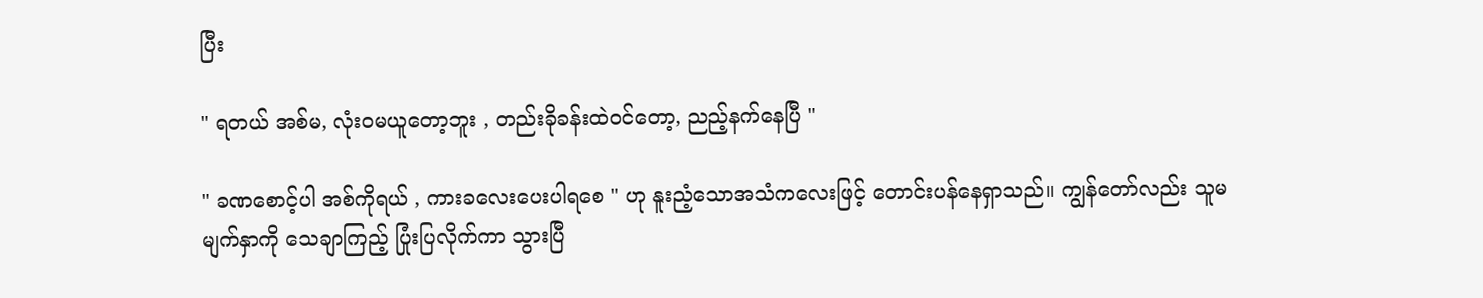ပြီး

" ရတယ် အစ်မ, လုံးဝမယူတော့ဘူး , တည်းခိုခန်းထဲဝင်တော့, ညည့်နက်နေပြီ "

" ခဏစောင့်ပါ အစ်ကိုရယ် , ကားခလေးပေးပါရစေ " ဟု နူးညံ့သောအသံကလေးဖြင့် တောင်းပန်နေရှာသည်။ ကျွန်တော်လည်း သူမမျက်နှာကို သေချာကြည့် ပြုံးပြလိုက်ကာ သွားပြီ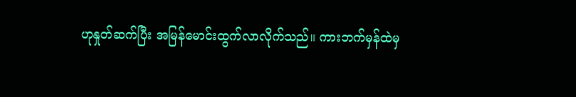ဟုနှုတ်ဆက်ပြီး အမြန်မောင်းထွက်လာလိုက်သည်။ ကားဘက်မှန်ထဲမှ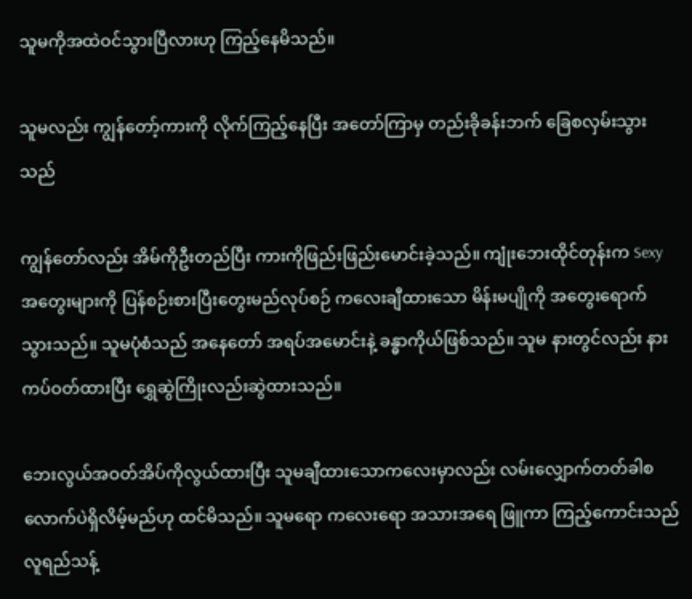သူမကိုအထဲဝင်သွားပြီလားဟု ကြည့်နေမိသည်။

သူမလည်း ကျွန်တော့်ကားကို လိုက်ကြည့်နေပြီး အတော်ကြာမှ တည်းခိုခန်းဘက် ခြေစလှမ်းသွားသည်

ကျွန်တော်လည်း အိမ်ကိုဦးတည်ပြီး ကားကိုဖြည်းဖြည်းမောင်းခဲ့သည်။ ကျုံးဘေးထိုင်တုန်းက Sexy အတွေးများကို ပြန်စဉ်းစားပြီးတွေးမည်လုပ်စဉ် ကလေးချီထားသော မိန်းမပျိုကို အတွေးရောက်သွားသည်။ သူမပုံစံသည် အနေတော် အရပ်အမောင်းနဲ့ ခန္ဓာကိုယ်ဖြစ်သည်။ သူမ နားတွင်လည်း နားကပ်ဝတ်ထားပြီး ရွှေဆွဲကြိုးလည်းဆွဲထားသည်။

ဘေးလွယ်အဝတ်အိပ်ကိုလွယ်ထားပြီး သူမချီထားသောကလေးမှာလည်း လမ်းလျှောက်တတ်ခါစလောက်ပဲရှိလိမ့်မည်ဟု ထင်မိသည်။ သူမရော ကလေးရော အသားအရေ ဖြူကာ ကြည့်ကောင်းသည် လူရည်သန့်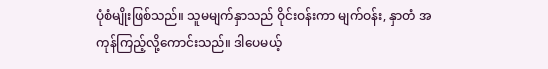ပုံစံမျိုးဖြစ်သည်။ သူမမျက်နှာသည် ဝိုင်းဝန်းကာ မျက်ဝန်း, နှာတံ အကုန်ကြည့်လို့ကောင်းသည်။ ဒါပေမယ့်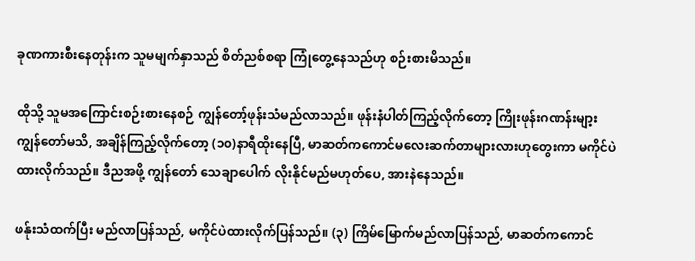ခုဏကားစီးနေတုန်းက သူမမျက်နှာသည် စိတ်ညစ်စရာ ကြုံတွေ့နေသည်ဟု စဉ်းစားမိသည်။

ထိုသို့ သူမအကြောင်းစဉ်းစားနေစဉ် ကျွန်တော့်ဖုန်းသံမည်လာသည်။ ဖုန်းနံပါတ်ကြည့်လိုက်တော့ ကြိုးဖုန်းဂဏန်းမျာ့း ကျွန်တော်မသိ, အချိန်ကြည့်လိုက်တော့ (၁၀)နာရီထိုးနေပြီ, မာဆတ်ကကောင်မလေးဆက်တာများလားဟုတွေးကာ မကိုင်ပဲထားလိုက်သည်။ ဒီညအဖို့ ကျွန်တော် သေချာပေါက် လိုးနိုင်မည်မဟုတ်ပေ, အားနဲနေသည်။

ဖန်ုးသံထက်ပြီး မည်လာပြန်သည်, မကိုင်ပဲထားလိုက်ပြန်သည်။ (၃) ကြိမ်မြောက်မည်လာပြန်သည်, မာဆတ်ကကောင်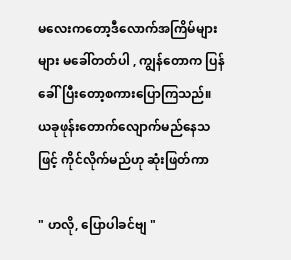မလေးကတော့ဒီလောက်အကြိမ်များများ မခေါ်တတ်ပါ , ကျွန်တောက ပြန်ခေါ်ပြီးတော့စကားပြောကြသည်။ ယခုဖုန်းတောက်လျောက်မည်နေသဖြင့် ကိုင်လိုက်မည်ဟု ဆုံးဖြတ်ကာ

" ဟလို, ပြောပါခင်ဗျ "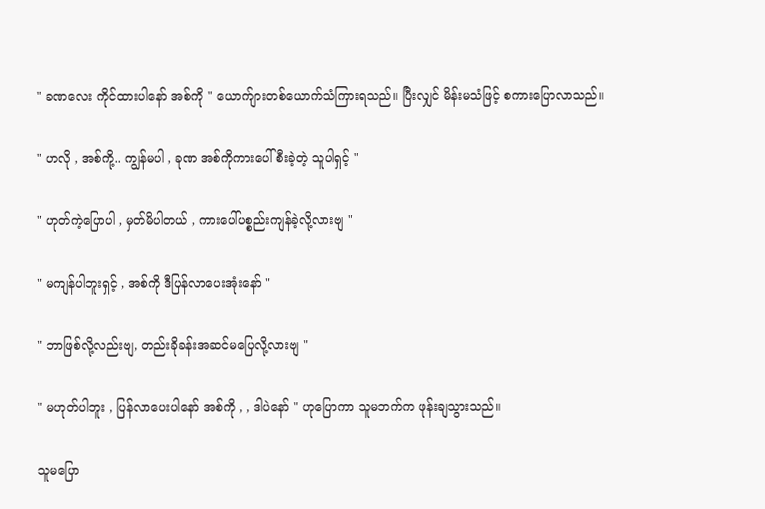" ခဏလေး ကိုင်ထားပါနော် အစ်ကို " ယောက်ျားတစ်ယောက်သံကြားရသည်။ ပြီးလျှင် မိန်းမသံဖြင့် စကားပြောလာသည်။

" ဟလို , အစ်ကို့.. ကျွန်မပါ , ခုဏ အစ်ကိုကားပေါ်စီးခဲ့တဲ့ သူပါရှင့် "

" ဟုတ်ကဲ့ပြောပါ , မှတ်မိပါတယ် , ကားပေါ်ပစ္စည်းကျန်ခဲ့လို့လားဗျ "

" မကျန်ပါဘူးရှင့် , အစ်ကို ဒီပြန်လာပေးအုံးနော် "

" ဘာဖြစ်လို့လည်းဗျ, တည်းခိုခန်းအဆင်မပြေလို့လားဗျ "

" မဟုတ်ပါဘူး , ပြန်လာပေးပါနော် အစ်ကို , , ဒါပဲနော် " ဟုပြောကာ သူမဘက်က ဖုန်းချသွားသည်။

သူမပြော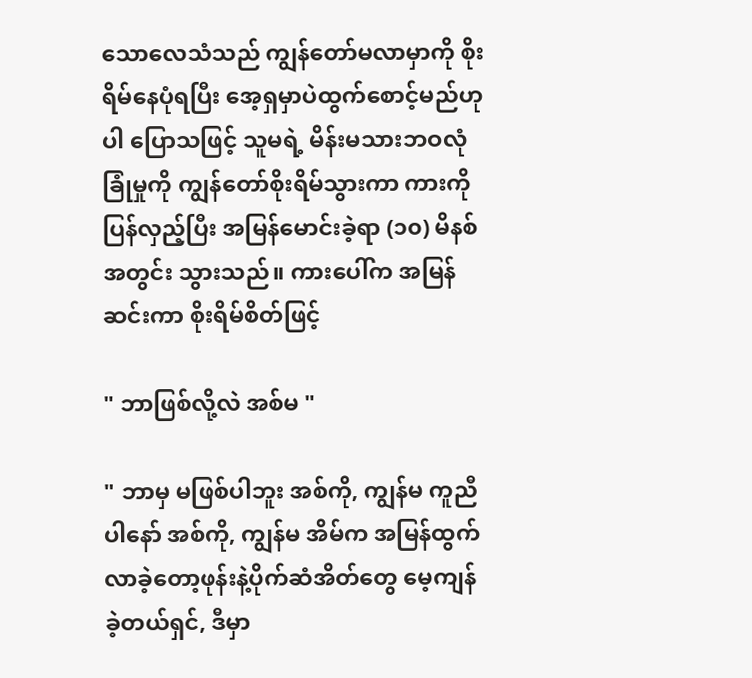သောလေသံသည် ကျွန်တော်မလာမှာကို စိုးရိမ်နေပုံရပြီး အေ့ရှမှာပဲထွက်စောင့်မည်ဟုပါ ပြောသဖြင့် သူမရဲ့ မိန်းမသားဘဝလုံခြုံမှုကို ကျွန်တော်စိုးရိမ်သွားကာ ကားကိုပြန်လှည့်ပြီး အမြန်မောင်းခဲ့ရာ (၁၀) မိနစ်အတွင်း သွားသည်။ ကားပေါ်က အမြန်ဆင်းကာ စိုးရိမ်စိတ်ဖြင့်

" ဘာဖြစ်လို့လဲ အစ်မ "

" ဘာမှ မဖြစ်ပါဘူး အစ်ကို, ကျွန်မ ကူညီပါနော် အစ်ကို, ကျွန်မ အိမ်က အမြန်ထွက်လာခဲ့တော့ဖုန်းနဲ့ပိုက်ဆံအိတ်တွေ မေ့ကျန်ခဲ့တယ်ရှင်, ဒီမှာ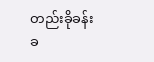တည်းခိုခန်းခ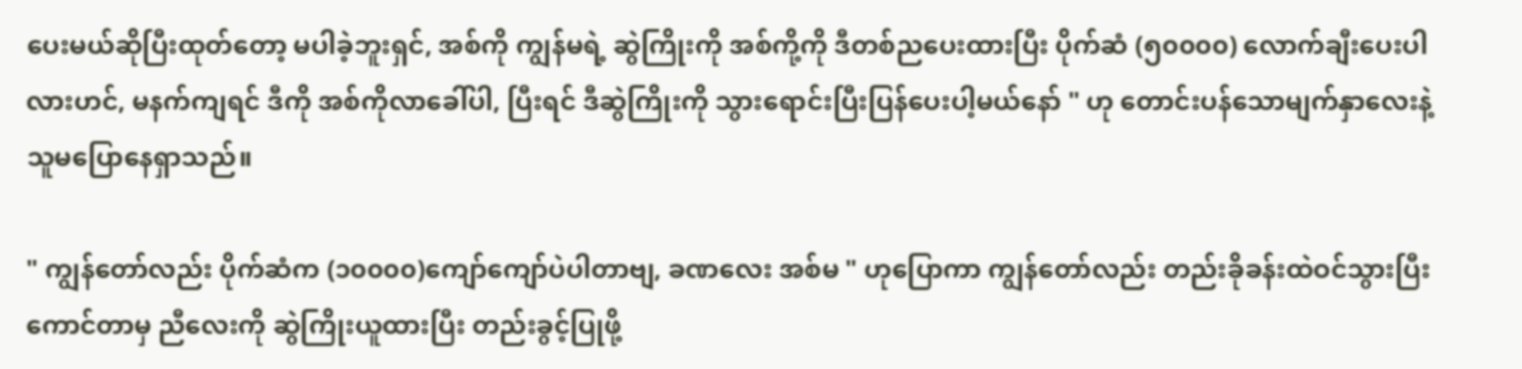ပေးမယ်ဆိုပြီးထုတ်တော့ မပါခဲ့ဘူးရှင်, အစ်ကို ကျွန်မရဲ့ ဆွဲကြိုးကို အစ်ကို့ကို ဒီတစ်ညပေးထားပြီး ပိုက်ဆံ (၅၀၀၀၀) လောက်ချီးပေးပါလားဟင်, မနက်ကျရင် ဒီကို အစ်ကိုလာခေါ်ပါ, ပြီးရင် ဒီဆွဲကြိုးကို သွားရောင်းပြီးပြန်ပေးပါ့မယ်နော် " ဟု တောင်းပန်သောမျက်နှာလေးနဲ့ သူမပြောနေရှာသည်။

" ကျွန်တော်လည်း ပိုက်ဆံက (၁၀၀၀၀)ကျော်ကျော်ပဲပါတာဗျ, ခဏလေး အစ်မ " ဟုပြောကာ ကျွန်တော်လည်း တည်းခိုခန်းထဲဝင်သွားပြီး ကောင်တာမှ ညီလေးကို ဆွဲကြိုးယူထားပြီး တည်းခွင့်ပြုဖို့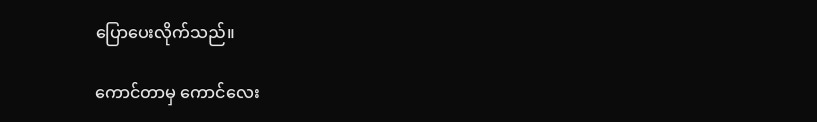ပြောပေးလိုက်သည်။

ကောင်တာမှ ကောင်လေး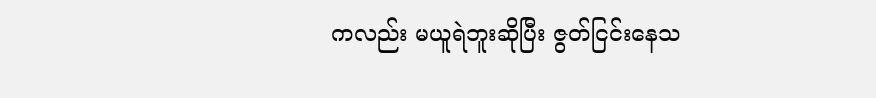ကလည်း မယူရဲဘူးဆိုပြီး ဇွတ်ငြင်းနေသ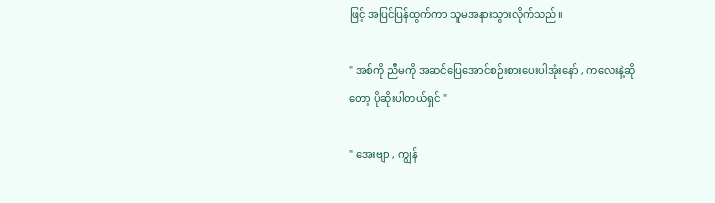ဖြင့် အပြင်ပြန်ထွက်ကာ သူမအနားသွားလိုက်သည်။

" အစ်ကို ညီမကို အဆင်ပြေအောင်စဉ်းစားပေးပါအုံးနော် , ကလေးနဲ့ဆိုတော့ ပိုဆိုးပါတယ်ရှင် "

" အေးဗျာ , ကျွန်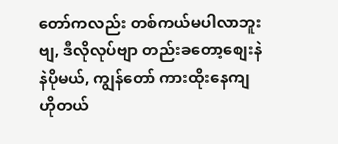တော်ကလည်း တစ်ကယ်မပါလာဘူးဗျ, ဒီလိုလုပ်ဗျာ တည်းခတော့စျေးနဲနဲပိုမယ်, ကျွန်တော် ကားထိုးနေကျဟိုတယ်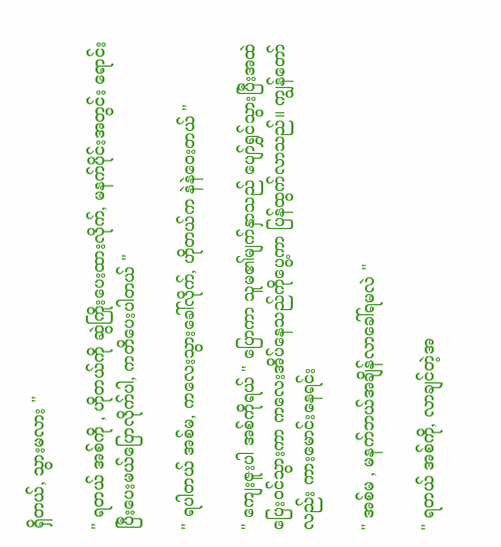ရှိတယ်, သွားမလား "

" ရတယ် အစ်ကို , ဟိုတယ်ကို ဆွဲကြိုးပေးထားလိုက်, မနက်ပိုင်းအတွင်း ရောင်းပြီးပေးမယ်ပြောလိုက်ပါ, ကတိပေးပါတယ် "

" ရပါတယ် အစ်မ, ကလေးသွားခေါ်လိုက်, ဟိုတယ်က နဲနဲဝေးတယ် "

" ကျေးဇူးပါ အစ်ကိုရယ် " ပြောကာ သူမ၏မျက်နှာသည် ပျော်ရွှင်သွားပြီးအထဲပြေးဝင်သွားကာ ကလေးအိပ်နေသည်ကိုပွေ့ကာ ပြန်ထွက်လာသည်။ ကျွန်တော်လည်း ကားမောင်းနေရင်း

" အစ်မ , မနက်ဘယ်အချိန်လာခေါ်ရမလဲ "

" ရတယ် အစ်ကို, လာချင်တဲ့အ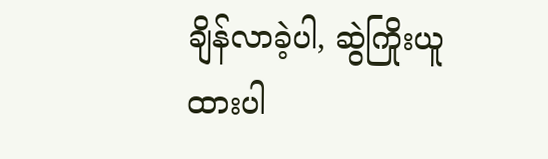ချိန်လာခဲ့ပါ, ဆွဲကြိုးယူထားပါ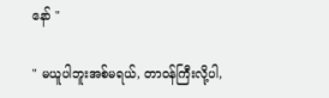နော် "

" မယူပါဘူးအစ်မရယ်, တာဝန်ကြီးလို့ပါ,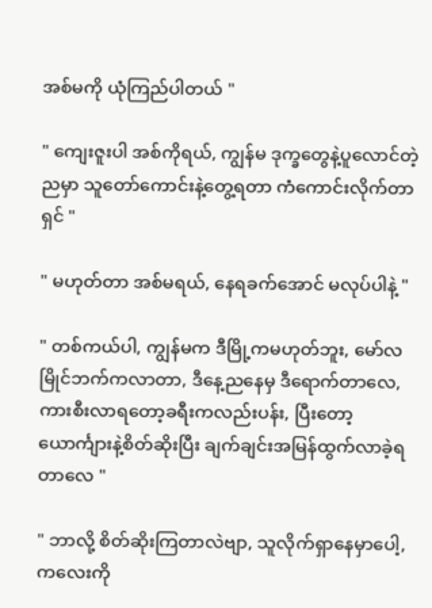အစ်မကို ယုံကြည်ပါတယ် "

" ကျေးဇူးပါ အစ်ကိုရယ်, ကျွန်မ ဒုက္ခတွေနဲ့ပူလောင်တဲ့ညမှာ သူတော်ကောင်းနဲ့တွေ့ရတာ ကံကောင်းလိုက်တာရှင် "

" မဟုတ်တာ အစ်မရယ်, နေရခက်အောင် မလုပ်ပါနဲ့ "

" တစ်ကယ်ပါ, ကျွန်မက ဒီမြို့ကမဟုတ်ဘူး, မော်လမြိုင်ဘက်ကလာတာ, ဒီနေ့ညနေမှ ဒီရောက်တာလေ, ကားစီးလာရတော့ခရီးကလည်းပန်း, ပြီးတော့ယောင်္ကျားနဲ့စိတ်ဆိုးပြီး ချက်ချင်းအမြန်ထွက်လာခဲ့ရတာလေ "

" ဘာလို့ စိတ်ဆိုးကြတာလဲဗျာ, သူလိုက်ရှာနေမှာပေါ့, ကလေးကို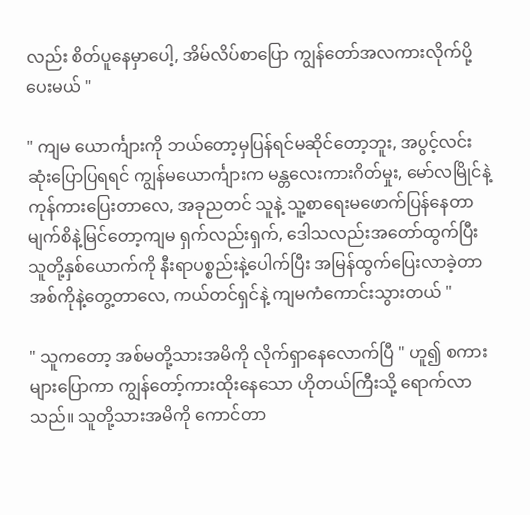လည်း စိတ်ပူနေမှာပေါ့, အိမ်လိပ်စာပြော ကျွန်တော်အလကားလိုက်ပို့ပေးမယ် "

" ကျမ ယောင်္ကျားကို ဘယ်တော့မှပြန်ရင်မဆိုင်တော့ဘူး, အပွင့်လင်းဆုံးပြောပြရရင် ကျွန်မယောင်္ကျားက မန္တလေးကားဂိတ်မှုး, မော်လမြိုင်နဲ့ ကုန်ကားပြေးတာလေ, အခုညတင် သူနဲ့ သူ့စာရေးမဖောက်ပြန်နေတာ မျက်စိနဲ့မြင်တော့ကျမ ရှက်လည်းရှက်, ဒေါသလည်းအတော်ထွက်ပြီး သူတို့နှစ်ယောက်ကို နီးရာပစ္စည်းနဲ့ပေါက်ပြီး အမြန်ထွက်ပြေးလာခဲ့တာ အစ်ကိုနဲ့တွေ့တာလေ, ကယ်တင်ရှင်နဲ့ ကျမကံကောင်းသွားတယ် "

" သူကတော့ အစ်မတို့သားအမိကို လိုက်ရှာနေလောက်ပြီ " ဟူ၍ စကားများပြောကာ ကျွန်တော့်ကားထိုးနေသော ဟိုတယ်ကြီးသို့ ရောက်လာသည်။ သူတို့သားအမိကို ကောင်တာ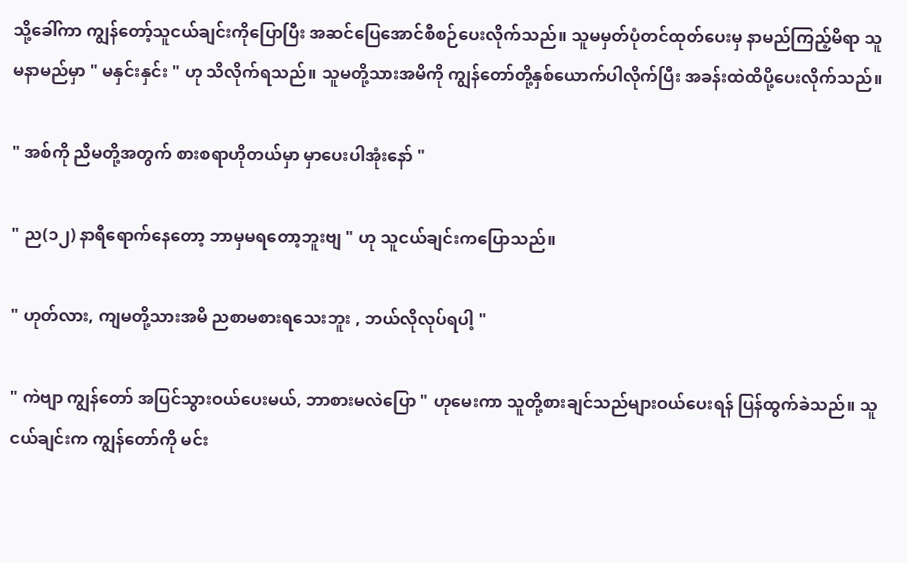သို့ခေါ်ကာ ကျွန်တော့်သူငယ်ချင်းကိုပြောပြီး အဆင်ပြေအောင်စီစဉ်ပေးလိုက်သည်။ သူမမှတ်ပုံတင်ထုတ်ပေးမှ နာမည်ကြည့်မိရာ သူမနာမည်မှာ " မနှင်းနှင်း " ဟု သိလိုက်ရသည်။ သူမတို့သားအမိကို ကျွန်တော်တို့နှစ်ယောက်ပါလိုက်ပြီး အခန်းထဲထိပို့ပေးလိုက်သည်။

" အစ်ကို ညီမတို့အတွက် စားစရာဟိုတယ်မှာ မှာပေးပါအုံးနော် "

" ည(၁၂) နာရီရောက်နေတော့ ဘာမှမရတော့ဘူးဗျ " ဟု သူငယ်ချင်းကပြောသည်။

" ဟုတ်လား, ကျမတို့သားအမိ ညစာမစားရသေးဘူး , ဘယ်လိုလုပ်ရပါ့ "

" ကဲဗျာ ကျွန်တော် အပြင်သွားဝယ်ပေးမယ်, ဘာစားမလဲပြော " ဟုမေးကာ သူတို့စားချင်သည်များဝယ်ပေးရန် ပြန်ထွက်ခဲသည်။ သူငယ်ချင်းက ကျွန်တော်ကို မင်း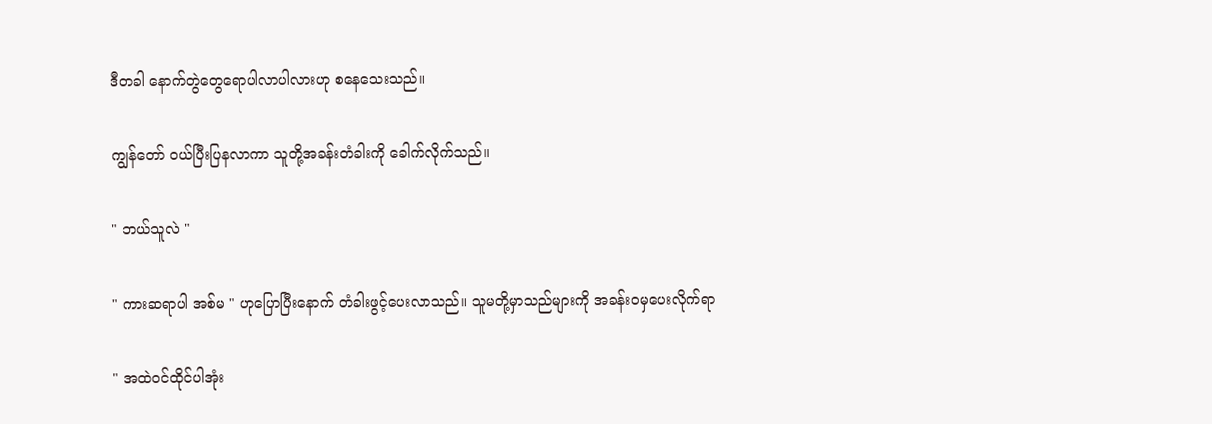ဒီတခါ နောက်တွဲတွေရောပါလာပါလားဟု စနေသေးသည်။

ကျွန်တော် ဝယ်ပြီးပြနလာကာ သူတို့အခန်းတံခါးကို ခေါက်လိုက်သည်။

" ဘယ်သူလဲ "

" ကားဆရာပါ အစ်မ " ဟုပြောပြီးနောက် တံခါးဖွင့်ပေးလာသည်။ သူမတို့မှာသည်များကို အခန်းဝမှပေးလိုက်ရာ

" အထဲဝင်ထိုင်ပါအုံး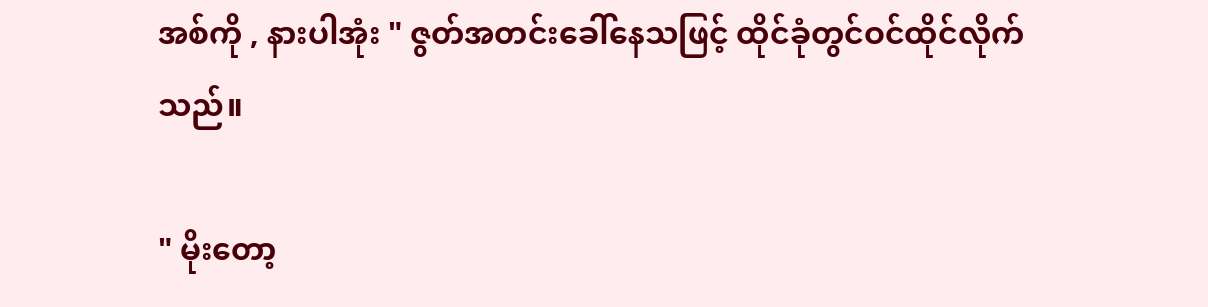အစ်ကို , နားပါအုံး " ဇွတ်အတင်းခေါ်နေသဖြင့် ထိုင်ခုံတွင်ဝင်ထိုင်လိုက်သည်။

" မိုးတော့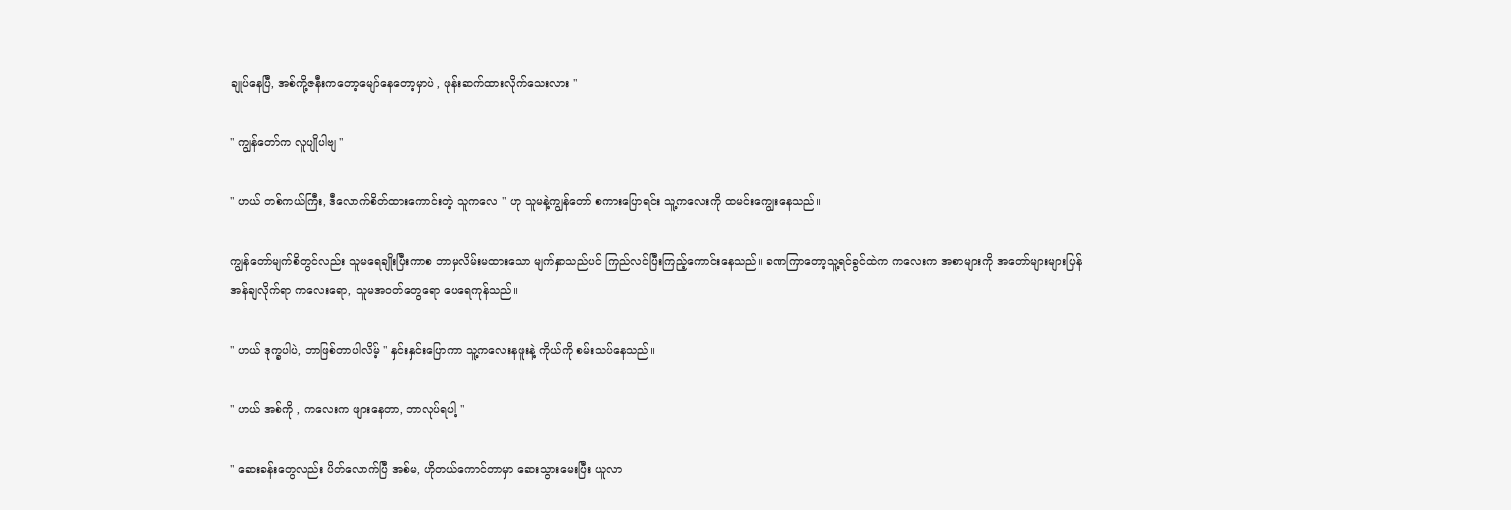ချုပ်နေပြီ, အစ်ကို့ဇနီးကတော့မျော်နေတော့မှာပဲ , ဖုန်းဆက်ထားလိုက်သေးလား "

" ကျွန်တော်က လူပျိုပါဗျ "

" ဟယ် တစ်ကယ်ကြီး, ဒီလောက်စိတ်ထားကောင်းတဲ့ သူကလေ " ဟု သူမနဲ့ကျွန်တော် စကားပြောရင်း သူ့ကလေးကို ထမင်းကျွေးနေသည်။

ကျွန်တော်မျက်စိတွင်လည်း သူမရေချိုးပြီးကာစ ဘာမှလိမ်းမထားသော မျက်နှာသည်ပင် ကြည်လင်ပြီးကြည့်ကောင်းနေသည်။ ခဏကြာတော့သူ့ရင်ခွင်ထဲက ကလေးက အစာများကို အတော်များများပြန်အန်ချလိုက်ရာ ကလေးရော, သူမအဝတ်တွေရော ပေရေကုန်သည်။

" ဟယ် ဒုက္ခပါပဲ, ဘာဖြစ်တာပါလိမ့် " နှင်းနှင်းပြောကာ သူ့ကလေးနဖူးနဲ့ ကိုယ်ကို စမ်းသပ်နေသည်။

" ဟယ် အစ်ကို , ကလေးက ဖျားနေတာ, ဘာလုပ်ရပါ့ "

" ဆေးခန်းတွေလည်း ပိတ်လောက်ပြီ အစ်မ, ဟိုတယ်ကောင်တာမှာ ဆေးသွားမေးပြီး ယူလာ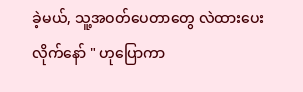ခဲ့မယ်, သူ့အဝတ်ပေတာတွေ လဲထားပေးလိုက်နော် " ဟုပြောကာ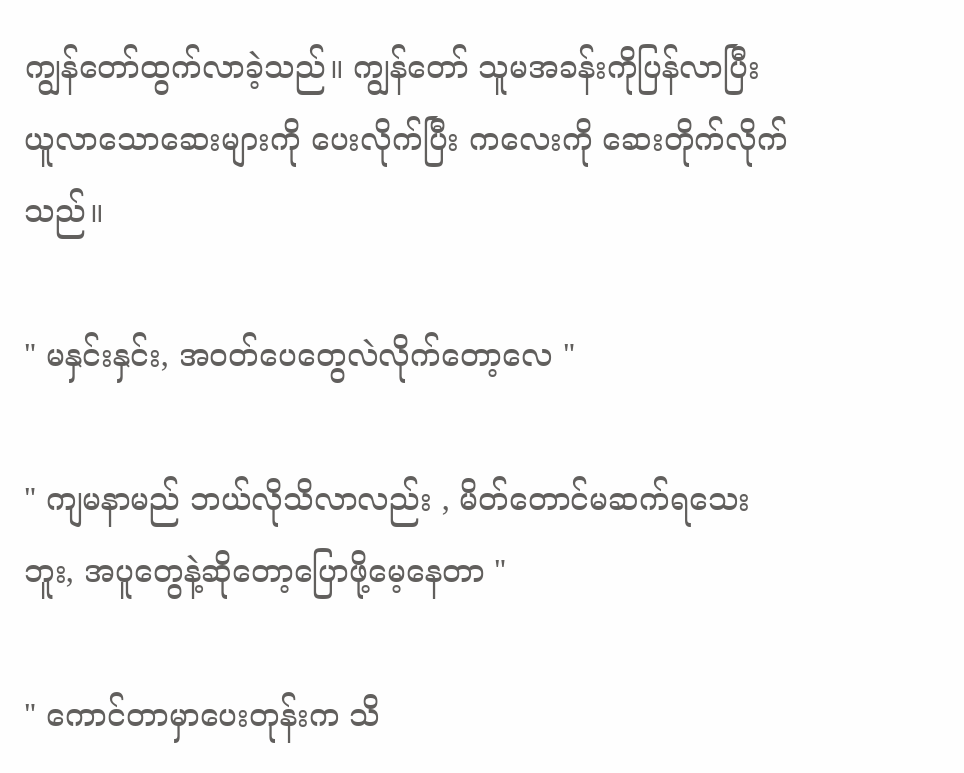ကျွန်တော်ထွက်လာခဲ့သည်။ ကျွန်တော် သူမအခန်းကိုပြန်လာပြီး ယူလာသောဆေးများကို ပေးလိုက်ပြီး ကလေးကို ဆေးတိုက်လိုက်သည်။

" မနှင်းနှင်း, အဝတ်ပေတွေလဲလိုက်တော့လေ "

" ကျမနာမည် ဘယ်လိုသိလာလည်း , မိတ်တောင်မဆက်ရသေးဘူး, အပူတွေနဲ့ဆိုတော့ပြောဖို့မေ့နေတာ "

" ကောင်တာမှာပေးတုန်းက သိ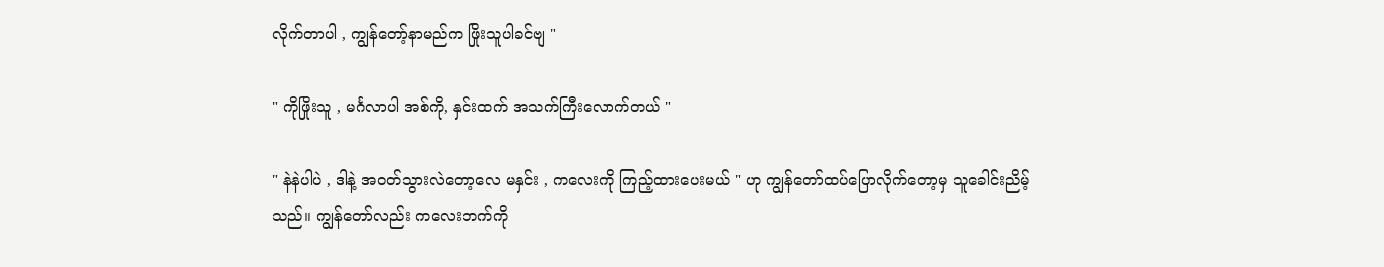လိုက်တာပါ , ကျွန်တော့်နာမည်က ဖြိုးသူပါခင်ဗျ "

" ကိုဖြိုးသူ , မင်္ဂလာပါ အစ်ကို, နှင်းထက် အသက်ကြီးလောက်တယ် "

" နဲနဲပါပဲ , ဒါနဲ့ အဝတ်သွားလဲတော့လေ မနှင်း , ကလေးကို ကြည့်ထားပေးမယ် " ဟု ကျွန်တော်ထပ်ပြောလိုက်တော့မှ သူခေါင်းညိမ့်သည်။ ကျွန်တော်လည်း ကလေးဘက်ကို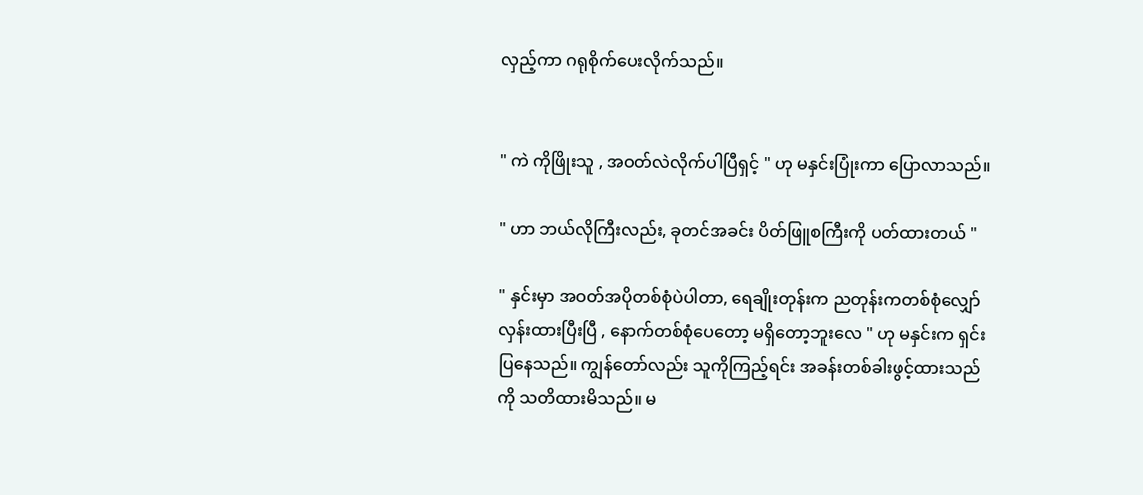လှည့်ကာ ဂရုစိုက်ပေးလိုက်သည်။


" ကဲ ကိုဖြိုးသူ , အဝတ်လဲလိုက်ပါပြီရှင့် " ဟု မနှင်းပြုံးကာ ပြောလာသည်။

" ဟာ ဘယ်လိုကြီးလည်း, ခုတင်အခင်း ပိတ်ဖြူစကြီးကို ပတ်ထားတယ် "

" နှင်းမှာ အဝတ်အပိုတစ်စုံပဲပါတာ, ရေချိုးတုန်းက ညတုန်းကတစ်စုံလျှော်လှန်းထားပြီးပြီ , နောက်တစ်စုံပေတော့ မရှိတော့ဘူးလေ " ဟု မနှင်းက ရှင်းပြနေသည်။ ကျွန်တော်လည်း သူကိုကြည့်ရင်း အခန်းတစ်ခါးဖွင့်ထားသည်ကို သတိထားမိသည်။ မ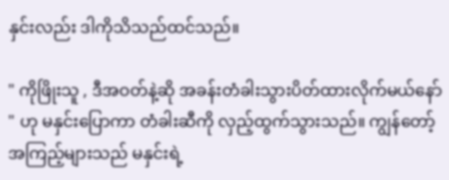နှင်းလည်း ဒါကိုသိသည်ထင်သည်။

" ကိုဖြိုးသူ , ဒီအဝတ်နဲ့ဆို အခန်းတံခါးသွားပိတ်ထားလိုက်မယ်နော် " ဟု မနှင်းပြောကာ တံခါးဆီကို လှည့်ထွက်သွားသည်။ ကျွန်တော့်အကြည့်များသည် မနှင်းရဲ့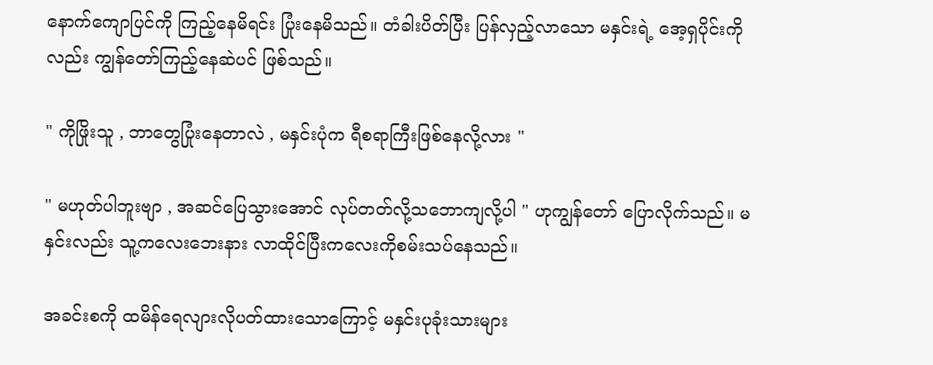နောက်ကျောပြင်ကို ကြည့်နေမိရင်း ပြုံးနေမိသည်။ တံခါးပိတ်ပြီး ပြန်လှည့်လာသော မနှင်းရဲ့ အေ့ရှပိုင်းကိုလည်း ကျွန်တော်ကြည့်နေဆဲပင် ဖြစ်သည်။

" ကိုဖြိုးသူ , ဘာတွေပြုံးနေတာလဲ , မနှင်းပုံက ရီစရာကြီးဖြစ်နေလို့လား "

" မဟုတ်ပါဘူးဗျာ , အဆင်ပြေသွားအောင် လုပ်တတ်လို့သဘောကျလို့ပါ " ဟုကျွန်တော် ပြောလိုက်သည်။ မနှင်းလည်း သူ့ကလေးဘေးနား လာထိုင်ပြီးကလေးကိုစမ်းသပ်နေသည်။

အခင်းစကို ထမိန်ရေလျားလိုပတ်ထားသောကြောင့် မနှင်းပုခုံးသားများ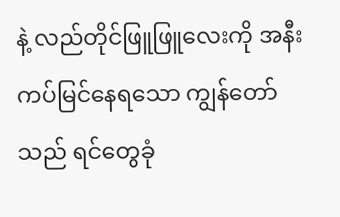နဲ့ လည်တိုင်ဖြူဖြူလေးကို အနီးကပ်မြင်နေရသော ကျွန်တော်သည် ရင်တွေခုံ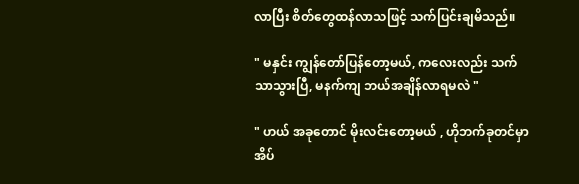လာပြီး စိတ်တွေထန်လာသဖြင့် သက်ပြင်းချမိသည်။

" မနှင်း ကျွန်တော်ပြန်တော့မယ်, ကလေးလည်း သက်သာသွားပြီ, မနက်ကျ ဘယ်အချိန်လာရမလဲ "

" ဟယ် အခုတောင် မိုးလင်းတော့မယ် , ဟိုဘက်ခုတင်မှာ အိပ်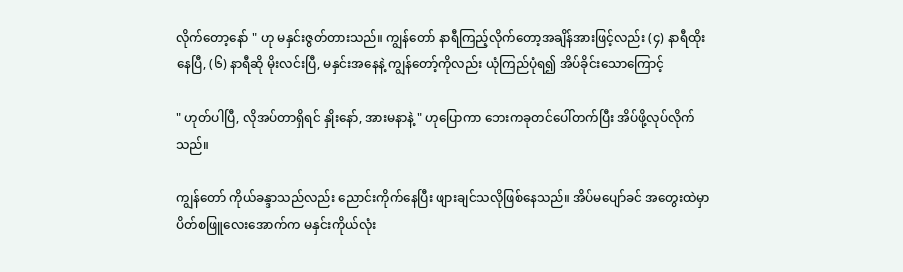လိုက်တော့နော် " ဟု မနှင်းဇွတ်တားသည်။ ကျွန်တော် နာရီကြည့်လိုက်တော့အချိန်အားဖြင့်လည်း (၄) နာရီထိုးနေပြီ, (၆) နာရီဆို မိုးလင်းပြီ, မနှင်းအနေနဲ့ ကျွန်တော့်ကိုလည်း ယုံကြည်ပုံရ၍ အိပ်ခိုင်းသောကြောင့်

" ဟုတ်ပါပြီ, လိုအပ်တာရှိရင် နှိုးနော်, အားမနာနဲ့ " ဟုပြောကာ ဘေးကခုတင်ပေါ်တက်ပြီး အိပ်ဖို့လုပ်လိုက်သည်။

ကျွန်တော် ကိုယ်ခန္ဒာသည်လည်း ညောင်းကိုက်နေပြီး ဖျားချင်သလိုဖြစ်နေသည်။ အိပ်မပျော်ခင် အတွေးထဲမှာ ပိတ်စဖြူလေးအောက်က မနှင်းကိုယ်လုံး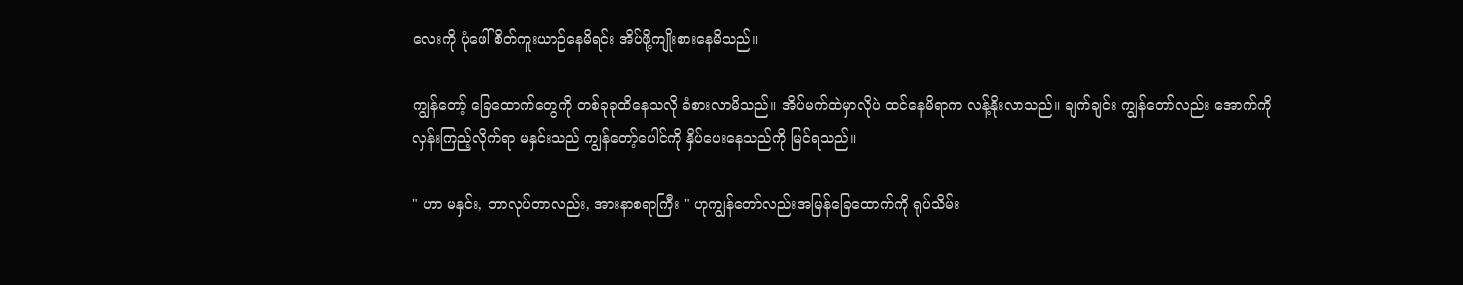လေးကို ပုံဖေါ်စိတ်ကူးယာဉ်နေမိရင်း အိပ်ဖို့ကျိုးစားနေမိသည်။

ကျွန်တော့် ခြေထောက်တွေကို တစ်ခုခုထိနေသလို ခံစားလာမိသည်။ အိပ်မက်ထဲမှာလိုပဲ ထင်နေမိရာက လန့်နိုးလာသည်။ ချက်ချင်း ကျွန်တော်လည်း အောက်ကိုလှန်းကြည့်လိုက်ရာ မနှင်းသည် ကျွန်တော့်ပေါင်ကို နှိပ်ပေးနေသည်ကို မြင်ရသည်။

" ဟာ မနှင်း, ဘာလုပ်တာလည်း, အားနာစရာကြီး " ဟုကျွန်တော်လည်းအမြန်ခြေထောက်ကို ရုပ်သိမ်း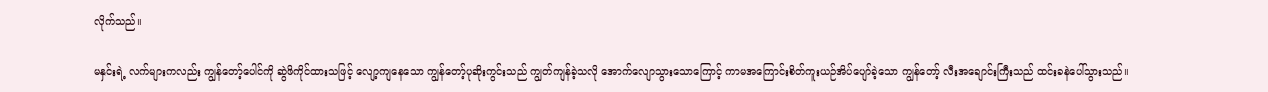လိုက်သည်။

မနှင်းရဲ့ လက်များကလည်း ကျွန်တော့်ပေါင်ကို ဆွဲဖိကိုင်ထားသဖြင့် လျော့ကျနေသော ကျွန်တော့်ပုဆိုးကွင်းသည် ကျွတ်ကျန်ခဲ့သလို အောက်လျောသွားသောကြောင့် ကာမအကြောင်းစိတ်ကူးယဉ်အိပ်ပျော်ခဲ့သော ကျွန်တော့် လီးအချောင်းကြီးသည် ထင်းခနဲပေါ်သွားသည်။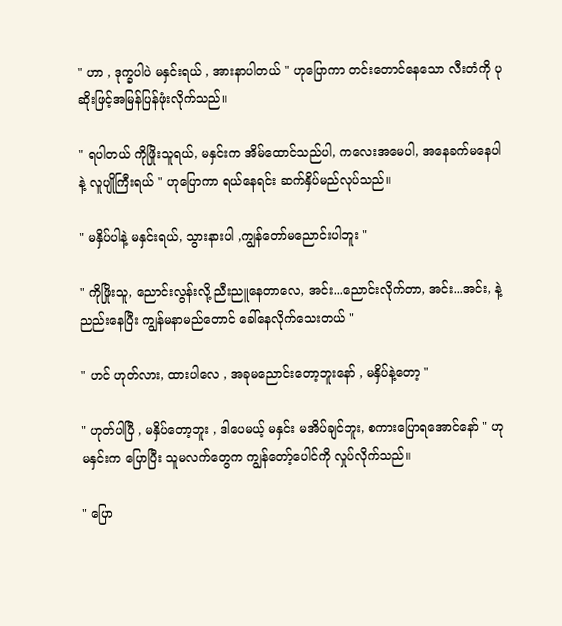" ဟာ , ဒုက္ခပါပဲ မနှင်းရယ် , အားနာပါတယ် " ဟုပြောကာ တင်းတောင်နေသော လီးတံကို ပုဆိုးဖြင့်အမြန်ပြန်ဖုံးလိုက်သည်။

" ရပါတယ် ကိုဖြိုးသူရယ်, မနှင်းက အိမ်ထောင်သည်ပါ, ကလေးအမေပါ, အနေခက်မနေပါနဲ့ လူပျိုကြီးရယ် " ဟုပြောကာ ရယ်နေရင်း ဆက်နှိပ်မည်လုပ်သည်။

" မနှိပ်ပါနဲ့ မနှင်းရယ်, သွားနားပါ ,ကျွန်တော်မညောင်းပါဘူး "

" ကိုဖြိုးသူ, ညောင်းလွန်းလို့ ညီးညူနေတာလေ, အင်း...ညောင်းလိုက်တာ, အင်း...အင်း, နဲ့ ညည်းနေပြီး ကျွန်မနာမည်တောင် ခေါ်နေလိုက်သေးတယ် "

" ဟင် ဟုတ်လား, ထားပါလေ , အခုမညောင်းတော့ဘူးနော် , မနှိပ်နဲ့တော့ "

" ဟုတ်ပါပြီ , မနှိပ်တော့ဘူး , ဒါပေမယ့် မနှင်း မအိပ်ချင်ဘူး, စကားပြောရအောင်နော် " ဟု မနှင်းက ပြောပြီး သူမလက်တွေက ကျွန်တော့်ပေါင်ကို လှုပ်လိုက်သည်။

" ပြော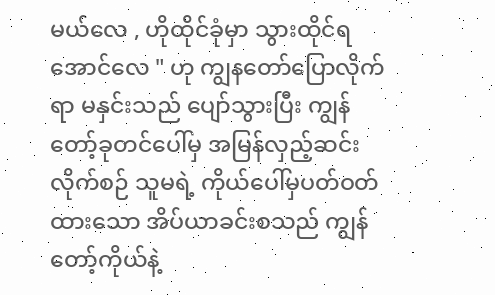မယ်လေ , ဟိုထိုင်ခုံမှာ သွားထိုင်ရအောင်လေ " ဟု ကျွနတော်ပြောလိုက်ရာ မနှင်းသည် ပျော်သွားပြီး ကျွန်တော့်ခုတင်ပေါ်မှ အမြန်လှည့်ဆင်းလိုက်စဉ် သူမရဲ့ ကိုယ်ပေါ်မှပတ်ဝတ်ထားသော အိပ်ယာခင်းစသည် ကျွန်တော့်ကိုယ်နဲ့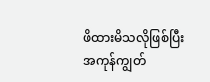ဖိထားမိသလိုဖြစ်ပြီး အကုန်ကျွတ်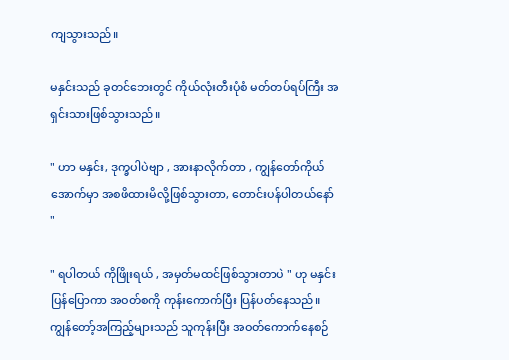ကျသွားသည်။

မနှင်းသည် ခုတင်ဘေးတွင် ကိုယ်လုံးတီးပုံစံ မတ်တပ်ရပ်ကြီး အရှင်းသားဖြစ်သွားသည်။

" ဟာ မနှင်း, ဒုက္ခပါပဲဗျာ , အားနာလိုက်တာ , ကျွန်တော်ကိုယ်အောက်မှာ အစဖိထားမိလို့ဖြစ်သွားတာ, တောင်းပန်ပါတယ်နော် "

" ရပါတယ် ကိုဖြိုးရယ် , အမှတ်မထင်ဖြစ်သွားတာပဲ " ဟု မနှင်းပြန်ပြောကာ အဝတ်စကို ကုန်းကောက်ပြီး ပြန်ပတ်နေသည်။ ကျွန်တော့်အကြည့်များသည် သူကုန်းပြီး အဝတ်ကောက်နေစဉ်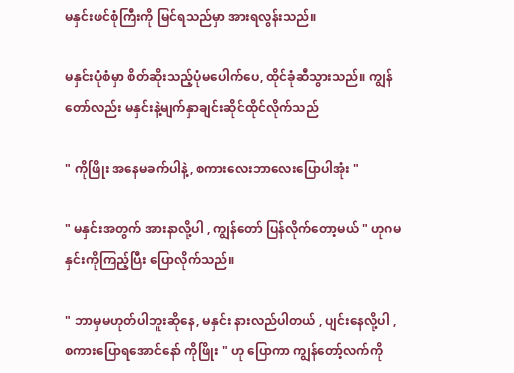မနှင်းဖင်စုံကြီးကို မြင်ရသည်မှာ အားရလွန်းသည်။

မနှင်းပုံစံမှာ စိတ်ဆိုးသည့်ပုံမပေါက်ပေ, ထိုင်ခုံဆီသွားသည်။ ကျွန်တော်လည်း မနှင်းနဲ့မျက်နှာချင်းဆိုင်ထိုင်လိုက်သည်

" ကိုဖြိုး အနေမခက်ပါနဲ့, စကားလေးဘာလေးပြောပါအုံး "

" မနှင်းအတွက် အားနာလို့ပါ , ကျွန်တော် ပြန်လိုက်တော့မယ် " ဟုဂမနှင်းကိုကြည့်ပြီး ပြောလိုက်သည်။

" ဘာမှမဟုတ်ပါဘူးဆိုနေ, မနှင်း နားလည်ပါတယ် , ပျင်းနေလို့ပါ , စကားပြောရအောင်နော် ကိုဖြိုး " ဟု ပြောကာ ကျွန်တော့်လက်ကို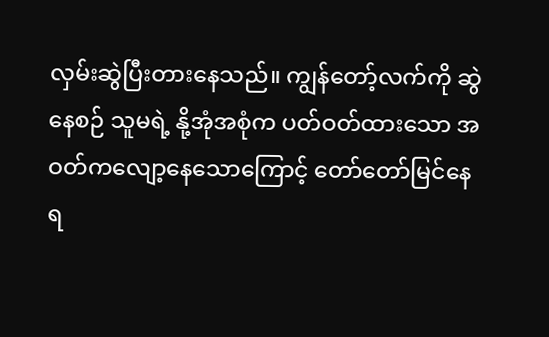လှမ်းဆွဲပြီးတားနေသည်။ ကျွန်တော့်လက်ကို ဆွဲနေစဉ် သူမရဲ့ နို့အုံအစုံက ပတ်ဝတ်ထားသော အဝတ်ကလျော့နေသောကြောင့် တော်တော်မြင်နေရ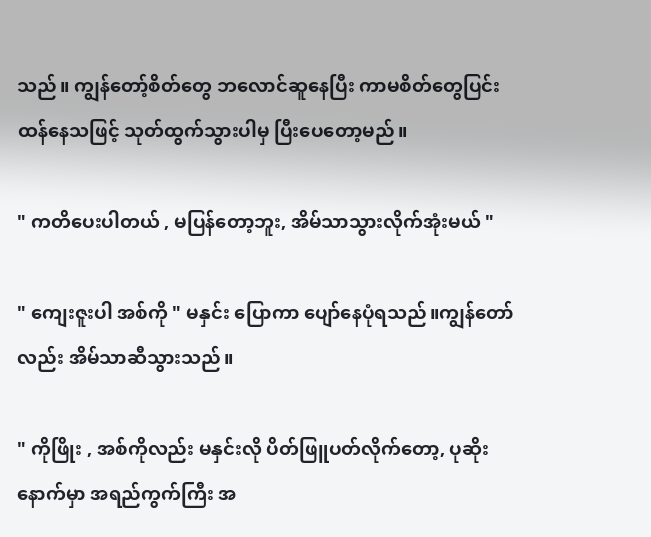သည်။ ကျွန်တော့်စိတ်တွေ ဘလောင်ဆူနေပြီး ကာမစိတ်တွေပြင်းထန်နေသဖြင့် သုတ်ထွက်သွားပါမှ ပြီးပေတော့မည်။

" ကတိပေးပါတယ် , မပြန်တော့ဘူး, အိမ်သာသွားလိုက်အုံးမယ် "

" ကျေးဇူးပါ အစ်ကို " မနှင်း ပြောကာ ပျော်နေပုံရသည်။ကျွန်တော်လည်း အိမ်သာဆီသွားသည်။

" ကိုဖြိုး , အစ်ကိုလည်း မနှင်းလို ပိတ်ဖြူပတ်လိုက်တော့, ပုဆိုးနောက်မှာ အရည်ကွက်ကြီး အ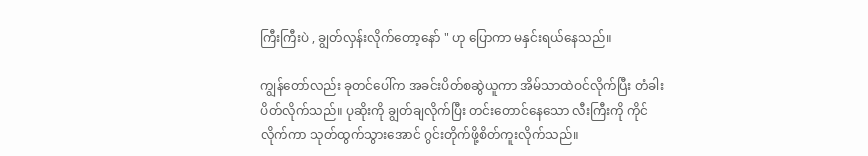ကြီးကြီးပဲ , ချွတ်လှန်းလိုက်တော့နော် " ဟု ပြောကာ မနှင်းရယ်နေသည်။

ကျွန်တော်လည်း ခုတင်ပေါ်က အခင်းပိတ်စဆွဲယူကာ အိမ်သာထဲဝင်လိုက်ပြီး တံခါးပိတ်လိုက်သည်။ ပုဆိုးကို ချွတ်ချလိုက်ပြီး တင်းတောင်နေသော လီးကြီးကို ကိုင်လိုက်ကာ သုတ်ထွက်သွားအောင် ဂွင်းတိုက်ဖို့စိတ်ကူးလိုက်သည်။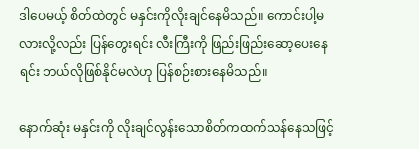ဒါပေမယ့် စိတ်ထဲတွင် မနှင်းကိုလိုးချင်နေမိသည်။ ကောင်းပါ့မလားလို့လည်း ပြန်တွေးရင်း လီးကြီးကို ဖြည်းဖြည်းဆော့ပေးနေရင်း ဘယ်လိုဖြစ်နိုင်မလဲဟု ပြန်စဉ်းစားနေမိသည်။

နောက်ဆုံး မနှင်းကို လိုးချင်လွန်းသောစိတ်ကထက်သန်နေသဖြင့်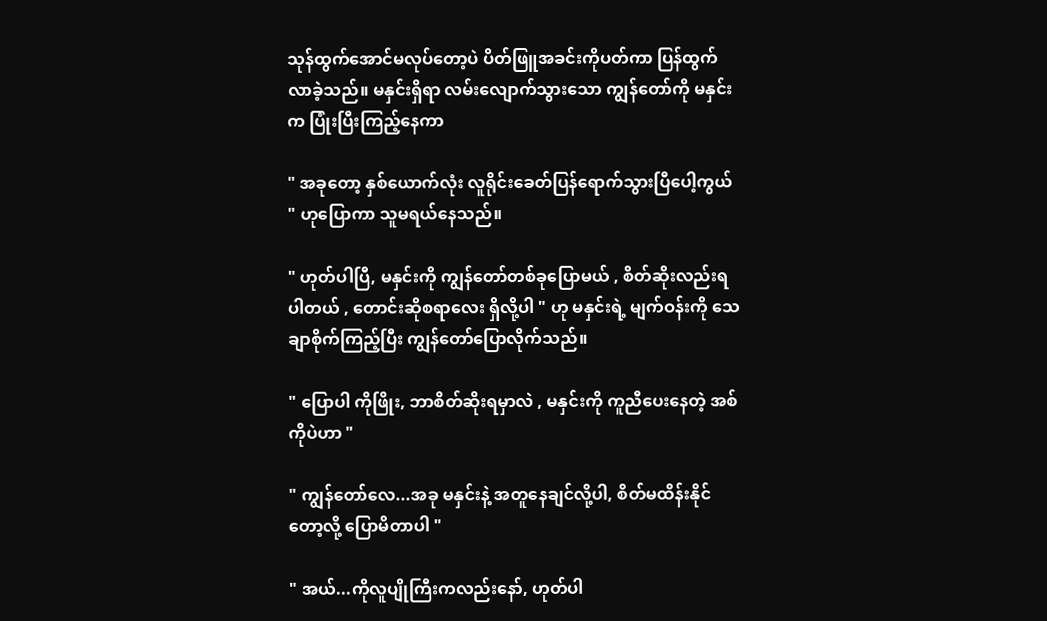သုန်ထွက်အောင်မလုပ်တော့ပဲ ပိတ်ဖြူအခင်းကိုပတ်ကာ ပြန်ထွက်လာခဲ့သည်။ မနှင်းရှိရာ လမ်းလျောက်သွားသော ကျွန်တော်ကို မနှင်းက ပြုံးပြီးကြည့်နေကာ

" အခုတော့ နှစ်ယောက်လုံး လူရိုင်းခေတ်ပြန်ရောက်သွားပြီပေါ့ကွယ် " ဟုပြောကာ သူမရယ်နေသည်။

" ဟုတ်ပါပြီ, မနှင်းကို ကျွန်တော်တစ်ခုပြောမယ် , စိတ်ဆိုးလည်းရပါတယ် , တောင်းဆိုစရာလေး ရှိလို့ပါ " ဟု မနှင်းရဲ့ မျက်ဝန်းကို သေချာစိုက်ကြည့်ပြီး ကျွန်တော်ပြောလိုက်သည်။

" ပြောပါ ကိုဖြိုး, ဘာစိတ်ဆိုးရမှာလဲ , မနှင်းကို ကူညီပေးနေတဲ့ အစ်ကိုပဲဟာ "

" ကျွန်တော်လေ...အခု မနှင်းနဲ့ အတူနေချင်လို့ပါ, စိတ်မထိန်းနိုင်တော့လို့ ပြောမိတာပါ "

" အယ်...ကိုလူပျိုကြီးကလည်းနော်, ဟုတ်ပါ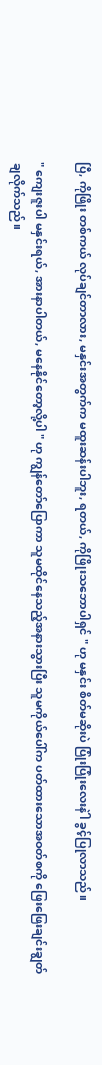ပြီ, ကိုဖြိုး တစ်ကယ် လုပ်ချင်တာလား, မနှင်းအတွက်က မထူးဆန်းပါဘူး, ရတယ်, ကိုဖြိုးသဘောပါရှင် " ဟု မနှင်း စိတ်မဆိုးပဲ ပြုံးပြုံးလေးနဲါ ခွင့်ပြုလာသည်။

" ကျေးဇူးပါ မနှင်းရယ်, အားနာပါတယ်, မနေနိုင်တော့လို့ပါ " ဟု ကျွန်တော်ပြောကာ သူမထိုင်နေသည့်အနားသွားပြီး သူမကိုယ်ပေါ်က ပတ်ထားသောအဝတ်စကို ဖြေးဖြေးချင်းချွတ်ချလိုက်သည်။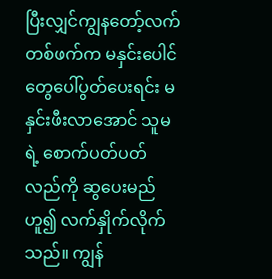ပြီးလျှင်ကျွနတော့်လက်တစ်ဖက်က မနှင်းပေါင်တွေပေါ်ပွတ်ပေးရင်း မနှင်းဖီးလာအောင် သူမရဲ့ စောက်ပတ်ပတ်လည်ကို ဆွပေးမည်ဟူ၍ လက်နှိုက်လိုက်သည်။ ကျွန်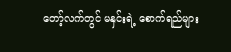တော့်လက်တွင် မနှင်းရဲ့ စောက်ရည်များ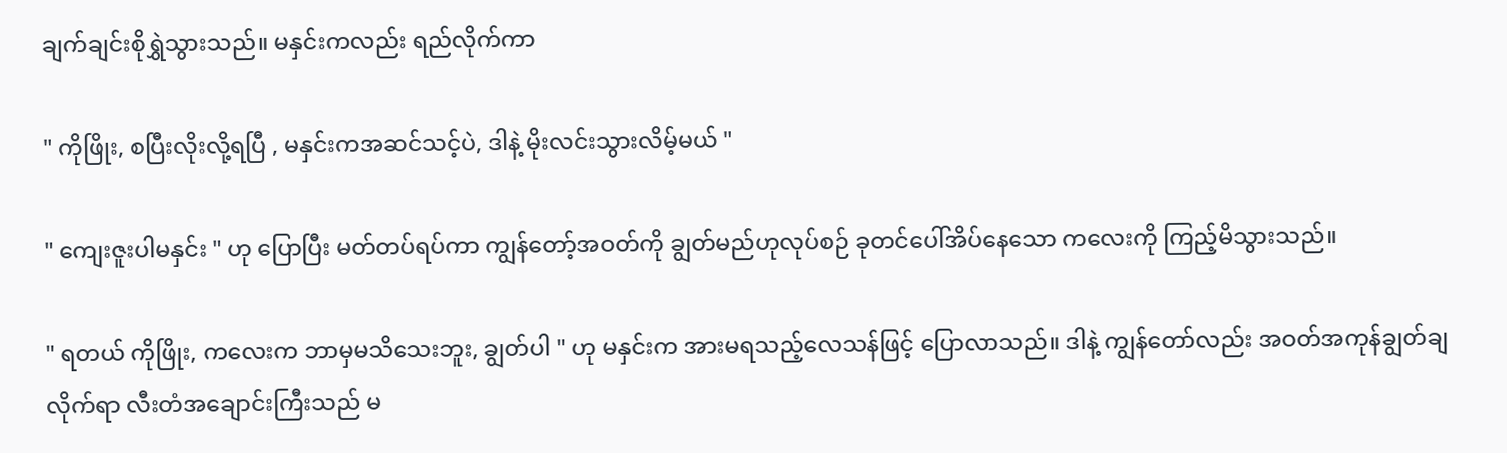ချက်ချင်းစိုရွှဲသွားသည်။ မနှင်းကလည်း ရည်လိုက်ကာ

" ကိုဖြိုး, စပြီးလိုးလို့ရပြီ , မနှင်းကအဆင်သင့်ပဲ, ဒါနဲ့ မိုးလင်းသွားလိမ့်မယ် "

" ကျေးဇူးပါမနှင်း " ဟု ပြောပြီး မတ်တပ်ရပ်ကာ ကျွန်တော့်အဝတ်ကို ချွတ်မည်ဟုလုပ်စဉ် ခုတင်ပေါ်အိပ်နေသော ကလေးကို ကြည့်မိသွားသည်။

" ရတယ် ကိုဖြိုး, ကလေးက ဘာမှမသိသေးဘူး, ချွတ်ပါ " ဟု မနှင်းက အားမရသည့်လေသန်ဖြင့် ပြောလာသည်။ ဒါနဲ့ ကျွန်တော်လည်း အဝတ်အကုန်ချွတ်ချလိုက်ရာ လီးတံအချောင်းကြီးသည် မ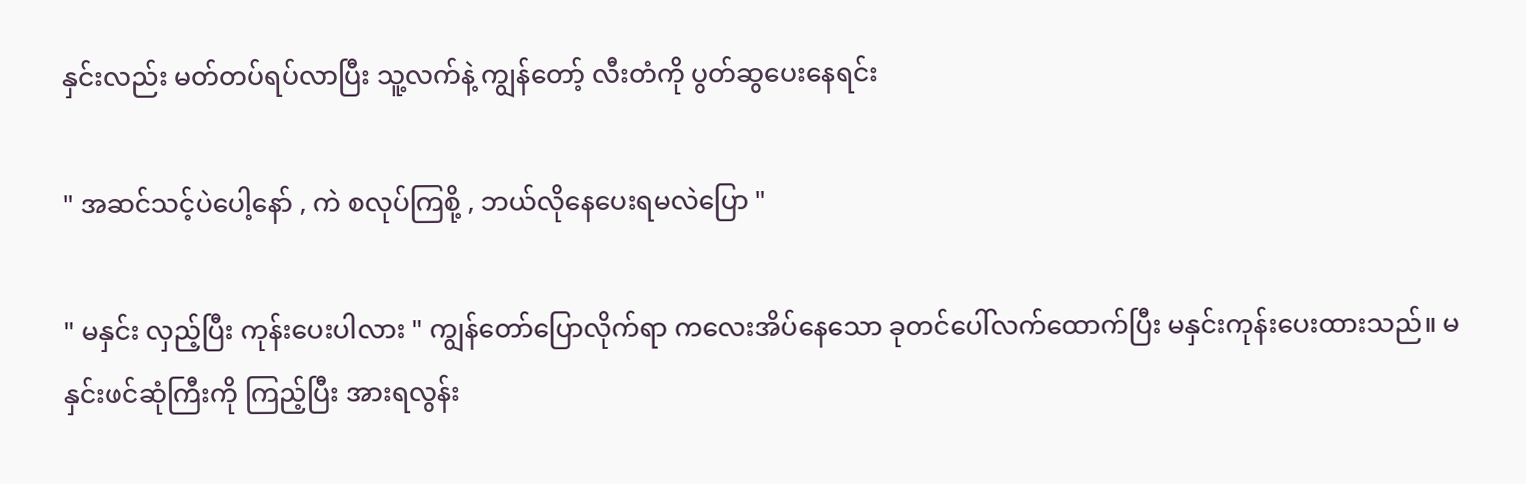နှင်းလည်း မတ်တပ်ရပ်လာပြီး သူ့လက်နဲ့ ကျွန်တော့် လီးတံကို ပွတ်ဆွပေးနေရင်း

" အဆင်သင့်ပဲပေါ့နော် , ကဲ စလုပ်ကြစို့ , ဘယ်လိုနေပေးရမလဲပြော "

" မနှင်း လှည့်ပြီး ကုန်းပေးပါလား " ကျွန်တော်ပြောလိုက်ရာ ကလေးအိပ်နေသော ခုတင်ပေါ်လက်ထောက်ပြီး မနှင်းကုန်းပေးထားသည်။ မနှင်းဖင်ဆုံကြီးကို ကြည့်ပြီး အားရလွန်း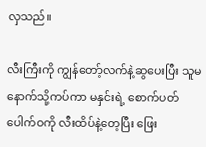လှသည်။

လီးကြီးကို ကျွန်တော့်လက်နဲ့ဆွပေးပြီး သူမနောက်သို့ကပ်ကာ မနှင်းရဲ့ စောက်ပတ်ပေါက်ဝကို လီးထိပ်နဲ့တေ့ပြီး ဖြေး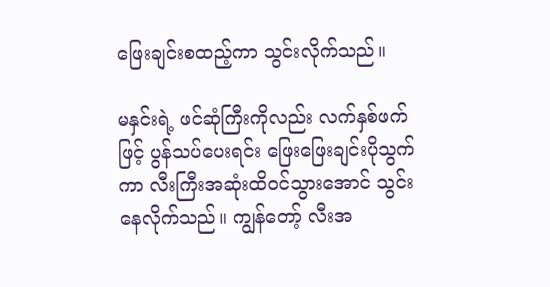ဖြေးချင်းစထည့်ကာ သွင်းလိုက်သည်။

မနှင်းရဲ့ ဖင်ဆုံကြီးကိုလည်း လက်နှစ်ဖက်ဖြင့် ပွန်သပ်ပေးရင်း ဖြေးဖြေးချင်းပိုသွက်ကာ လီးကြီးအဆုံးထိဝင်သွားအောင် သွင်းနေလိုက်သည်။ ကျွန်တော့် လီးအ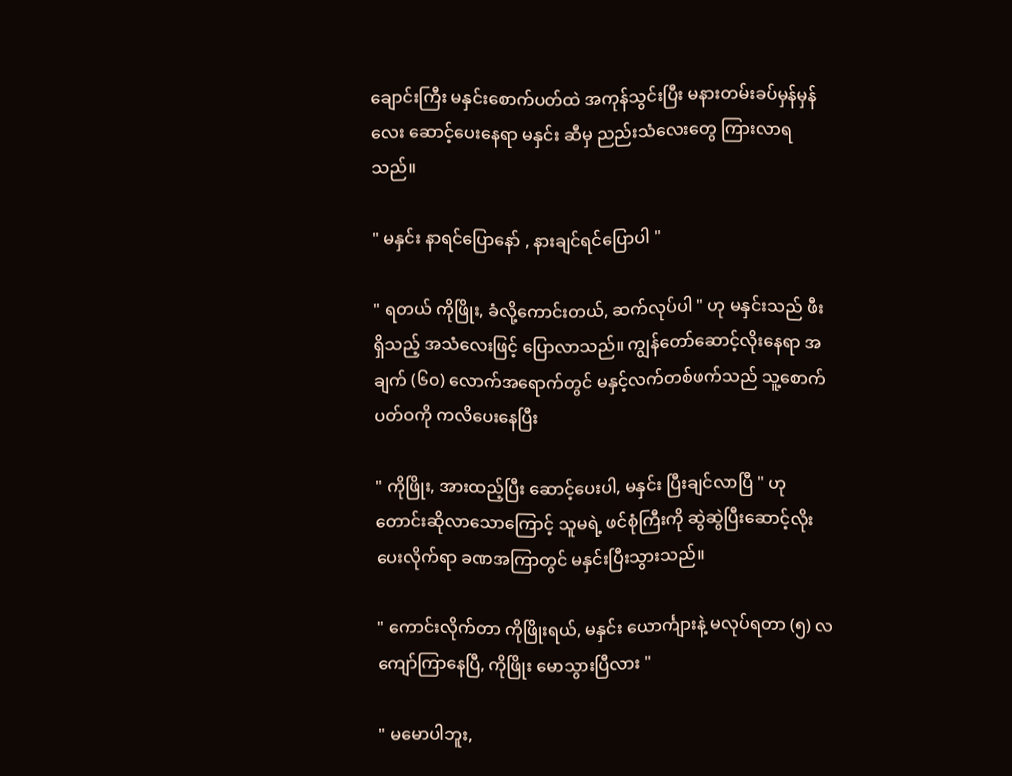ချောင်းကြီး မနှင်းစောက်ပတ်ထဲ အကုန်သွင်းပြီး မနားတမ်းခပ်မှန်မှန်လေး ဆောင့်ပေးနေရာ မနှင်း ဆီမှ ညည်းသံလေးတွေ ကြားလာရသည်။

" မနှင်း နာရင်ပြောနော် , နားချင်ရင်ပြောပါ "

" ရတယ် ကိုဖြိုး, ခံလို့ကောင်းတယ်, ဆက်လုပ်ပါ " ဟု မနှင်းသည် ဖီးရှိသည့် အသံလေးဖြင့် ပြောလာသည်။ ကျွန်တော်ဆောင့်လိုးနေရာ အချက် (၆၀) လောက်အရောက်တွင် မနှင့်လက်တစ်ဖက်သည် သူ့စောက်ပတ်ဝကို ကလိပေးနေပြီး

" ကိုဖြိုး, အားထည့်ပြီး ဆောင့်ပေးပါ, မနှင်း ပြီးချင်လာပြီ " ဟု တောင်းဆိုလာသောကြောင့် သူမရဲ့ ဖင်စုံကြီးကို ဆွဲဆွဲပြီးဆောင့်လိုးပေးလိုက်ရာ ခဏအကြာတွင် မနှင်းပြီးသွားသည်။

" ကောင်းလိုက်တာ ကိုဖြိုးရယ်, မနှင်း ယောင်္ကျားနဲ့ မလုပ်ရတာ (၅) လကျော်ကြာနေပြီ, ကိုဖြိုး မောသွားပြီလား "

" မမောပါဘူး,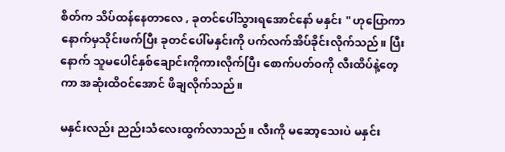စိတ်က သိပ်ထန်နေတာလေ , ခုတင်ပေါ်သွားရအောင်နော် မနှင်း " ဟုပြောကာ နောက်မှသိုင်းဖက်ပြီး ခုတင်ပေါ်မနှင်းကို ပက်လက်အိပ်ခိုင်းလိုက်သည်။ ပြီးနောက် သူမပေါင်နှစ်ချောင်းကိုကားလိုက်ပြီး စောက်ပတ်ဝကို လီးထိပ်နဲ့တေ့ကာ အဆုံးထိဝင်အောင် ဖိချလိုက်သည်။

မနှင်းလည်း ညည်းသံလေးထွက်လာသည်။ လီးကို မဆော့သေးပဲ မနှင်း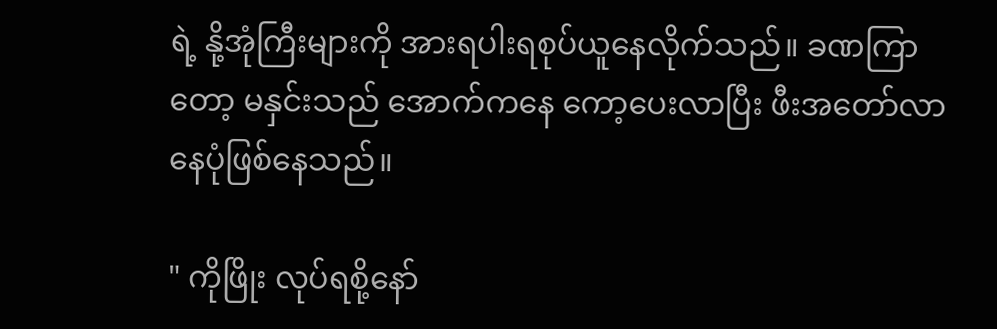ရဲ့ နို့အုံကြီးများကို အားရပါးရစုပ်ယူနေလိုက်သည်။ ခဏကြာတော့ မနှင်းသည် အောက်ကနေ ကော့ပေးလာပြီး ဖီးအတော်လာနေပုံဖြစ်နေသည်။

" ကိုဖြိုး လုပ်ရစို့နော်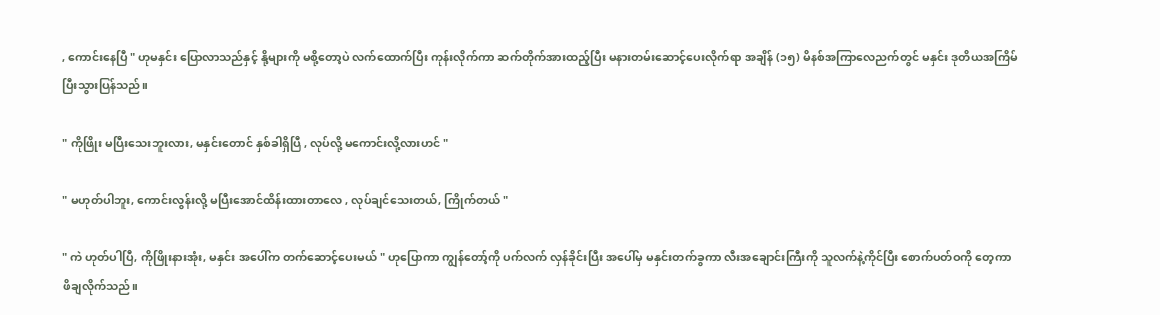, ကောင်းနေပြီ " ဟုမနှင်း ပြောလာသည်နှင့် နို့များကို မစို့တော့ပဲ လက်ထောက်ပြီး ကုန်းလိုက်ကာ ဆက်တိုက်အားထည့်ပြီး မနားတမ်းဆောင့်ပေးလိုက်ရာ အချိန် (၁၅) မိနစ်အကြာလေညက်တွင် မနှင်း ဒုတိယအကြိမ်ပြီးသွားပြန်သည်။

" ကိုဖြိုး မပြီးသေးဘူးလား, မနှင်းတောင် နှစ်ခါရှိပြီ , လုပ်လို့ မကောင်းလို့လားဟင် "

" မဟုတ်ပါဘူး, ကောင်းလွန်းလို့ မပြီးအောင်ထိန်းထားတာလေ , လုပ်ချင်သေးတယ်, ကြိုက်တယ် "

" ကဲ ဟုတ်ပါပြီ, ကိုဖြိုးနားအုံး, မနှင်း အပေါ်က တက်ဆောင့်ပေးမယ် " ဟုပြောကာ ကျွန်တော့်ကို ပက်လက် လှန်ခိုင်းပြီး အပေါ်မှ မနှင်းတက်ခွကာ လီးအချောင်းကြီးကို သူလက်နဲ့ကိုင်ပြီး စောက်ပတ်ဝကို တေ့ကာဖိချလိုက်သည်။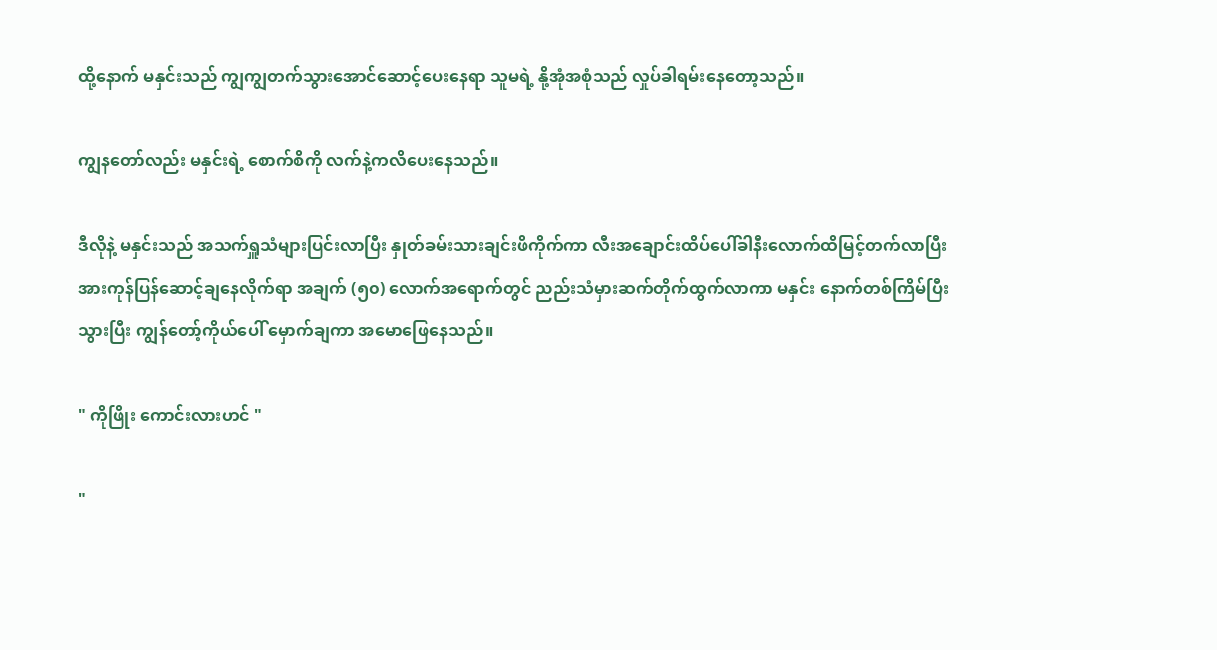ထို့နောက် မနှင်းသည် ကျွကျွတက်သွားအောင်ဆောင့်ပေးနေရာ သူမရဲ့ နို့အုံအစုံသည် လှုပ်ခါရမ်းနေတော့သည်။

ကျွနတော်လည်း မနှင်းရဲ့ စောက်စိကို လက်နဲ့ကလိပေးနေသည်။

ဒီလိုနဲ့ မနှင်းသည် အသက်ရှူသံများပြင်းလာပြီး နှုတ်ခမ်းသားချင်းဖိကိုက်ကာ လီးအချောင်းထိပ်ပေါ်ခါနီးလောက်ထိမြင့်တက်လာပြီး အားကုန်ပြန်ဆောင့်ချနေလိုက်ရာ အချက် (၅၀) လောက်အရောက်တွင် ညည်းသံမှားဆက်တိုက်ထွက်လာကာ မနှင်း နောက်တစ်ကြိမ်ပြီးသွားပြီး ကျွန်တော့်ကိုယ်ပေါ် မှောက်ချကာ အမောဖြေနေသည်။

" ကိုဖြိုး ကောင်းလားဟင် "

"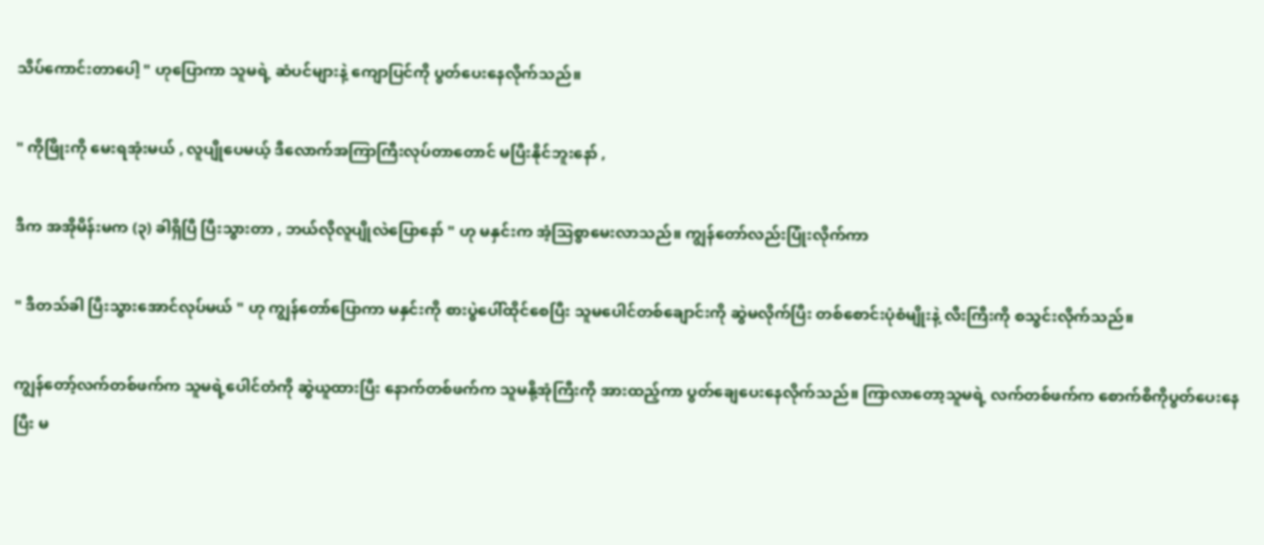သိပ်ကောင်းတာပေါ့ " ဟုပြောကာ သူမရဲ့ ဆံပင်များနဲ့ ကျောပြင်ကို ပွတ်ပေးနေလိုက်သည်။

" ကိုဖြိုးကို မေးရအုံးမယ် , လူပျိုပေမယ့် ဒီလောက်အကြာကြီးလုပ်တာတောင် မပြီးနိုင်ဘူးနော် ,

ဒီက အအိုမိန်းမက (၃) ခါရှိပြီ ပြီးသွားတာ , ဘယ်လိုလူပျိုလဲပြောနော် " ဟု မနှင်းက အံ့သြစွာမေးလာသည်။ ကျွန်တော်လည်းပြုံးလိုက်ကာ

" ဒီတသ်ခါ ပြီးသွားအောင်လုပ်မယ် " ဟု ကျွန်တော်ပြောကာ မနှင်းကို စားပွဲပေါ်ထိုင်စေပြီး သူမပေါင်တစ်ချောင်းကို ဆွဲမလိုက်ပြီး တစ်စောင်းပုံစံမျိုးနဲ့ လီးကြီးကို စသွင်းလိုက်သည်။

ကျွန်တော့်လက်တစ်ဖက်က သူမရဲ့ပေါင်တံကို ဆွဲယူထားပြီး နောက်တစ်ဖက်က သူမနို့အုံကြီးကို အားထည့်ကာ ပွတ်ချေပေးနေလိုက်သည်။ ကြာလာတော့သူမရဲ့ လက်တစ်ဖက်က စောက်စိကိုပွတ်ပေးနေပြီး မ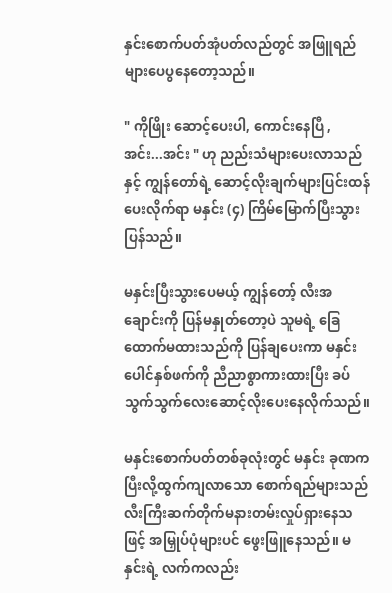နှင်းစောက်ပတ်အုံပတ်လည်တွင် အဖြူရည်များပေပွနေတော့သည်။

" ကိုဖြိုး ဆောင့်ပေးပါ, ကောင်းနေပြီ , အင်း...အင်း " ဟု ညည်းသံများပေးလာသည်နှင့် ကျွန်တော်ရဲ့ ဆောင့်လိုးချက်များပြင်းထန်ပေးလိုက်ရာ မနှင်း (၄) ကြိမ်မြောက်ပြီးသွားပြန်သည်။

မနှင်းပြီးသွားပေမယ့် ကျွန်တော့် လီးအချောင်းကို ပြန်မနှုတ်တော့ပဲ သူမရဲ့ ခြေထောက်မထားသည်ကို ပြန်ချပေးကာ မနှင်းပေါင်နှစ်ဖက်ကို ညီညာစွာကားထားပြီး ခပ်သွက်သွက်လေးဆောင့်လိုးပေးနေလိုက်သည်။

မနှင်းစောက်ပတ်တစ်ခုလုံးတွင် မနှင်း ခုဏကပြီးလို့ထွက်ကျလာသော စောက်ရည်များသည် လီးကြီးဆက်တိုက်မနားတမ်းလှုပ်ရှားနေသဖြင့် အမြှုပ်ပုံများပင် ဖွေးဖြူနေသည်။ မနှင်းရဲ့ လက်ကလည်း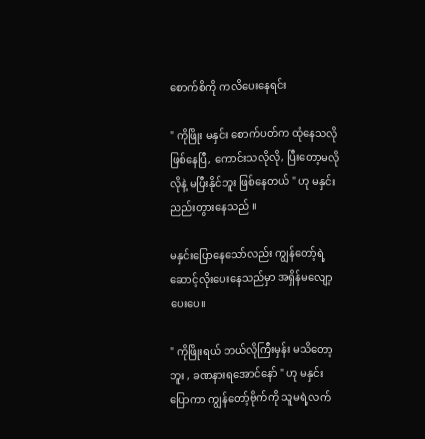စောက်စိကို ကလိပေးနေရင်း

" ကိုဖြိုး မနှင်း စောက်ပတ်က ထုံနေသလိုဖြစ်နေပြီ, ကောင်းသလိုလို, ပြီးတော့မလိုလိုနဲ့ မပြီးနိုင်ဘူး ဖြစ်နေတယ် " ဟု မနှင်း ညည်းတွားနေသည် ။

မနှင်းပြောနေသော်လည်း ကျွန်တော့်ရဲ့ ဆောင့်လိုးပေးနေသည်မှာ အရှိန်မလျော့ပေးပေ။

" ကိုဖြိုးရယ် ဘယ်လိုကြီးမှန်း မသိတော့ဘူး , ခဏနားရအောင်နော် " ဟု မနှင်းပြောကာ ကျွန်တော့်ဗိုက်ကို သူမရဲ့လက်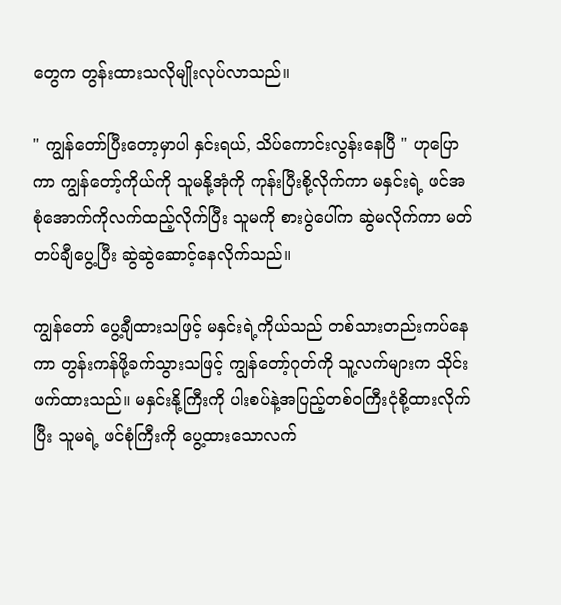တွေက တွန်းထားသလိုမျိုးလုပ်လာသည်။

" ကျွန်တော်ပြီးတော့မှာပါ နှင်းရယ်, သိပ်ကောင်းလွန်းနေပြီ " ဟုပြောကာ ကျွန်တော့်ကိုယ်ကို သူမနို့အုံကို ကုန်းပြီးစို့လိုက်ကာ မနှင်းရဲ့ ဖင်အစုံအောက်ကိုလက်ထည့်လိုက်ပြီး သူမကို စားပွဲပေါ်က ဆွဲမလိုက်ကာ မတ်တပ်ချီပွေ့ပြီး ဆွဲဆွဲဆောင့်နေလိုက်သည်။

ကျွန်တော် ပွေ့ချီထားသဖြင့် မနှင်းရဲ့ကိုယ်သည် တစ်သားတည်းကပ်နေကာ တွန်းကန်ဖို့ခက်သွားသဖြင့် ကျွန်တော့်ဂုတ်ကို သူ့လက်များက သိုင်းဖက်ထားသည်။ မနှင်းနို့ကြီးကို ပါးစပ်နဲ့အပြည့်တစ်ဝကြီးငုံစို့ထားလိုက်ပြီး သူမရဲ့ ဖင်စုံကြီးကို ပွေ့ထားသောလက်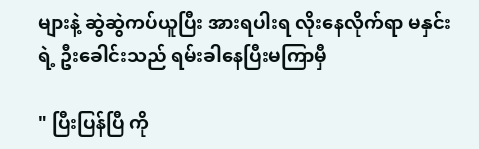များနဲ့ ဆွဲဆွဲကပ်ယူပြီး အားရပါးရ လိုးနေလိုက်ရာ မနှင်းရဲ့ ဦးခေါင်းသည် ရမ်းခါနေပြီးမကြာမှီ

" ပြီးပြန်ပြီ ကို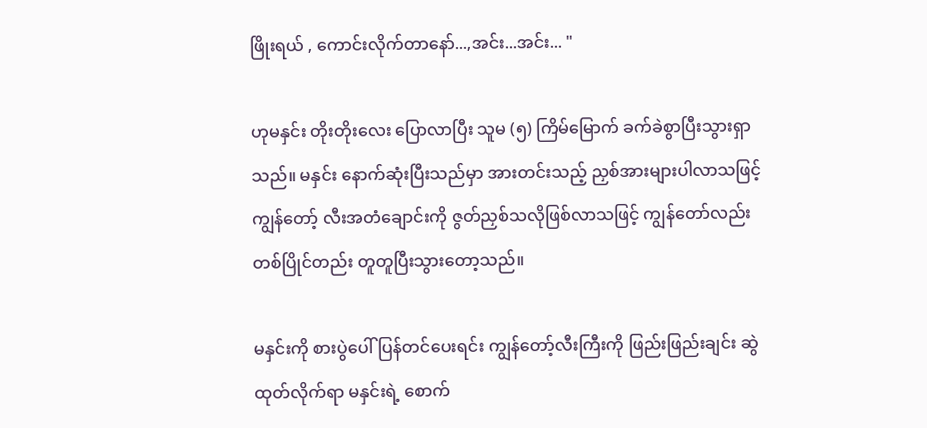ဖြိုးရယ် , ကောင်းလိုက်တာနော်...,အင်း...အင်း... "

ဟုမနှင်း တိုးတိုးလေး ပြောလာပြီး သူမ (၅) ကြိမ်မြောက် ခက်ခဲစွာပြီးသွားရှာသည်။ မနှင်း နောက်ဆုံးပြီးသည်မှာ အားတင်းသည့် ညှစ်အားများပါလာသဖြင့် ကျွန်တော့် လီးအတံချောင်းကို ဇွတ်ညှစ်သလိုဖြစ်လာသဖြင့် ကျွန်တော်လည်း တစ်ပြိုင်တည်း တူတူပြီးသွားတော့သည်။

မနှင်းကို စားပွဲပေါ်ပြန်တင်ပေးရင်း ကျွန်တော့်လီးကြီးကို ဖြည်းဖြည်းချင်း ဆွဲထုတ်လိုက်ရာ မနှင်းရဲ့ စောက်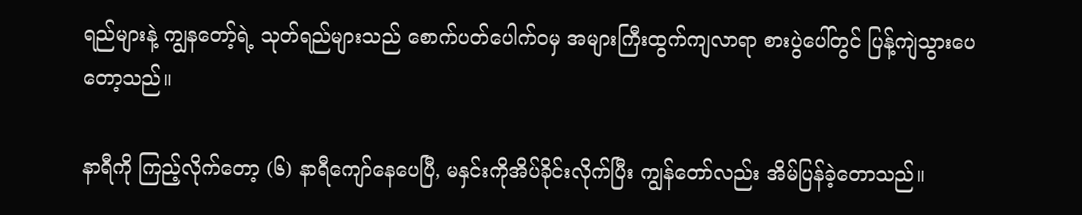ရည်များနဲ့ ကျွနတော့်ရဲ့ သုတ်ရည်များသည် စောက်ပတ်ပေါက်ဝမှ အများကြီးထွက်ကျလာရာ စားပွဲပေါ်တွင် ပြန့်ကျဲသွားပေတော့သည်။

နာရီကို ကြည့်လိုက်တော့ (၆) နာရီကျော်နေပေပြီ, မနှင်းကိုအိပ်ခိုင်းလိုက်ပြီး ကျွန်တော်လည်း အိမ်ပြန်ခဲ့တောသည်။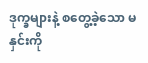ဒုက္ခများနဲ့ စတွေ့ခဲ့သော မနှင်းကို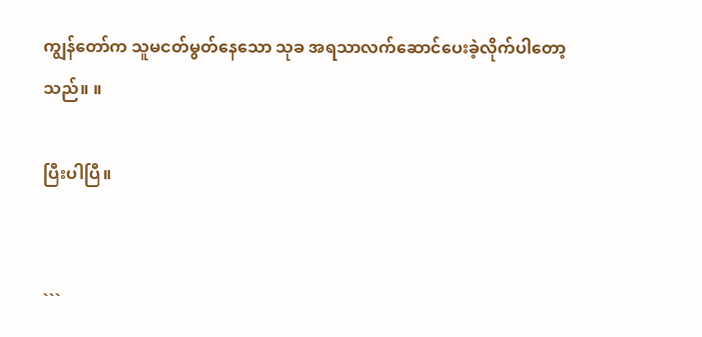ကျွန်တော်က သူမငတ်မွတ်နေသော သုခ အရသာလက်ဆောင်ပေးခဲ့လိုက်ပါတော့သည်။ ။

ပြီးပါပြီ။


```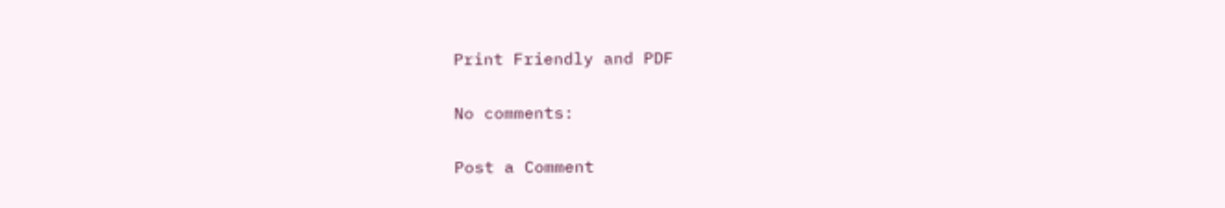Print Friendly and PDF

No comments:

Post a Comment